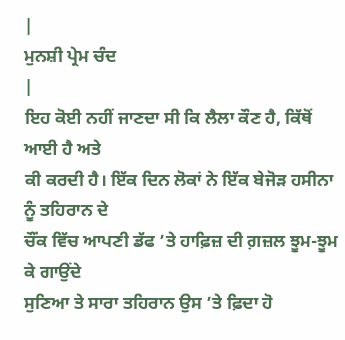|
ਮੁਨਸ਼ੀ ਪ੍ਰੇਮ ਚੰਦ
|
ਇਹ ਕੋਈ ਨਹੀਂ ਜਾਣਦਾ ਸੀ ਕਿ ਲੈਲਾ ਕੌਣ ਹੈ, ਕਿੱਥੋਂ ਆਈ ਹੈ ਅਤੇ
ਕੀ ਕਰਦੀ ਹੈ। ਇੱਕ ਦਿਨ ਲੋਕਾਂ ਨੇ ਇੱਕ ਬੇਜੋੜ ਹਸੀਨਾ ਨੂੰ ਤਹਿਰਾਨ ਦੇ
ਚੌਂਕ ਵਿੱਚ ਆਪਣੀ ਡੱਫ ’ਤੇ ਹਾਫ਼ਿਜ਼ ਦੀ ਗ਼ਜ਼ਲ ਝੂਮ-ਝੂਮ ਕੇ ਗਾਉਂਦੇ
ਸੁਣਿਆ ਤੇ ਸਾਰਾ ਤਹਿਰਾਨ ਉਸ ’ਤੇ ਫ਼ਿਦਾ ਹੋ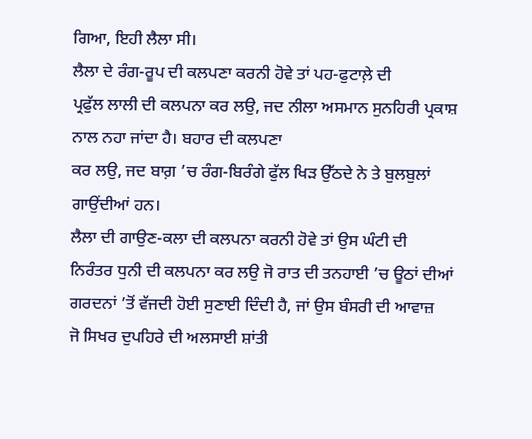ਗਿਆ, ਇਹੀ ਲੈਲਾ ਸੀ।
ਲੈਲਾ ਦੇ ਰੰਗ-ਰੂਪ ਦੀ ਕਲਪਣਾ ਕਰਨੀ ਹੋਵੇ ਤਾਂ ਪਹ-ਫੁਟਾਲ਼ੇ ਦੀ
ਪ੍ਰਫੁੱਲ ਲਾਲੀ ਦੀ ਕਲਪਨਾ ਕਰ ਲਉ, ਜਦ ਨੀਲਾ ਅਸਮਾਨ ਸੁਨਹਿਰੀ ਪ੍ਰਕਾਸ਼
ਨਾਲ ਨਹਾ ਜਾਂਦਾ ਹੈ। ਬਹਾਰ ਦੀ ਕਲਪਣਾ
ਕਰ ਲਉ, ਜਦ ਬਾਗ਼ ’ਚ ਰੰਗ-ਬਿਰੰਗੇ ਫੁੱਲ ਖਿੜ ਉੱਠਦੇ ਨੇ ਤੇ ਬੁਲਬੁਲਾਂ
ਗਾਉਂਦੀਆਂ ਹਨ।
ਲੈਲਾ ਦੀ ਗਾਉਣ-ਕਲਾ ਦੀ ਕਲਪਨਾ ਕਰਨੀ ਹੋਵੇ ਤਾਂ ਉਸ ਘੰਟੀ ਦੀ
ਨਿਰੰਤਰ ਧੁਨੀ ਦੀ ਕਲਪਨਾ ਕਰ ਲਉ ਜੋ ਰਾਤ ਦੀ ਤਨਹਾਈ ’ਚ ਊਠਾਂ ਦੀਆਂ
ਗਰਦਨਾਂ ’ਤੋਂ ਵੱਜਦੀ ਹੋਈ ਸੁਣਾਈ ਦਿੰਦੀ ਹੈ, ਜਾਂ ਉਸ ਬੰਸਰੀ ਦੀ ਆਵਾਜ਼
ਜੋ ਸਿਖਰ ਦੁਪਹਿਰੇ ਦੀ ਅਲਸਾਈ ਸ਼ਾਂਤੀ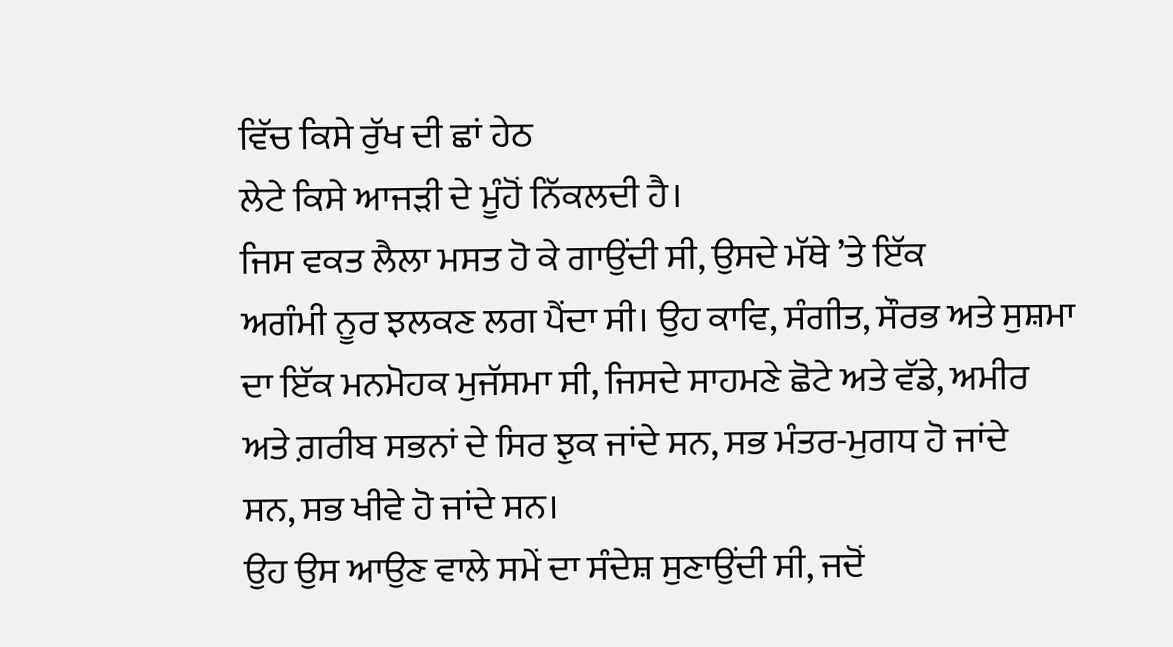ਵਿੱਚ ਕਿਸੇ ਰੁੱਖ ਦੀ ਛਾਂ ਹੇਠ
ਲੇਟੇ ਕਿਸੇ ਆਜੜੀ ਦੇ ਮੂੰਹੋਂ ਨਿੱਕਲਦੀ ਹੈ।
ਜਿਸ ਵਕਤ ਲੈਲਾ ਮਸਤ ਹੋ ਕੇ ਗਾਉਂਦੀ ਸੀ, ਉਸਦੇ ਮੱਥੇ ’ਤੇ ਇੱਕ
ਅਗੰਮੀ ਨੂਰ ਝਲਕਣ ਲਗ ਪੈਂਦਾ ਸੀ। ਉਹ ਕਾਵਿ, ਸੰਗੀਤ, ਸੌਰਭ ਅਤੇ ਸੁਸ਼ਮਾ
ਦਾ ਇੱਕ ਮਨਮੋਹਕ ਮੁਜੱਸਮਾ ਸੀ, ਜਿਸਦੇ ਸਾਹਮਣੇ ਛੋਟੇ ਅਤੇ ਵੱਡੇ, ਅਮੀਰ
ਅਤੇ ਗ਼ਰੀਬ ਸਭਨਾਂ ਦੇ ਸਿਰ ਝੁਕ ਜਾਂਦੇ ਸਨ, ਸਭ ਮੰਤਰ-ਮੁਗਧ ਹੋ ਜਾਂਦੇ
ਸਨ, ਸਭ ਖੀਵੇ ਹੋ ਜਾਂਦੇ ਸਨ।
ਉਹ ਉਸ ਆਉਣ ਵਾਲੇ ਸਮੇਂ ਦਾ ਸੰਦੇਸ਼ ਸੁਣਾਉਂਦੀ ਸੀ, ਜਦੋਂ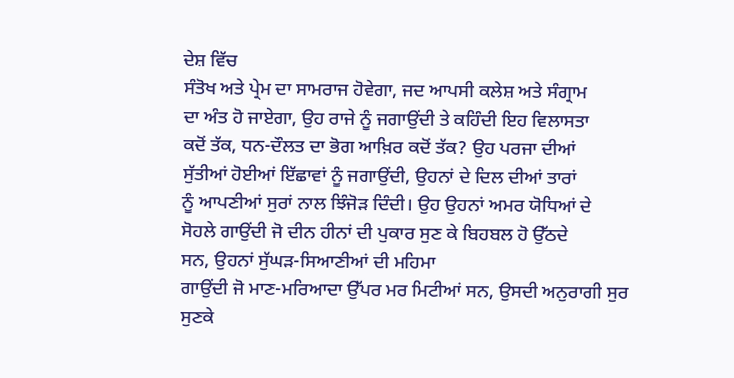ਦੇਸ਼ ਵਿੱਚ
ਸੰਤੋਖ ਅਤੇ ਪ੍ਰੇਮ ਦਾ ਸਾਮਰਾਜ ਹੋਵੇਗਾ, ਜਦ ਆਪਸੀ ਕਲੇਸ਼ ਅਤੇ ਸੰਗ੍ਰਾਮ
ਦਾ ਅੰਤ ਹੋ ਜਾਏਗਾ, ਉਹ ਰਾਜੇ ਨੂੰ ਜਗਾਉਂਦੀ ਤੇ ਕਹਿੰਦੀ ਇਹ ਵਿਲਾਸਤਾ
ਕਦੋਂ ਤੱਕ, ਧਨ-ਦੌਲਤ ਦਾ ਭੋਗ ਆਖ਼ਿਰ ਕਦੋਂ ਤੱਕ? ਉਹ ਪਰਜਾ ਦੀਆਂ
ਸੁੱਤੀਆਂ ਹੋਈਆਂ ਇੱਛਾਵਾਂ ਨੂੰ ਜਗਾਉਂਦੀ, ਉਹਨਾਂ ਦੇ ਦਿਲ ਦੀਆਂ ਤਾਰਾਂ
ਨੂੰ ਆਪਣੀਆਂ ਸੁਰਾਂ ਨਾਲ ਝਿੰਜੋੜ ਦਿੰਦੀ। ਉਹ ਉਹਨਾਂ ਅਮਰ ਯੋਧਿਆਂ ਦੇ
ਸੋਹਲੇ ਗਾਉਂਦੀ ਜੋ ਦੀਨ ਹੀਨਾਂ ਦੀ ਪੁਕਾਰ ਸੁਣ ਕੇ ਬਿਹਬਲ ਹੋ ਉੱਠਦੇ
ਸਨ, ਉਹਨਾਂ ਸੁੱਘੜ-ਸਿਆਣੀਆਂ ਦੀ ਮਹਿਮਾ
ਗਾਉਂਦੀ ਜੋ ਮਾਣ-ਮਰਿਆਦਾ ਉੱਪਰ ਮਰ ਮਿਟੀਆਂ ਸਨ, ਉਸਦੀ ਅਨੁਰਾਗੀ ਸੁਰ
ਸੁਣਕੇ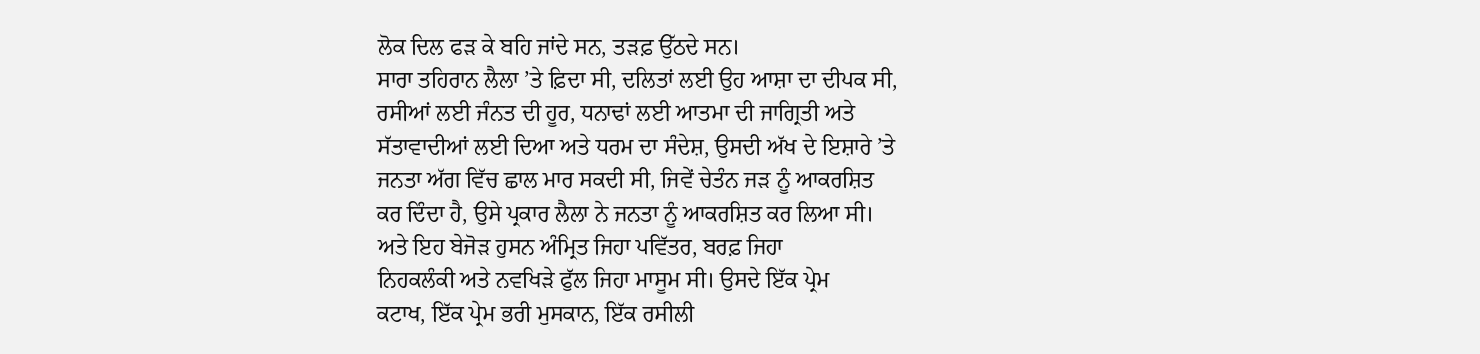ਲੋਕ ਦਿਲ ਫੜ ਕੇ ਬਹਿ ਜਾਂਦੇ ਸਨ, ਤੜਫ਼ ਉੱਠਦੇ ਸਨ।
ਸਾਰਾ ਤਹਿਰਾਨ ਲੈਲਾ ’ਤੇ ਫ਼ਿਦਾ ਸੀ, ਦਲਿਤਾਂ ਲਈ ਉਹ ਆਸ਼ਾ ਦਾ ਦੀਪਕ ਸੀ,
ਰਸੀਆਂ ਲਈ ਜੰਨਤ ਦੀ ਹੂਰ, ਧਨਾਢਾਂ ਲਈ ਆਤਮਾ ਦੀ ਜਾਗ੍ਰਿਤੀ ਅਤੇ
ਸੱਤਾਵਾਦੀਆਂ ਲਈ ਦਿਆ ਅਤੇ ਧਰਮ ਦਾ ਸੰਦੇਸ਼, ਉਸਦੀ ਅੱਖ ਦੇ ਇਸ਼ਾਰੇ ’ਤੇ
ਜਨਤਾ ਅੱਗ ਵਿੱਚ ਛਾਲ ਮਾਰ ਸਕਦੀ ਸੀ, ਜਿਵੇਂ ਚੇਤੰਨ ਜੜ ਨੂੰ ਆਕਰਸ਼ਿਤ
ਕਰ ਦਿੰਦਾ ਹੈ, ਉਸੇ ਪ੍ਰਕਾਰ ਲੈਲਾ ਨੇ ਜਨਤਾ ਨੂੰ ਆਕਰਸ਼ਿਤ ਕਰ ਲਿਆ ਸੀ।
ਅਤੇ ਇਹ ਬੇਜੋੜ ਹੁਸਨ ਅੰਮ੍ਰਿਤ ਜਿਹਾ ਪਵਿੱਤਰ, ਬਰਫ਼ ਜਿਹਾ
ਨਿਹਕਲੰਕੀ ਅਤੇ ਨਵਖਿੜੇ ਫੁੱਲ ਜਿਹਾ ਮਾਸੂਮ ਸੀ। ਉਸਦੇ ਇੱਕ ਪ੍ਰੇਮ
ਕਟਾਖ, ਇੱਕ ਪ੍ਰੇਮ ਭਰੀ ਮੁਸਕਾਨ, ਇੱਕ ਰਸੀਲੀ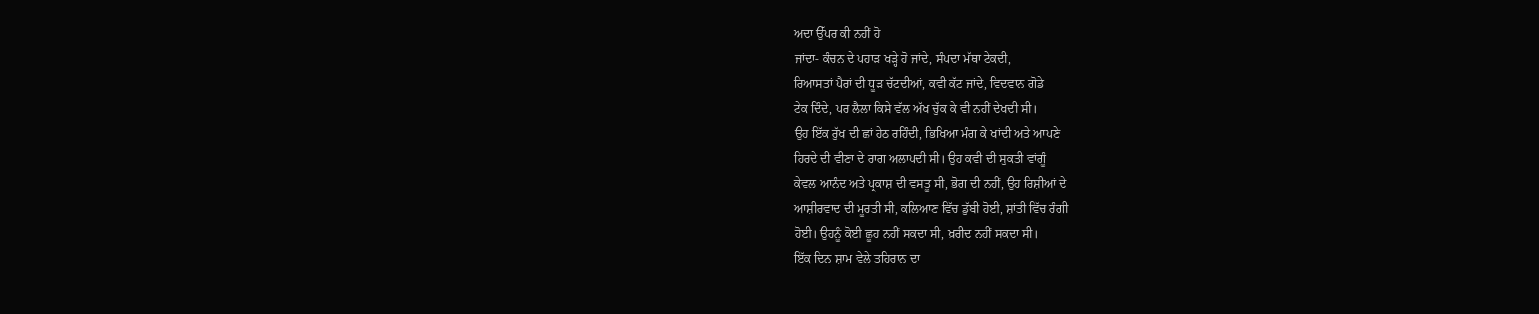ਅਦਾ ਉੱਪਰ ਕੀ ਨਹੀਂ ਹੋ
ਜਾਂਦਾ- ਕੰਚਨ ਦੇ ਪਹਾੜ ਖੜ੍ਹੇ ਹੋ ਜਾਂਦੇ, ਸੰਪਦਾ ਮੱਥਾ ਟੇਕਦੀ,
ਰਿਆਸਤਾਂ ਪੈਰਾਂ ਦੀ ਧੂੜ ਚੱਟਦੀਆਂ, ਕਵੀ ਕੱਟ ਜਾਂਦੇ, ਵਿਦਵਾਨ ਗੋਡੇ
ਟੇਕ ਦਿੰਦੇ, ਪਰ ਲੈਲਾ ਕਿਸੇ ਵੱਲ ਅੱਖ ਚੁੱਕ ਕੇ ਵੀ ਨਹੀਂ ਦੇਖਦੀ ਸੀ।
ਉਹ ਇੱਕ ਰੁੱਖ ਦੀ ਛਾਂ ਹੇਠ ਰਹਿੰਦੀ, ਭਿਖਿਆ ਮੰਗ ਕੇ ਖਾਂਦੀ ਅਤੇ ਆਪਣੇ
ਹਿਰਦੇ ਦੀ ਵੀਣਾ ਦੇ ਰਾਗ ਅਲਾਪਦੀ ਸੀ। ਉਹ ਕਵੀ ਦੀ ਸੁਕਤੀ ਵਾਂਗੂੰ
ਕੇਵਲ ਆਨੰਦ ਅਤੇ ਪ੍ਰਕਾਸ਼ ਦੀ ਵਸਤੂ ਸੀ, ਭੋਗ ਦੀ ਨਹੀਂ, ਉਹ ਰਿਸ਼ੀਆਂ ਦੇ
ਆਸ਼ੀਰਵਾਦ ਦੀ ਮੂਰਤੀ ਸੀ, ਕਲਿਆਣ ਵਿੱਚ ਡੁੱਬੀ ਹੋਈ, ਸ਼ਾਂਤੀ ਵਿੱਚ ਰੰਗੀ
ਹੋਈ। ਉਹਨੂੰ ਕੋਈ ਛੂਹ ਨਹੀਂ ਸਕਦਾ ਸੀ, ਖ਼ਰੀਦ ਨਹੀਂ ਸਕਦਾ ਸੀ।
ਇੱਕ ਦਿਨ ਸ਼ਾਮ ਵੇਲੇ ਤਹਿਰਾਨ ਦਾ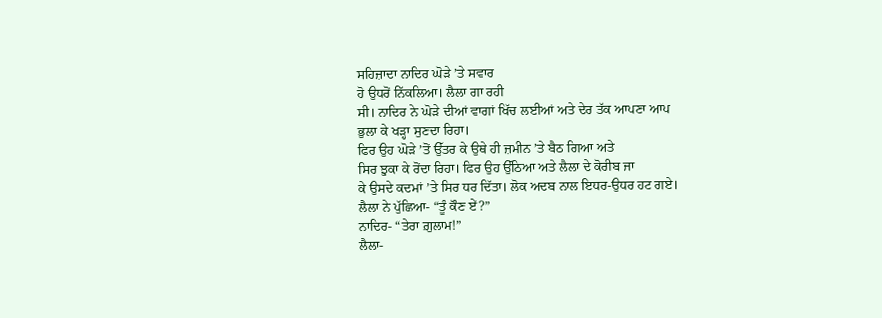ਸਹਿਜ਼ਾਦਾ ਨਾਦਿਰ ਘੋੜੇ ’ਤੇ ਸਵਾਰ
ਹੋ ਉਧਰੋਂ ਨਿੱਕਲਿਆ। ਲੈਲਾ ਗਾ ਰਹੀ
ਸੀ। ਨਾਦਿਰ ਨੇ ਘੋੜੇ ਦੀਆਂ ਵਾਗਾਂ ਖਿੱਚ ਲਈਆਂ ਅਤੇ ਦੇਰ ਤੱਕ ਆਪਣਾ ਆਪ
ਭੁਲਾ ਕੇ ਖੜ੍ਹਾ ਸੁਣਦਾ ਰਿਹਾ।
ਫਿਰ ਉਹ ਘੋੜੇ ’ਤੋਂ ਉੱਤਰ ਕੇ ਉਥੇ ਹੀ ਜ਼ਮੀਨ ’ਤੇ ਬੈਠ ਗਿਆ ਅਤੇ
ਸਿਰ ਝੁਕਾ ਕੇ ਰੋਂਦਾ ਰਿਹਾ। ਫਿਰ ਉਹ ਉੱਠਿਆ ਅਤੇ ਲੈਲਾ ਦੇ ਕੋਰੀਬ ਜਾ
ਕੇ ਉਸਦੇ ਕਦਮਾਂ ’ਤੇ ਸਿਰ ਧਰ ਦਿੱਤਾ। ਲੋਕ ਅਦਬ ਨਾਲ ਇਧਰ-ਉਧਰ ਹਟ ਗਏ।
ਲੈਲਾ ਨੇ ਪੁੱਛਿਆ- “ਤੂੰ ਕੌਣ ਏਂ?”
ਨਾਦਿਰ- “ਤੇਰਾ ਗ਼ੁਲਾਮ!”
ਲੈਲਾ-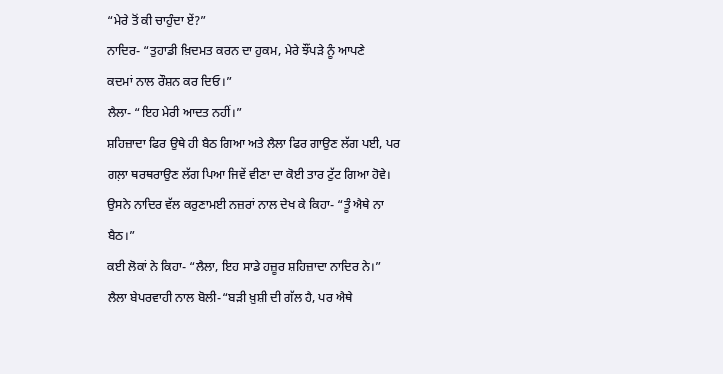“ਮੇਰੇ ਤੋਂ ਕੀ ਚਾਹੁੰਦਾ ਏਂ?”
ਨਾਦਿਰ- “ਤੁਹਾਡੀ ਖ਼ਿਦਮਤ ਕਰਨ ਦਾ ਹੁਕਮ, ਮੇਰੇ ਝੌਂਪੜੇ ਨੂੰ ਆਪਣੇ
ਕਦਮਾਂ ਨਾਲ ਰੌਸ਼ਨ ਕਰ ਦਿਓ।”
ਲੈਲਾ- “ਇਹ ਮੇਰੀ ਆਦਤ ਨਹੀਂ।”
ਸ਼ਹਿਜ਼ਾਦਾ ਫਿਰ ਉਥੇ ਹੀ ਬੈਠ ਗਿਆ ਅਤੇ ਲੈਲਾ ਫਿਰ ਗਾਉਣ ਲੱਗ ਪਈ, ਪਰ
ਗਲ਼ਾ ਥਰਥਰਾਉਣ ਲੱਗ ਪਿਆ ਜਿਵੇਂ ਵੀਣਾ ਦਾ ਕੋਈ ਤਾਰ ਟੁੱਟ ਗਿਆ ਹੋਵੇ।
ਉਸਨੇ ਨਾਦਿਰ ਵੱਲ ਕਰੁਣਾਮਈ ਨਜ਼ਰਾਂ ਨਾਲ ਦੇਖ ਕੇ ਕਿਹਾ- “ਤੂੰ ਐਥੇ ਨਾ
ਬੈਠ।”
ਕਈ ਲੋਕਾਂ ਨੇ ਕਿਹਾ- “ਲੈਲਾ, ਇਹ ਸਾਡੇ ਹਜ਼ੂਰ ਸ਼ਹਿਜ਼ਾਦਾ ਨਾਦਿਰ ਨੇ।”
ਲੈਲਾ ਬੇਪਰਵਾਹੀ ਨਾਲ ਬੋਲੀ-“ਬੜੀ ਖ਼ੁਸ਼ੀ ਦੀ ਗੱਲ ਹੈ, ਪਰ ਐਥੇ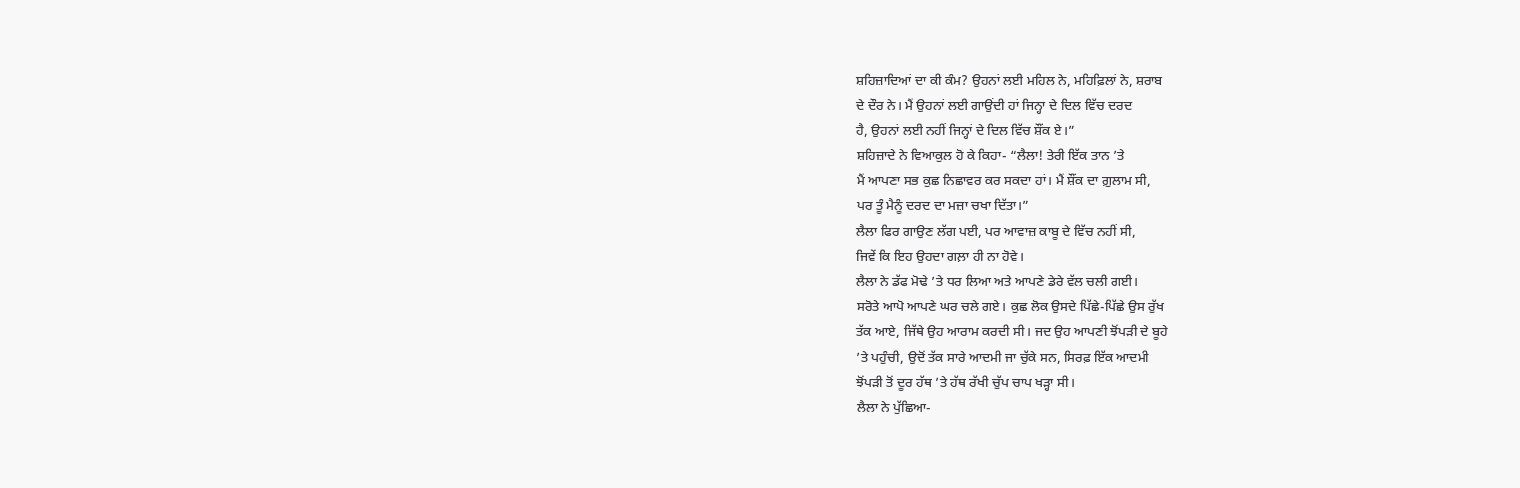ਸ਼ਹਿਜ਼ਾਦਿਆਂ ਦਾ ਕੀ ਕੰਮ? ਉਹਨਾਂ ਲਈ ਮਹਿਲ ਨੇ, ਮਹਿਫ਼ਿਲਾਂ ਨੇ, ਸ਼ਰਾਬ
ਦੇ ਦੌਰ ਨੇ। ਮੈਂ ਉਹਨਾਂ ਲਈ ਗਾਉਂਦੀ ਹਾਂ ਜਿਨ੍ਹਾ ਦੇ ਦਿਲ ਵਿੱਚ ਦਰਦ
ਹੈ, ਉਹਨਾਂ ਲਈ ਨਹੀਂ ਜਿਨ੍ਹਾਂ ਦੇ ਦਿਲ ਵਿੱਚ ਸ਼ੌਂਕ ਏ।”
ਸ਼ਹਿਜ਼ਾਦੇ ਨੇ ਵਿਆਕੁਲ ਹੋ ਕੇ ਕਿਹਾ- “ਲੈਲਾ! ਤੇਰੀ ਇੱਕ ਤਾਨ ’ਤੇ
ਮੈਂ ਆਪਣਾ ਸਭ ਕੁਛ ਨਿਛਾਵਰ ਕਰ ਸਕਦਾ ਹਾਂ। ਮੈਂ ਸ਼ੌਂਕ ਦਾ ਗ਼ੁਲਾਮ ਸੀ,
ਪਰ ਤੂੰ ਮੈਨੂੰ ਦਰਦ ਦਾ ਮਜ਼ਾ ਚਖਾ ਦਿੱਤਾ।”
ਲੈਲਾ ਫਿਰ ਗਾਉਣ ਲੱਗ ਪਈ, ਪਰ ਆਵਾਜ਼ ਕਾਬੂ ਦੇ ਵਿੱਚ ਨਹੀਂ ਸੀ,
ਜਿਵੇਂ ਕਿ ਇਹ ਉਹਦਾ ਗਲ਼ਾ ਹੀ ਨਾ ਹੋਵੇ।
ਲੈਲਾ ਨੇ ਡੱਫ ਮੋਢੇ ’ਤੇ ਧਰ ਲਿਆ ਅਤੇ ਆਪਣੇ ਡੇਰੇ ਵੱਲ ਚਲੀ ਗਈ।
ਸਰੋਤੇ ਆਪੋ ਆਪਣੇ ਘਰ ਚਲੇ ਗਏ। ਕੁਛ ਲੋਕ ਉਸਦੇ ਪਿੱਛੇ-ਪਿੱਛੇ ਉਸ ਰੁੱਖ
ਤੱਕ ਆਏ, ਜਿੱਥੇ ਉਹ ਆਰਾਮ ਕਰਦੀ ਸੀ। ਜਦ ਉਹ ਆਪਣੀ ਝੋਂਪੜੀ ਦੇ ਬੂਹੇ
’ਤੇ ਪਹੁੰਚੀ, ਉਦੋਂ ਤੱਕ ਸਾਰੇ ਆਦਮੀ ਜਾ ਚੁੱਕੇ ਸਨ, ਸਿਰਫ਼ ਇੱਕ ਆਦਮੀ
ਝੋਂਪੜੀ ਤੋਂ ਦੂਰ ਹੱਥ ’ਤੇ ਹੱਥ ਰੱਖੀ ਚੁੱਪ ਚਾਪ ਖੜ੍ਹਾ ਸੀ।
ਲੈਲਾ ਨੇ ਪੁੱਛਿਆ-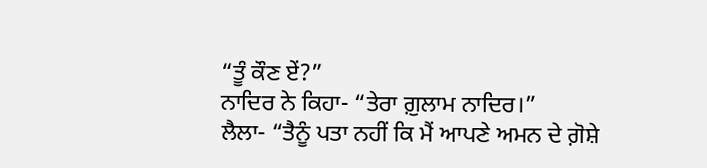“ਤੂੰ ਕੌਣ ਏਂ?”
ਨਾਦਿਰ ਨੇ ਕਿਹਾ- “ਤੇਰਾ ਗ਼ੁਲਾਮ ਨਾਦਿਰ।”
ਲੈਲਾ- “ਤੈਨੂੰ ਪਤਾ ਨਹੀਂ ਕਿ ਮੈਂ ਆਪਣੇ ਅਮਨ ਦੇ ਗ਼ੋਸ਼ੇ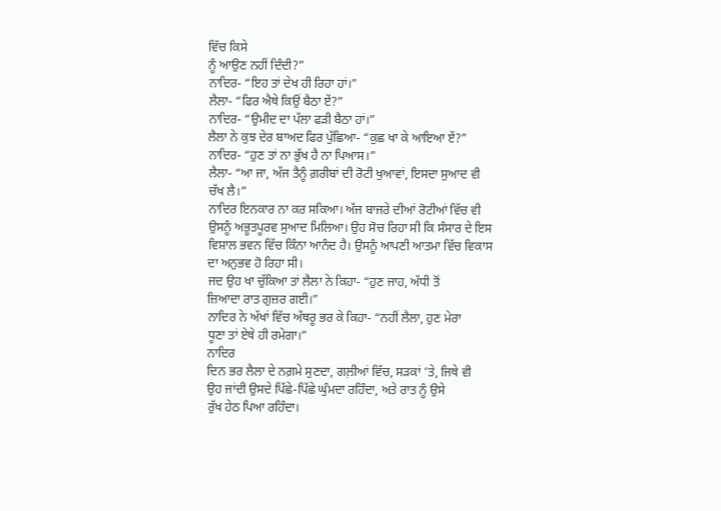ਵਿੱਚ ਕਿਸੇ
ਨੂੰ ਆਉਣ ਨਹੀਂ ਦਿੰਦੀ?”
ਨਾਦਿਰ- “ਇਹ ਤਾਂ ਦੇਖ ਹੀ ਰਿਹਾ ਹਾਂ।”
ਲੈਲਾ- “ਫਿਰ ਐਥੇ ਕਿਉਂ ਬੈਠਾ ਏਂ?”
ਨਾਦਿਰ- “ਉਮੀਦ ਦਾ ਪੱਲਾ ਫੜੀ ਬੈਠਾ ਹਾਂ।”
ਲੈਲਾ ਨੇ ਕੁਝ ਦੇਰ ਬਾਅਦ ਫਿਰ ਪੁੱਛਿਆ- “ਕੁਛ ਖਾ ਕੇ ਆਇਆ ਏਂ?”
ਨਾਦਿਰ- “ਹੁਣ ਤਾਂ ਨਾ ਭੁੱਖ ਹੈ ਨਾ ਪਿਆਸ।”
ਲੈਲਾ- “ਆ ਜਾ, ਅੱਜ ਤੈਨੂੰ ਗ਼ਰੀਬਾਂ ਦੀ ਰੋਟੀ ਖੁਆਵਾਂ, ਇਸਦਾ ਸੁਆਦ ਵੀ
ਚੱਖ ਲੈ।”
ਨਾਦਿਰ ਇਨਕਾਰ ਨਾ ਕਰ ਸਕਿਆ। ਅੱਜ ਬਾਜਰੇ ਦੀਆਂ ਰੋਟੀਆਂ ਵਿੱਚ ਵੀ
ਉਸਨੂੰ ਅਭੂਤਪੂਰਵ ਸੁਆਦ ਮਿਲਿਆ। ਉਹ ਸੋਚ ਰਿਹਾ ਸੀ ਕਿ ਸੰਸਾਰ ਦੇ ਇਸ
ਵਿਸ਼ਾਲ ਭਵਨ ਵਿੱਚ ਕਿੰਨਾ ਆਨੰਦ ਹੈ। ਉਸਨੂੰ ਆਪਣੀ ਆਤਮਾ ਵਿੱਚ ਵਿਕਾਸ
ਦਾ ਅਨੁਭਵ ਹੋ ਰਿਹਾ ਸੀ।
ਜਦ ਉਹ ਖਾ ਚੁੱਕਿਆ ਤਾਂ ਲੈਲਾ ਨੇ ਕਿਹਾ- “ਹੁਣ ਜਾਹ, ਅੱਧੀ ਤੋਂ
ਜ਼ਿਆਦਾ ਰਾਤ ਗੁਜ਼ਰ ਗਈ।”
ਨਾਦਿਰ ਨੇ ਅੱਖਾਂ ਵਿੱਚ ਅੱਥਰੂ ਭਰ ਕੇ ਕਿਹਾ- “ਨਹੀਂ ਲੈਲਾ, ਹੁਣ ਮੇਰਾ
ਧੂਣਾ ਤਾਂ ਏਥੇ ਹੀ ਰਮੇਗਾ।”
ਨਾਦਿਰ
ਦਿਨ ਭਰ ਲੈਲਾ ਦੇ ਨਗ਼ਮੇ ਸੁਣਦਾ, ਗਲ਼ੀਆਂ ਵਿੱਚ, ਸੜਕਾਂ ’ਤੇ, ਜਿਥੇ ਵੀ
ਉਹ ਜਾਂਦੀ ਉਸਦੇ ਪਿੱਛੇ-ਪਿੱਛੇ ਘੁੰਮਦਾ ਰਹਿੰਦਾ, ਅਤੇ ਰਾਤ ਨੂੰ ਉਸੇ
ਰੁੱਖ ਹੇਠ ਪਿਆ ਰਹਿੰਦਾ।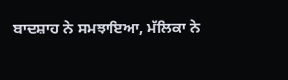ਬਾਦਸ਼ਾਹ ਨੇ ਸਮਝਾਇਆ, ਮੱਲਿਕਾ ਨੇ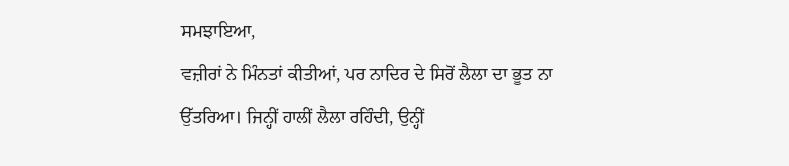ਸਮਝਾਇਆ,
ਵਜ਼ੀਰਾਂ ਨੇ ਮਿੰਨਤਾਂ ਕੀਤੀਆਂ, ਪਰ ਨਾਦਿਰ ਦੇ ਸਿਰੋਂ ਲੈਲਾ ਦਾ ਭੂਤ ਨਾ
ਉੱਤਰਿਆ। ਜਿਨ੍ਹੀਂ ਹਾਲੀਂ ਲੈਲਾ ਰਹਿੰਦੀ, ਉਨ੍ਹੀਂ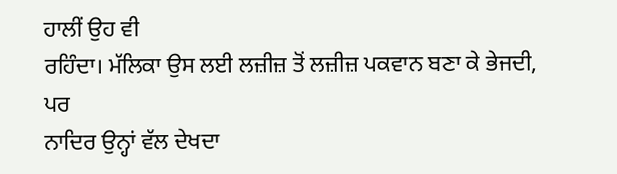ਹਾਲੀਂ ਉਹ ਵੀ
ਰਹਿੰਦਾ। ਮੱਲਿਕਾ ਉਸ ਲਈ ਲਜ਼ੀਜ਼ ਤੋਂ ਲਜ਼ੀਜ਼ ਪਕਵਾਨ ਬਣਾ ਕੇ ਭੇਜਦੀ, ਪਰ
ਨਾਦਿਰ ਉਨ੍ਹਾਂ ਵੱਲ ਦੇਖਦਾ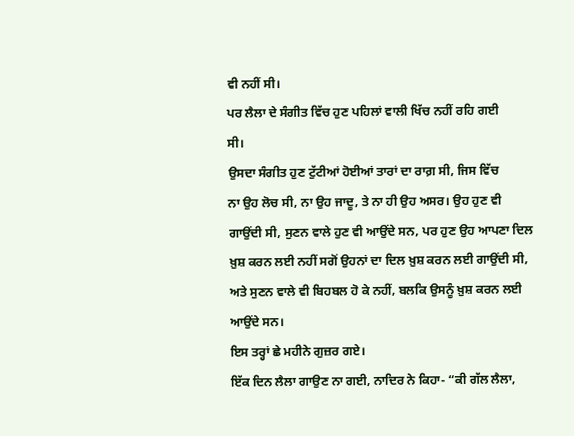ਵੀ ਨਹੀਂ ਸੀ।
ਪਰ ਲੈਲਾ ਦੇ ਸੰਗੀਤ ਵਿੱਚ ਹੁਣ ਪਹਿਲਾਂ ਵਾਲੀ ਖਿੱਚ ਨਹੀਂ ਰਹਿ ਗਈ
ਸੀ।
ਉਸਦਾ ਸੰਗੀਤ ਹੁਣ ਟੁੱਟੀਆਂ ਹੋਈਆਂ ਤਾਰਾਂ ਦਾ ਰਾਗ਼ ਸੀ, ਜਿਸ ਵਿੱਚ
ਨਾ ਉਹ ਲੋਚ ਸੀ, ਨਾ ਉਹ ਜਾਦੂ, ਤੇ ਨਾ ਹੀ ਉਹ ਅਸਰ। ਉਹ ਹੁਣ ਵੀ
ਗਾਉਂਦੀ ਸੀ, ਸੁਣਨ ਵਾਲੇ ਹੁਣ ਵੀ ਆਉਂਦੇ ਸਨ, ਪਰ ਹੁਣ ਉਹ ਆਪਣਾ ਦਿਲ
ਖ਼ੁਸ਼ ਕਰਨ ਲਈ ਨਹੀਂ ਸਗੋਂ ਉਹਨਾਂ ਦਾ ਦਿਲ ਖ਼ੁਸ਼ ਕਰਨ ਲਈ ਗਾਉਂਦੀ ਸੀ,
ਅਤੇ ਸੁਣਨ ਵਾਲੇ ਵੀ ਬਿਹਬਲ ਹੋ ਕੇ ਨਹੀਂ, ਬਲਕਿ ਉਸਨੂੰ ਖ਼ੁਸ਼ ਕਰਨ ਲਈ
ਆਉਂਦੇ ਸਨ।
ਇਸ ਤਰ੍ਹਾਂ ਛੇ ਮਹੀਨੇ ਗੁਜ਼ਰ ਗਏ।
ਇੱਕ ਦਿਨ ਲੈਲਾ ਗਾਉਣ ਨਾ ਗਈ, ਨਾਦਿਰ ਨੇ ਕਿਹਾ- “ਕੀ ਗੱਲ ਲੈਲਾ,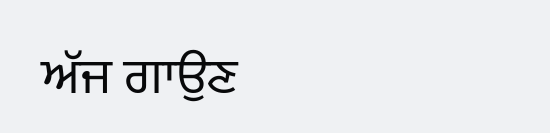ਅੱਜ ਗਾਉਣ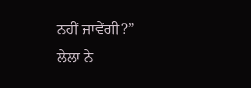ਨਹੀਂ ਜਾਵੇਂਗੀ?”
ਲੇਲਾ ਨੇ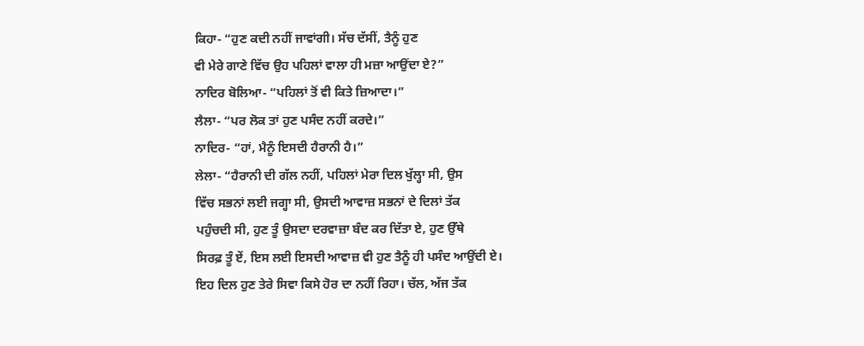ਕਿਹਾ- “ਹੁਣ ਕਦੀ ਨਹੀਂ ਜਾਵਾਂਗੀ। ਸੱਚ ਦੱਸੀਂ, ਤੈਨੂੰ ਹੁਣ
ਵੀ ਮੇਰੇ ਗਾਣੇ ਵਿੱਚ ਉਹ ਪਹਿਲਾਂ ਵਾਲਾ ਹੀ ਮਜ਼ਾ ਆਉਂਦਾ ਏ?”
ਨਾਦਿਰ ਬੋਲਿਆ- “ਪਹਿਲਾਂ ਤੋਂ ਵੀ ਕਿਤੇ ਜ਼ਿਆਦਾ।”
ਲੈਲਾ- “ਪਰ ਲੋਕ ਤਾਂ ਹੁਣ ਪਸੰਦ ਨਹੀਂ ਕਰਦੇ।”
ਨਾਦਿਰ- “ਹਾਂ, ਮੈਨੂੰ ਇਸਦੀ ਹੈਰਾਨੀ ਹੈ।”
ਲੇਲਾ- “ਹੈਰਾਨੀ ਦੀ ਗੱਲ ਨਹੀਂ, ਪਹਿਲਾਂ ਮੇਰਾ ਦਿਲ ਖੁੱਲ੍ਹਾ ਸੀ, ਉਸ
ਵਿੱਚ ਸਭਨਾਂ ਲਈ ਜਗ੍ਹਾ ਸੀ, ਉਸਦੀ ਆਵਾਜ਼ ਸਭਨਾਂ ਦੇ ਦਿਲਾਂ ਤੱਕ
ਪਹੁੰਚਦੀ ਸੀ, ਹੁਣ ਤੂੰ ਉਸਦਾ ਦਰਵਾਜ਼ਾ ਬੰਦ ਕਰ ਦਿੱਤਾ ਏ, ਹੁਣ ਉੱਥੇ
ਸਿਰਫ਼ ਤੂੰ ਏਂ, ਇਸ ਲਈ ਇਸਦੀ ਆਵਾਜ਼ ਵੀ ਹੁਣ ਤੈਨੂੰ ਹੀ ਪਸੰਦ ਆਉਂਦੀ ਏ।
ਇਹ ਦਿਲ ਹੁਣ ਤੇਰੇ ਸਿਵਾ ਕਿਸੇ ਹੋਰ ਦਾ ਨਹੀਂ ਰਿਹਾ। ਚੱਲ, ਅੱਜ ਤੱਕ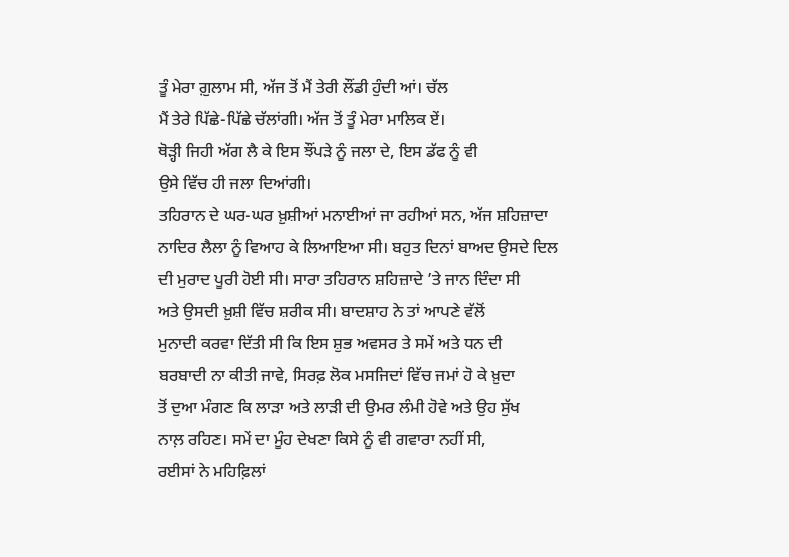ਤੂੰ ਮੇਰਾ ਗ਼ੁਲਾਮ ਸੀ, ਅੱਜ ਤੋਂ ਮੈਂ ਤੇਰੀ ਲੌਂਡੀ ਹੁੰਦੀ ਆਂ। ਚੱਲ
ਮੈਂ ਤੇਰੇ ਪਿੱਛੇ-ਪਿੱਛੇ ਚੱਲਾਂਗੀ। ਅੱਜ ਤੋਂ ਤੂੰ ਮੇਰਾ ਮਾਲਿਕ ਏਂ।
ਥੋੜ੍ਹੀ ਜਿਹੀ ਅੱਗ ਲੈ ਕੇ ਇਸ ਝੌਂਪੜੇ ਨੂੰ ਜਲਾ ਦੇ, ਇਸ ਡੱਫ ਨੂੰ ਵੀ
ਉਸੇ ਵਿੱਚ ਹੀ ਜਲਾ ਦਿਆਂਗੀ।
ਤਹਿਰਾਨ ਦੇ ਘਰ-ਘਰ ਖ਼ੁਸ਼ੀਆਂ ਮਨਾਈਆਂ ਜਾ ਰਹੀਆਂ ਸਨ, ਅੱਜ ਸ਼ਹਿਜ਼ਾਦਾ
ਨਾਦਿਰ ਲੈਲਾ ਨੂੰ ਵਿਆਹ ਕੇ ਲਿਆਇਆ ਸੀ। ਬਹੁਤ ਦਿਨਾਂ ਬਾਅਦ ਉਸਦੇ ਦਿਲ
ਦੀ ਮੁਰਾਦ ਪੂਰੀ ਹੋਈ ਸੀ। ਸਾਰਾ ਤਹਿਰਾਨ ਸ਼ਹਿਜ਼ਾਦੇ ’ਤੇ ਜਾਨ ਦਿੰਦਾ ਸੀ
ਅਤੇ ਉਸਦੀ ਖ਼ੁਸ਼ੀ ਵਿੱਚ ਸ਼ਰੀਕ ਸੀ। ਬਾਦਸ਼ਾਹ ਨੇ ਤਾਂ ਆਪਣੇ ਵੱਲੋਂ
ਮੁਨਾਦੀ ਕਰਵਾ ਦਿੱਤੀ ਸੀ ਕਿ ਇਸ ਸ਼ੁਭ ਅਵਸਰ ਤੇ ਸਮੇਂ ਅਤੇ ਧਨ ਦੀ
ਬਰਬਾਦੀ ਨਾ ਕੀਤੀ ਜਾਵੇ, ਸਿਰਫ਼ ਲੋਕ ਮਸਜਿਦਾਂ ਵਿੱਚ ਜਮਾਂ ਹੋ ਕੇ ਖ਼ੁਦਾ
ਤੋਂ ਦੁਆ ਮੰਗਣ ਕਿ ਲਾੜਾ ਅਤੇ ਲਾੜੀ ਦੀ ਉਮਰ ਲੰਮੀ ਹੋਵੇ ਅਤੇ ਉਹ ਸੁੱਖ
ਨਾਲ਼ ਰਹਿਣ। ਸਮੇਂ ਦਾ ਮੂੰਹ ਦੇਖਣਾ ਕਿਸੇ ਨੂੰ ਵੀ ਗਵਾਰਾ ਨਹੀਂ ਸੀ,
ਰਈਸਾਂ ਨੇ ਮਹਿਫ਼ਿਲਾਂ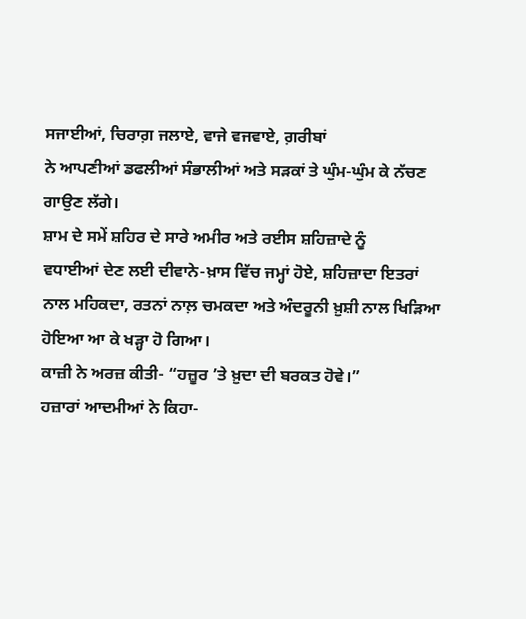ਸਜਾਈਆਂ, ਚਿਰਾਗ਼ ਜਲਾਏ, ਵਾਜੇ ਵਜਵਾਏ, ਗ਼ਰੀਬਾਂ
ਨੇ ਆਪਣੀਆਂ ਡਫਲੀਆਂ ਸੰਭਾਲੀਆਂ ਅਤੇ ਸੜਕਾਂ ਤੇ ਘੁੰਮ-ਘੁੰਮ ਕੇ ਨੱਚਣ
ਗਾਉਣ ਲੱਗੇ।
ਸ਼ਾਮ ਦੇ ਸਮੇਂ ਸ਼ਹਿਰ ਦੇ ਸਾਰੇ ਅਮੀਰ ਅਤੇ ਰਈਸ ਸ਼ਹਿਜ਼ਾਦੇ ਨੂੰ
ਵਧਾਈਆਂ ਦੇਣ ਲਈ ਦੀਵਾਨੇ-ਖ਼ਾਸ ਵਿੱਚ ਜਮ੍ਹਾਂ ਹੋਏ, ਸ਼ਹਿਜ਼ਾਦਾ ਇਤਰਾਂ
ਨਾਲ ਮਹਿਕਦਾ, ਰਤਨਾਂ ਨਾਲ਼ ਚਮਕਦਾ ਅਤੇ ਅੰਦਰੂਨੀ ਖ਼ੁਸ਼ੀ ਨਾਲ ਖਿੜਿਆ
ਹੋਇਆ ਆ ਕੇ ਖੜ੍ਹਾ ਹੋ ਗਿਆ।
ਕਾਜ਼ੀ ਨੇ ਅਰਜ਼ ਕੀਤੀ- “ਹਜ਼ੂਰ ’ਤੇ ਖ਼ੁਦਾ ਦੀ ਬਰਕਤ ਹੋਵੇ।”
ਹਜ਼ਾਰਾਂ ਆਦਮੀਆਂ ਨੇ ਕਿਹਾ-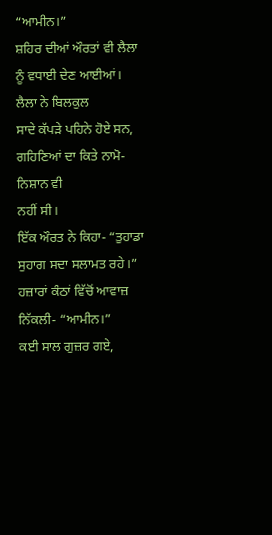“ਆਮੀਨ।”
ਸ਼ਹਿਰ ਦੀਆਂ ਔਰਤਾਂ ਵੀ ਲੈਲਾ ਨੂੰ ਵਧਾਈ ਦੇਣ ਆਈਆਂ। ਲੈਲਾ ਨੇ ਬਿਲਕੁਲ
ਸਾਦੇ ਕੱਪੜੇ ਪਹਿਨੇ ਹੋਏ ਸਨ, ਗਹਿਣਿਆਂ ਦਾ ਕਿਤੇ ਨਾਮੋ-ਨਿਸ਼ਾਨ ਵੀ
ਨਹੀਂ ਸੀ।
ਇੱਕ ਔਰਤ ਨੇ ਕਿਹਾ- “ਤੁਹਾਡਾ ਸੁਹਾਗ ਸਦਾ ਸਲਾਮਤ ਰਹੇ।”
ਹਜ਼ਾਰਾਂ ਕੰਠਾਂ ਵਿੱਚੋਂ ਆਵਾਜ਼ ਨਿੱਕਲੀ- “ਆਮੀਨ।”
ਕਈ ਸਾਲ ਗੁਜ਼ਰ ਗਏ,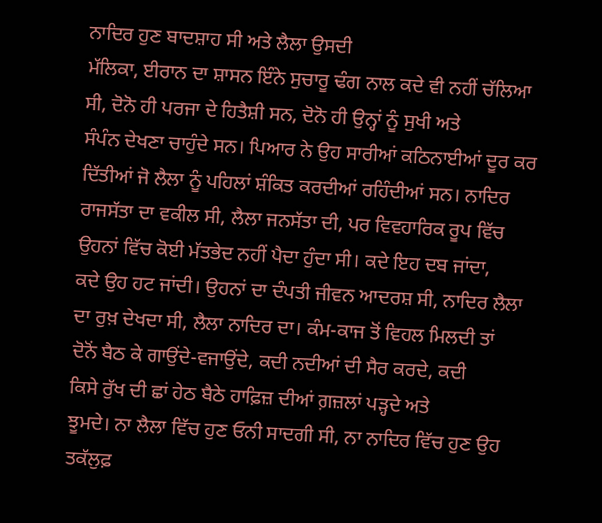ਨਾਦਿਰ ਹੁਣ ਬਾਦਸ਼ਾਹ ਸੀ ਅਤੇ ਲੈਲਾ ਉਸਦੀ
ਮੱਲਿਕਾ, ਈਰਾਨ ਦਾ ਸ਼ਾਸਨ ਇੰਨੇ ਸੁਚਾਰੂ ਢੰਗ ਨਾਲ ਕਦੇ ਵੀ ਨਹੀਂ ਚੱਲਿਆ
ਸੀ, ਦੋਨੋ ਹੀ ਪਰਜਾ ਦੇ ਹਿਤੈਸ਼ੀ ਸਨ, ਦੋਨੋ ਹੀ ਉਨ੍ਹਾਂ ਨੂੰ ਸੁਖੀ ਅਤੇ
ਸੰਪੰਨ ਦੇਖਣਾ ਚਾਹੁੰਦੇ ਸਨ। ਪਿਆਰ ਨੇ ਉਹ ਸਾਰੀਆਂ ਕਠਿਨਾਈਆਂ ਦੂਰ ਕਰ
ਦਿੱਤੀਆਂ ਜੋ ਲੈਲਾ ਨੂੰ ਪਹਿਲਾਂ ਸ਼ੰਕਿਤ ਕਰਦੀਆਂ ਰਹਿੰਦੀਆਂ ਸਨ। ਨਾਦਿਰ
ਰਾਜਸੱਤਾ ਦਾ ਵਕੀਲ ਸੀ, ਲੈਲਾ ਜਨਸੱਤਾ ਦੀ, ਪਰ ਵਿਵਹਾਰਿਕ ਰੂਪ ਵਿੱਚ
ਉਹਨਾਂ ਵਿੱਚ ਕੋਈ ਮੱਤਭੇਦ ਨਹੀਂ ਪੈਦਾ ਹੁੰਦਾ ਸੀ। ਕਦੇ ਇਹ ਦਬ ਜਾਂਦਾ,
ਕਦੇ ਉਹ ਹਟ ਜਾਂਦੀ। ਉਹਨਾਂ ਦਾ ਦੰਪਤੀ ਜੀਵਨ ਆਦਰਸ਼ ਸੀ, ਨਾਦਿਰ ਲੈਲਾ
ਦਾ ਰੁਖ਼ ਦੇਖਦਾ ਸੀ, ਲੈਲਾ ਨਾਦਿਰ ਦਾ। ਕੰਮ-ਕਾਜ ਤੋਂ ਵਿਹਲ ਮਿਲਦੀ ਤਾਂ
ਦੋਨੋਂ ਬੈਠ ਕੇ ਗਾਉਂਦੇ-ਵਜਾਉਂਦੇ, ਕਦੀ ਨਦੀਆਂ ਦੀ ਸੈਰ ਕਰਦੇ, ਕਦੀ
ਕਿਸੇ ਰੁੱਖ ਦੀ ਛਾਂ ਹੇਠ ਬੈਠੇ ਹਾਫ਼ਿਜ਼ ਦੀਆਂ ਗ਼ਜ਼ਲਾਂ ਪੜ੍ਹਦੇ ਅਤੇ
ਝੂਮਦੇ। ਨਾ ਲੈਲਾ ਵਿੱਚ ਹੁਣ ਓਨੀ ਸਾਦਗੀ ਸੀ, ਨਾ ਨਾਦਿਰ ਵਿੱਚ ਹੁਣ ਉਹ
ਤਕੱਲੁਫ਼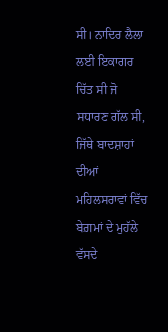ਸੀ। ਨਾਦਿਰ ਲੈਲਾ ਲਈ ਇਕਾਗਰ ਚਿੱਤ ਸੀ ਜੋ ਸਧਾਰਣ ਗੱਲ ਸੀ,
ਜਿੱਥੇ ਬਾਦਸ਼ਾਹਾਂ ਦੀਆਂ ਮਹਿਲਸਰਾਵਾਂ ਵਿੱਚ ਬੇਗ਼ਮਾਂ ਦੇ ਮੁਹੱਲੇ ਵੱਸਦੇ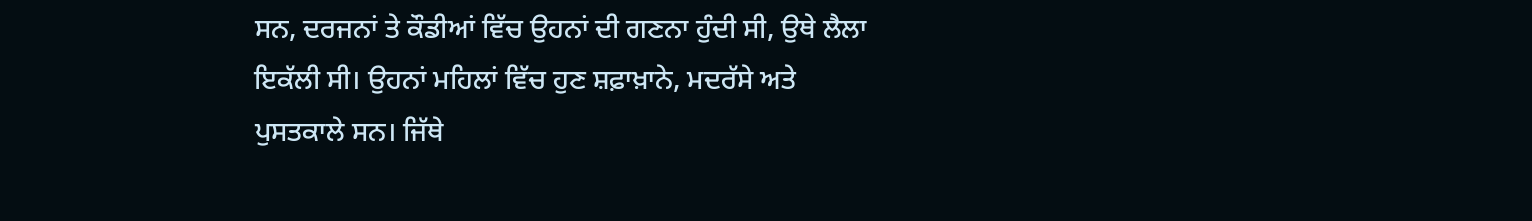ਸਨ, ਦਰਜਨਾਂ ਤੇ ਕੌਡੀਆਂ ਵਿੱਚ ਉਹਨਾਂ ਦੀ ਗਣਨਾ ਹੁੰਦੀ ਸੀ, ਉਥੇ ਲੈਲਾ
ਇਕੱਲੀ ਸੀ। ਉਹਨਾਂ ਮਹਿਲਾਂ ਵਿੱਚ ਹੁਣ ਸ਼ਫ਼ਾਖ਼ਾਨੇ, ਮਦਰੱਸੇ ਅਤੇ
ਪੁਸਤਕਾਲੇ ਸਨ। ਜਿੱਥੇ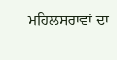ਮਹਿਲਸਰਾਵਾਂ ਦਾ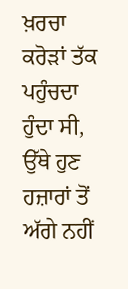ਖ਼ਰਚਾ ਕਰੋੜਾਂ ਤੱਕ ਪਹੁੰਚਦਾ
ਹੁੰਦਾ ਸੀ, ਉੱਥੇ ਹੁਣ ਹਜ਼ਾਰਾਂ ਤੋਂ ਅੱਗੇ ਨਹੀਂ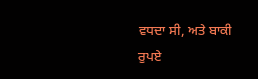ਵਧਦਾ ਸੀ, ਅਤੇ ਬਾਕੀ
ਰੁਪਏ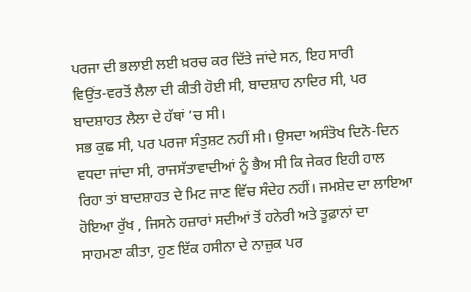ਪਰਜਾ ਦੀ ਭਲਾਈ ਲਈ ਖ਼ਰਚ ਕਰ ਦਿੱਤੇ ਜਾਂਦੇ ਸਨ, ਇਹ ਸਾਰੀ
ਵਿਉਂਤ-ਵਰਤੋਂ ਲੈਲਾ ਦੀ ਕੀਤੀ ਹੋਈ ਸੀ, ਬਾਦਸ਼ਾਹ ਨਾਦਿਰ ਸੀ, ਪਰ
ਬਾਦਸ਼ਾਹਤ ਲੈਲਾ ਦੇ ਹੱਥਾਂ ’ਚ ਸੀ।
ਸਭ ਕੁਛ ਸੀ, ਪਰ ਪਰਜਾ ਸੰਤੁਸ਼ਟ ਨਹੀਂ ਸੀ। ਉਸਦਾ ਅਸੰਤੋਖ ਦਿਨੋ-ਦਿਨ
ਵਧਦਾ ਜਾਂਦਾ ਸੀ, ਰਾਜਸੱਤਾਵਾਦੀਆਂ ਨੂੰ ਭੈਅ ਸੀ ਕਿ ਜੇਕਰ ਇਹੀ ਹਾਲ
ਰਿਹਾ ਤਾਂ ਬਾਦਸ਼ਾਹਤ ਦੇ ਮਿਟ ਜਾਣ ਵਿੱਚ ਸੰਦੇਹ ਨਹੀਂ। ਜਮਸ਼ੇਦ ਦਾ ਲਾਇਆ
ਹੋਇਆ ਰੁੱਖ , ਜਿਸਨੇ ਹਜ਼ਾਰਾਂ ਸਦੀਆਂ ਤੋਂ ਹਨੇਰੀ ਅਤੇ ਤੂਫ਼ਾਨਾਂ ਦਾ
ਸਾਹਮਣਾ ਕੀਤਾ, ਹੁਣ ਇੱਕ ਹਸੀਨਾ ਦੇ ਨਾਜ਼ੁਕ ਪਰ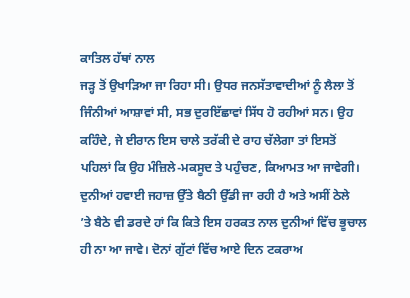ਕਾਤਿਲ ਹੱਥਾਂ ਨਾਲ
ਜੜ੍ਹ ਤੋਂ ਉਖਾੜਿਆ ਜਾ ਰਿਹਾ ਸੀ। ਉਧਰ ਜਨਸੱਤਾਵਾਦੀਆਂ ਨੂੰ ਲੈਲਾ ਤੋਂ
ਜਿੰਨੀਆਂ ਆਸ਼ਾਵਾਂ ਸੀ, ਸਭ ਦੁਰਇੱਛਾਵਾਂ ਸਿੱਧ ਹੋ ਰਹੀਆਂ ਸਨ। ਉਹ
ਕਹਿੰਦੇ, ਜੇ ਈਰਾਨ ਇਸ ਚਾਲੇ ਤਰੱਕੀ ਦੇ ਰਾਹ ਚੱਲੇਗਾ ਤਾਂ ਇਸਤੋਂ
ਪਹਿਲਾਂ ਕਿ ਉਹ ਮੰਜ਼ਿਲੇ-ਮਕਸੂਦ ਤੇ ਪਹੁੰਚਣ, ਕਿਆਮਤ ਆ ਜਾਵੇਗੀ।
ਦੁਨੀਆਂ ਹਵਾਈ ਜਹਾਜ਼ ਉੱਤੇ ਬੈਠੀ ਉੱਡੀ ਜਾ ਰਹੀ ਹੈ ਅਤੇ ਅਸੀਂ ਠੇਲੇ
’ਤੇ ਬੈਠੇ ਵੀ ਡਰਦੇ ਹਾਂ ਕਿ ਕਿਤੇ ਇਸ ਹਰਕਤ ਨਾਲ ਦੁਨੀਆਂ ਵਿੱਚ ਭੂਚਾਲ
ਹੀ ਨਾ ਆ ਜਾਵੇ। ਦੋਨਾਂ ਗੁੱਟਾਂ ਵਿੱਚ ਆਏ ਦਿਨ ਟਕਰਾਅ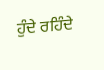ਹੁੰਦੇ ਰਹਿੰਦੇ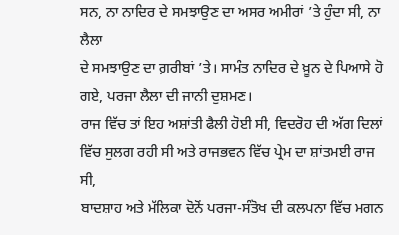ਸਨ, ਨਾ ਨਾਦਿਰ ਦੇ ਸਮਝਾਉਣ ਦਾ ਅਸਰ ਅਮੀਰਾਂ ’ਤੇ ਹੁੰਦਾ ਸੀ, ਨਾ ਲੈਲਾ
ਦੇ ਸਮਝਾਉਣ ਦਾ ਗ਼ਰੀਬਾਂ ’ਤੇ। ਸਾਮੰਤ ਨਾਦਿਰ ਦੇ ਖ਼ੂਨ ਦੇ ਪਿਆਸੇ ਹੋ
ਗਏ, ਪਰਜਾ ਲੈਲਾ ਦੀ ਜਾਨੀ ਦੁਸ਼ਮਣ।
ਰਾਜ ਵਿੱਚ ਤਾਂ ਇਹ ਅਸ਼ਾਂਤੀ ਫੈਲੀ ਹੋਈ ਸੀ, ਵਿਦਰੋਹ ਦੀ ਅੱਗ ਦਿਲਾਂ
ਵਿੱਚ ਸੁਲਗ ਰਹੀ ਸੀ ਅਤੇ ਰਾਜਭਵਨ ਵਿੱਚ ਪ੍ਰੇਮ ਦਾ ਸ਼ਾਂਤਮਈ ਰਾਜ ਸੀ,
ਬਾਦਸ਼ਾਹ ਅਤੇ ਮੱਲਿਕਾ ਦੋਨੋਂ ਪਰਜਾ-ਸੰਤੋਖ ਦੀ ਕਲਪਨਾ ਵਿੱਚ ਮਗਨ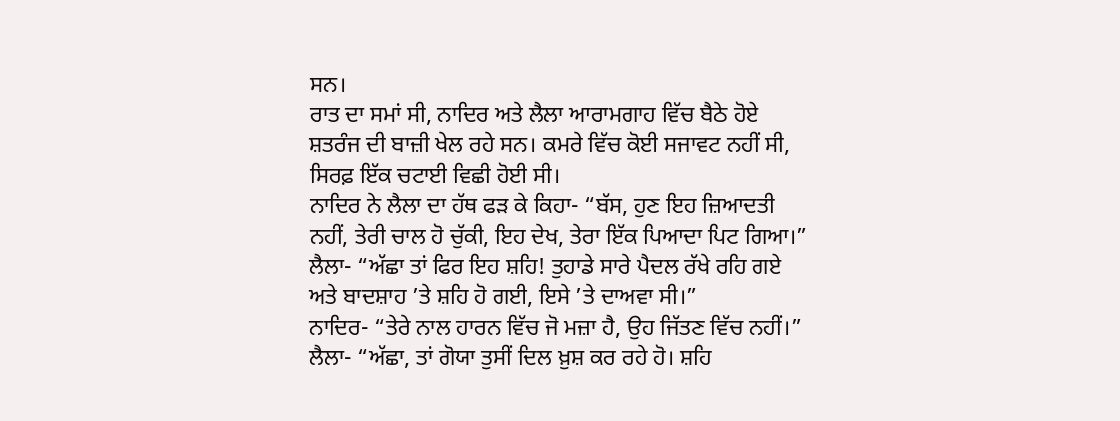ਸਨ।
ਰਾਤ ਦਾ ਸਮਾਂ ਸੀ, ਨਾਦਿਰ ਅਤੇ ਲੈਲਾ ਆਰਾਮਗਾਹ ਵਿੱਚ ਬੈਠੇ ਹੋਏ
ਸ਼ਤਰੰਜ ਦੀ ਬਾਜ਼ੀ ਖੇਲ ਰਹੇ ਸਨ। ਕਮਰੇ ਵਿੱਚ ਕੋਈ ਸਜਾਵਟ ਨਹੀਂ ਸੀ,
ਸਿਰਫ਼ ਇੱਕ ਚਟਾਈ ਵਿਛੀ ਹੋਈ ਸੀ।
ਨਾਦਿਰ ਨੇ ਲੈਲਾ ਦਾ ਹੱਥ ਫੜ ਕੇ ਕਿਹਾ- “ਬੱਸ, ਹੁਣ ਇਹ ਜ਼ਿਆਦਤੀ
ਨਹੀਂ, ਤੇਰੀ ਚਾਲ ਹੋ ਚੁੱਕੀ, ਇਹ ਦੇਖ, ਤੇਰਾ ਇੱਕ ਪਿਆਦਾ ਪਿਟ ਗਿਆ।”
ਲੈਲਾ- “ਅੱਛਾ ਤਾਂ ਫਿਰ ਇਹ ਸ਼ਹਿ! ਤੁਹਾਡੇ ਸਾਰੇ ਪੈਦਲ ਰੱਖੇ ਰਹਿ ਗਏ
ਅਤੇ ਬਾਦਸ਼ਾਹ ’ਤੇ ਸ਼ਹਿ ਹੋ ਗਈ, ਇਸੇ ’ਤੇ ਦਾਅਵਾ ਸੀ।”
ਨਾਦਿਰ- “ਤੇਰੇ ਨਾਲ ਹਾਰਨ ਵਿੱਚ ਜੋ ਮਜ਼ਾ ਹੈ, ਉਹ ਜਿੱਤਣ ਵਿੱਚ ਨਹੀਂ।”
ਲੈਲਾ- “ਅੱਛਾ, ਤਾਂ ਗੋਯਾ ਤੁਸੀਂ ਦਿਲ ਖ਼ੁਸ਼ ਕਰ ਰਹੇ ਹੋ। ਸ਼ਹਿ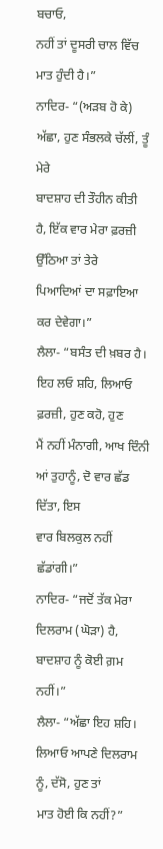ਬਚਾਓ,
ਨਹੀਂ ਤਾਂ ਦੂਸਰੀ ਚਾਲ ਵਿੱਚ ਮਾਤ ਹੁੰਦੀ ਹੈ।”
ਨਾਦਿਰ- “(ਅੜਬ ਹੋ ਕੇ) ਅੱਛਾ, ਹੁਣ ਸੰਭਲਕੇ ਚੱਲੀਂ, ਤੂੰ ਮੇਰੇ
ਬਾਦਸ਼ਾਹ ਦੀ ਤੌਹੀਨ ਕੀਤੀ ਹੈ, ਇੱਕ ਵਾਰ ਮੇਰਾ ਫ਼ਰਜ਼ੀ ਉੱਠਿਆ ਤਾਂ ਤੇਰੇ
ਪਿਆਦਿਆਂ ਦਾ ਸਫ਼ਾਇਆ ਕਰ ਦੇਵੇਗਾ।”
ਲੈਲਾ- “ਬਸੰਤ ਦੀ ਖ਼ਬਰ ਹੈ। ਇਹ ਲਓ ਸ਼ਹਿ, ਲਿਆਓ ਫ਼ਰਜ਼ੀ, ਹੁਣ ਕਹੋ, ਹੁਣ
ਮੈਂ ਨਹੀਂ ਮੰਨਾਗੀ, ਆਖ ਦਿੰਨੀ ਆਂ ਤੁਹਾਨੂੰ, ਦੋ ਵਾਰ ਛੱਡ ਦਿੱਤਾ, ਇਸ
ਵਾਰ ਬਿਲਕੁਲ ਨਹੀਂ ਛੱਡਾਂਗੀ।”
ਨਾਦਿਰ- “ਜਦੋਂ ਤੱਕ ਮੇਰਾ ਦਿਲਰਾਮ (ਘੋੜਾ) ਹੈ, ਬਾਦਸ਼ਾਹ ਨੂੰ ਕੋਈ ਗ਼ਮ
ਨਹੀਂ।”
ਲੈਲਾ- “ਅੱਛਾ ਇਹ ਸ਼ਹਿ। ਲਿਆਓ ਆਪਣੇ ਦਿਲਰਾਮ ਨੂੰ, ਦੱਸੋ, ਹੁਣ ਤਾਂ
ਮਾਤ ਹੋਈ ਕਿ ਨਹੀਂ?”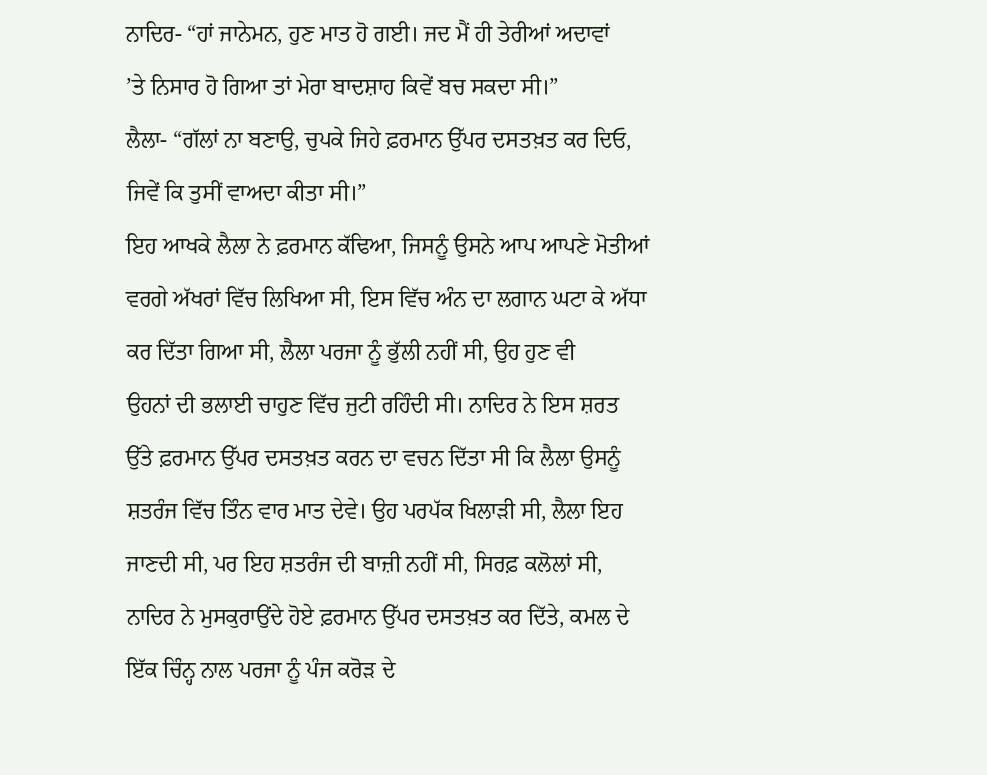ਨਾਦਿਰ- “ਹਾਂ ਜਾਨੇਮਨ, ਹੁਣ ਮਾਤ ਹੋ ਗਈ। ਜਦ ਮੈਂ ਹੀ ਤੇਰੀਆਂ ਅਦਾਵਾਂ
’ਤੇ ਨਿਸਾਰ ਹੋ ਗਿਆ ਤਾਂ ਮੇਰਾ ਬਾਦਸ਼ਾਹ ਕਿਵੇਂ ਬਚ ਸਕਦਾ ਸੀ।”
ਲੈਲਾ- “ਗੱਲਾਂ ਨਾ ਬਣਾਉ, ਚੁਪਕੇ ਜਿਹੇ ਫ਼ਰਮਾਨ ਉੱਪਰ ਦਸਤਖ਼ਤ ਕਰ ਦਿਓ,
ਜਿਵੇਂ ਕਿ ਤੁਸੀਂ ਵਾਅਦਾ ਕੀਤਾ ਸੀ।”
ਇਹ ਆਖਕੇ ਲੈਲਾ ਨੇ ਫ਼ਰਮਾਨ ਕੱਢਿਆ, ਜਿਸਨੂੰ ਉਸਨੇ ਆਪ ਆਪਣੇ ਮੋਤੀਆਂ
ਵਰਗੇ ਅੱਖਰਾਂ ਵਿੱਚ ਲਿਖਿਆ ਸੀ, ਇਸ ਵਿੱਚ ਅੰਨ ਦਾ ਲਗਾਨ ਘਟਾ ਕੇ ਅੱਧਾ
ਕਰ ਦਿੱਤਾ ਗਿਆ ਸੀ, ਲੈਲਾ ਪਰਜਾ ਨੂੰ ਭੁੱਲੀ ਨਹੀਂ ਸੀ, ਉਹ ਹੁਣ ਵੀ
ਉਹਨਾਂ ਦੀ ਭਲਾਈ ਚਾਹੁਣ ਵਿੱਚ ਜੁਟੀ ਰਹਿੰਦੀ ਸੀ। ਨਾਦਿਰ ਨੇ ਇਸ ਸ਼ਰਤ
ਉੱਤੇ ਫ਼ਰਮਾਨ ਉੱਪਰ ਦਸਤਖ਼ਤ ਕਰਨ ਦਾ ਵਚਨ ਦਿੱਤਾ ਸੀ ਕਿ ਲੈਲਾ ਉਸਨੂੰ
ਸ਼ਤਰੰਜ ਵਿੱਚ ਤਿੰਨ ਵਾਰ ਮਾਤ ਦੇਵੇ। ਉਹ ਪਰਪੱਕ ਖਿਲਾੜੀ ਸੀ, ਲੈਲਾ ਇਹ
ਜਾਣਦੀ ਸੀ, ਪਰ ਇਹ ਸ਼ਤਰੰਜ ਦੀ ਬਾਜ਼ੀ ਨਹੀਂ ਸੀ, ਸਿਰਫ਼ ਕਲੋਲਾਂ ਸੀ,
ਨਾਦਿਰ ਨੇ ਮੁਸਕੁਰਾਉਂਦੇ ਹੋਏ ਫ਼ਰਮਾਨ ਉੱਪਰ ਦਸਤਖ਼ਤ ਕਰ ਦਿੱਤੇ, ਕਮਲ ਦੇ
ਇੱਕ ਚਿੰਨ੍ਹ ਨਾਲ ਪਰਜਾ ਨੂੰ ਪੰਜ ਕਰੋੜ ਦੇ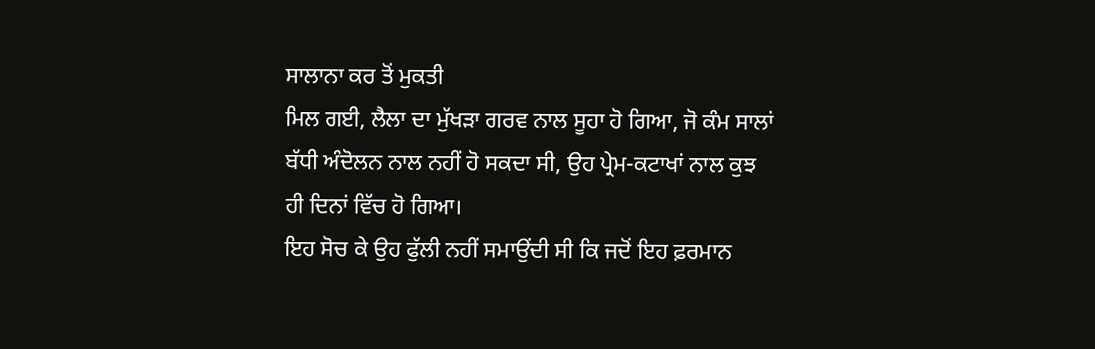ਸਾਲਾਨਾ ਕਰ ਤੋਂ ਮੁਕਤੀ
ਮਿਲ ਗਈ, ਲੈਲਾ ਦਾ ਮੁੱਖੜਾ ਗਰਵ ਨਾਲ ਸੂਹਾ ਹੋ ਗਿਆ, ਜੋ ਕੰਮ ਸਾਲਾਂ
ਬੱਧੀ ਅੰਦੋਲਨ ਨਾਲ ਨਹੀਂ ਹੋ ਸਕਦਾ ਸੀ, ਉਹ ਪ੍ਰੇਮ-ਕਟਾਖਾਂ ਨਾਲ ਕੁਝ
ਹੀ ਦਿਨਾਂ ਵਿੱਚ ਹੋ ਗਿਆ।
ਇਹ ਸੋਚ ਕੇ ਉਹ ਫੁੱਲੀ ਨਹੀਂ ਸਮਾਉਂਦੀ ਸੀ ਕਿ ਜਦੋਂ ਇਹ ਫ਼ਰਮਾਨ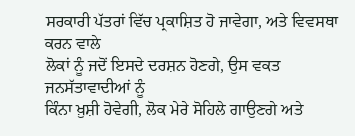ਸਰਕਾਰੀ ਪੱਤਰਾਂ ਵਿੱਚ ਪ੍ਰਕਾਸ਼ਿਤ ਹੋ ਜਾਵੇਗਾ, ਅਤੇ ਵਿਵਸਥਾ ਕਰਨ ਵਾਲੇ
ਲੋਕਾਂ ਨੂੰ ਜਦੋਂ ਇਸਦੇ ਦਰਸ਼ਨ ਹੋਣਗੇ, ਉਸ ਵਕਤ ਜਨਸੱਤਾਵਾਦੀਆਂ ਨੂੰ
ਕਿੰਨਾ ਖ਼ੁਸ਼ੀ ਹੋਵੇਗੀ, ਲੋਕ ਮੇਰੇ ਸੋਹਿਲੇ ਗਾਉਣਗੇ ਅਤੇ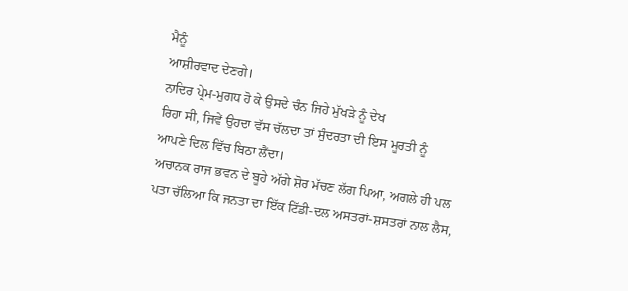ਮੈਨੂੰ
ਆਸ਼ੀਰਵਾਦ ਦੇਣਗੇ।
ਨਾਦਿਰ ਪ੍ਰੇਮ-ਮੁਗਧ ਹੋ ਕੇ ਉਸਦੇ ਚੰਨ ਜਿਹੇ ਮੁੱਖੜੇ ਨੂੰ ਦੇਖ
ਰਿਹਾ ਸੀ, ਜਿਵੇਂ ਉਹਦਾ ਵੱਸ ਚੱਲਦਾ ਤਾਂ ਸੁੰਦਰਤਾ ਦੀ ਇਸ ਮੂਰਤੀ ਨੂੰ
ਆਪਣੇ ਦਿਲ ਵਿੱਚ ਬਿਠਾ ਲੈਂਦਾ।
ਅਚਾਨਕ ਰਾਜ ਭਵਨ ਦੇ ਬੂਹੇ ਅੱਗੇ ਸ਼ੋਰ ਮੱਚਣ ਲੱਗ ਪਿਆ, ਅਗਲੇ ਹੀ ਪਲ
ਪਤਾ ਚੱਲਿਆ ਕਿ ਜਨਤਾ ਦਾ ਇੱਕ ਟਿੱਡੀ-ਦਲ ਅਸਤਰਾਂ-ਸ਼ਸਤਰਾਂ ਨਾਲ ਲੈਸ,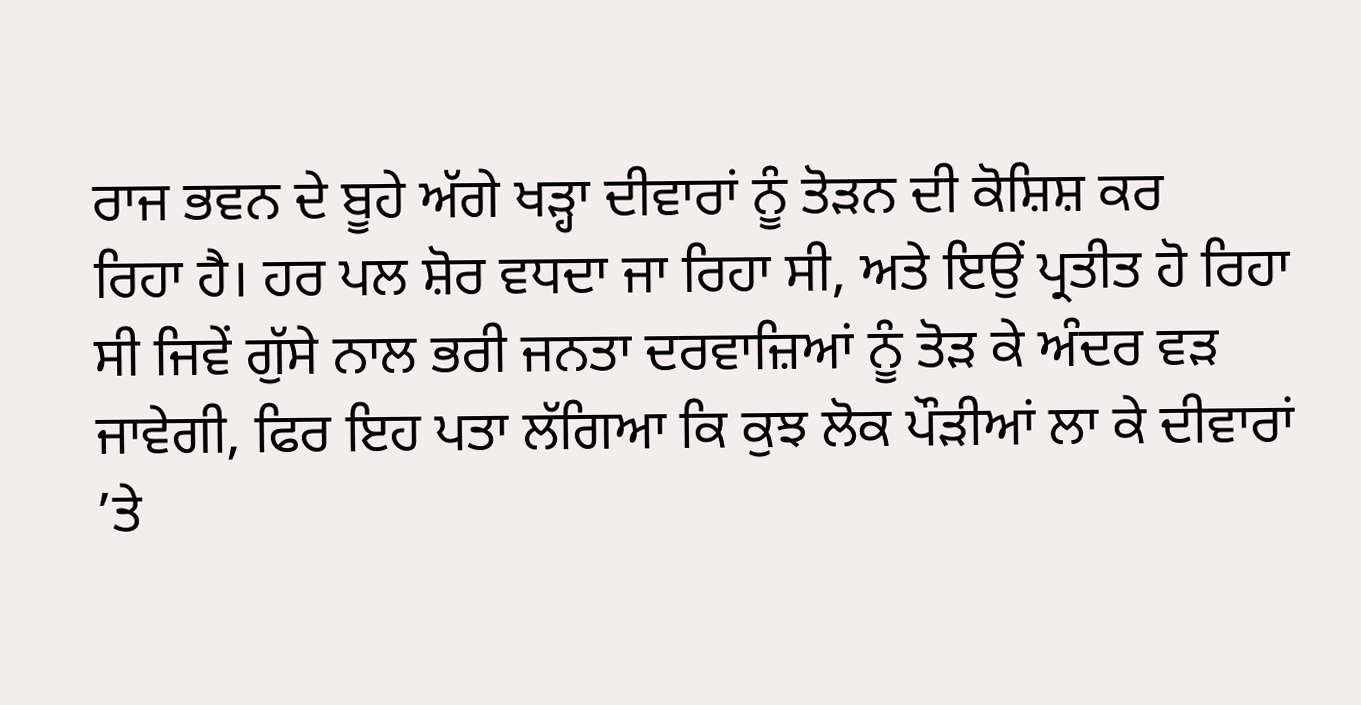ਰਾਜ ਭਵਨ ਦੇ ਬੂਹੇ ਅੱਗੇ ਖੜ੍ਹਾ ਦੀਵਾਰਾਂ ਨੂੰ ਤੋੜਨ ਦੀ ਕੋਸ਼ਿਸ਼ ਕਰ
ਰਿਹਾ ਹੈ। ਹਰ ਪਲ ਸ਼ੋਰ ਵਧਦਾ ਜਾ ਰਿਹਾ ਸੀ, ਅਤੇ ਇਉਂ ਪ੍ਰਤੀਤ ਹੋ ਰਿਹਾ
ਸੀ ਜਿਵੇਂ ਗੁੱਸੇ ਨਾਲ ਭਰੀ ਜਨਤਾ ਦਰਵਾਜ਼ਿਆਂ ਨੂੰ ਤੋੜ ਕੇ ਅੰਦਰ ਵੜ
ਜਾਵੇਗੀ, ਫਿਰ ਇਹ ਪਤਾ ਲੱਗਿਆ ਕਿ ਕੁਝ ਲੋਕ ਪੌੜੀਆਂ ਲਾ ਕੇ ਦੀਵਾਰਾਂ
’ਤੇ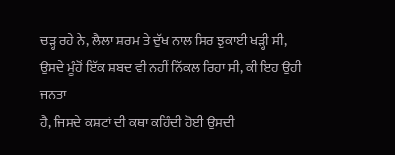ਚੜ੍ਹ ਰਹੇ ਨੇ, ਲੈਲਾ ਸ਼ਰਮ ਤੇ ਦੁੱਖ ਨਾਲ ਸਿਰ ਝੁਕਾਈ ਖੜ੍ਹੀ ਸੀ,
ਉਸਦੇ ਮੂੰਹੋਂ ਇੱਕ ਸ਼ਬਦ ਵੀ ਨਹੀਂ ਨਿੱਕਲ ਰਿਹਾ ਸੀ, ਕੀ ਇਹ ਉਹੀ ਜਨਤਾ
ਹੈ, ਜਿਸਦੇ ਕਸ਼ਟਾਂ ਦੀ ਕਥਾ ਕਹਿੰਦੀ ਹੋਈ ਉਸਦੀ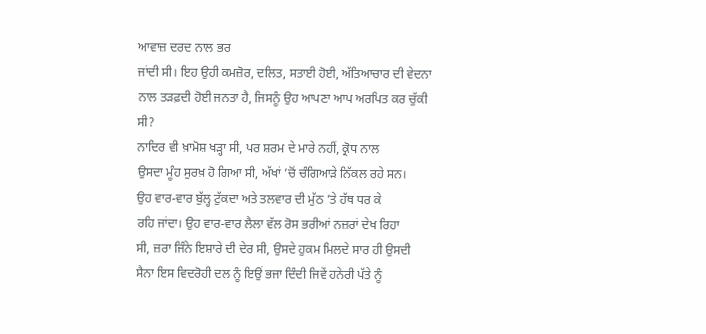ਆਵਾਜ਼ ਦਰਦ ਨਾਲ ਭਰ
ਜਾਂਦੀ ਸੀ। ਇਹ ਉਹੀ ਕਮਜ਼ੋਰ, ਦਲਿਤ, ਸਤਾਈ ਹੋਈ, ਅੱਤਿਆਚਾਰ ਦੀ ਵੇਦਨਾ
ਨਾਲ ਤੜਫ਼ਦੀ ਹੋਈ ਜਨਤਾ ਹੈ, ਜਿਸਨੂੰ ਉਹ ਆਪਣਾ ਆਪ ਅਰਪਿਤ ਕਰ ਚੁੱਕੀ
ਸੀ?
ਨਾਦਿਰ ਵੀ ਖ਼ਾਮੋਸ਼ ਖੜ੍ਹਾ ਸੀ, ਪਰ ਸ਼ਰਮ ਦੇ ਮਾਰੇ ਨਹੀਂ, ਕ੍ਰੋਧ ਨਾਲ
ਉਸਦਾ ਮੂੰਹ ਸੁਰਖ਼ ਹੋ ਗਿਆ ਸੀ, ਅੱਖਾਂ ’ਚੋਂ ਚੰਗਿਆੜੇ ਨਿੱਕਲ ਰਹੇ ਸਨ।
ਉਹ ਵਾਰ-ਵਾਰ ਬੁੱਲ੍ਹ ਟੁੱਕਦਾ ਅਤੇ ਤਲਵਾਰ ਦੀ ਮੁੱਠ ’ਤੇ ਹੱਥ ਧਰ ਕੇ
ਰਹਿ ਜਾਂਦਾ। ਉਹ ਵਾਰ-ਵਾਰ ਲੈਲਾ ਵੱਲ ਰੋਸ ਭਰੀਆਂ ਨਜ਼ਰਾਂ ਦੇਖ ਰਿਹਾ
ਸੀ, ਜ਼ਰਾ ਜਿੰਨੇ ਇਸ਼ਾਰੇ ਦੀ ਦੇਰ ਸੀ, ਉਸਦੇ ਹੁਕਮ ਮਿਲਦੇ ਸਾਰ ਹੀ ਉਸਦੀ
ਸੈਨਾ ਇਸ ਵਿਦਰੋਹੀ ਦਲ ਨੂੰ ਇਉਂ ਭਜਾ ਦਿੰਦੀ ਜਿਵੇਂ ਹਨੇਰੀ ਪੱਤੇ ਨੂੰ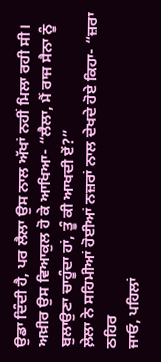ਉਡਾ ਦਿੰਦੀ ਹੈ, ਪਰ ਲੈਲਾ ਉਸ ਨਾਲ ਅੱਖਾਂ ਨਹੀਂ ਮਿਲਾ ਰਹੀ ਸੀ।
ਅਖ਼ੀਰ ਉਸ ਵਿਆਕੁਲ ਹੋ ਕੇ ਆਖਿਆ- “ਲੈਲਾ, ਮੈਂ ਰਾਜ ਸੈਨਾ ਨੂੰ
ਬੁਲਾਉਣਾ ਚਾਹੂੰਦਾ ਹਾਂ, ਤੂੰ ਕੀ ਆਖਦੀ ਏਂ?”
ਲ਼ੇਲਾ ਨੇ ਸਹਿਮੀਆਂ ਹੋਈਆਂ ਨਜ਼ਰਾਂ ਨਾਲ ਦੇਖਦੇ ਹੋਏ ਕਿਹਾ- “ਜ਼ਰਾ ਠਹਿਰ
ਜਾਓ, ਪਹਿਲਾਂ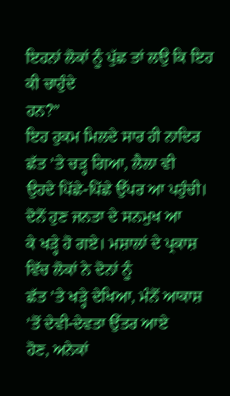ਇਹਨਾਂ ਲੋਕਾਂ ਨੂੰ ਪੁੱਛ ਤਾਂ ਲਉ ਕਿ ਇਹ ਕੀ ਚਾਹੁੰਦੇ
ਹਨ?”
ਇਹ ਹੁਕਮ ਮਿਲਦੇ ਸਾਰ ਹੀ ਨਾਦਿਰ ਛੱਤ ’ਤੇ ਚੜ੍ਹ ਗਿਆ, ਲੈਲਾ ਵੀ
ਉਹਦੇ ਪਿੱਛੇ-ਪਿੱਛੇ ਉੱਪਰ ਆ ਪਹੁੰਚੀ। ਦੋਨੋਂ ਹੁਣ ਜਨਤਾ ਦੇ ਸਨਮੁਖ ਆ
ਕੇ ਖੜ੍ਹੇ ਹੋ ਗਏ। ਮਸ਼ਾਲਾਂ ਦੇ ਪ੍ਰਕਾਸ਼ ਵਿੱਚ ਲੋਕਾਂ ਨੇ ਦੋਨਾਂ ਨੂੰ
ਛੱਤ ’ਤੇ ਖੜ੍ਹੇ ਦੇਖਿਆ, ਮੰਨੋਂ ਆਕਾਸ਼ ’ਤੋਂ ਦੇਵੀ-ਦੇਵਤਾ ਉੱਤਰ ਆਏ
ਹੋਣ, ਅਨੇਕਾਂ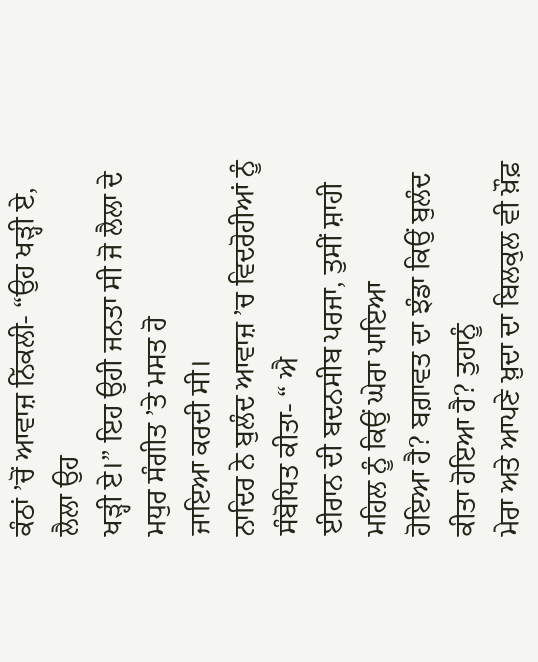ਕੰਠਾਂ ’ਚੋਂ ਆਵਾਜ਼ ਨਿੱਕਲੀ- “ਉਹ ਖੜ੍ਹੀ ਏ, ਲੈਲਾ ਉਹ
ਖੜ੍ਹੀ ਏ।” ਇਹ ਉਹੀ ਜਨਤਾ ਸੀ ਜੋ ਲੈਲਾ ਦੇ ਮਧੁਰ ਸੰਗੀਤ ’ਤੇ ਮਸਤ ਹੋ
ਜਾਇਆ ਕਰਦੀ ਸੀ।
ਨਾਦਿਰ ਨੇ ਬੁਲੰਦ ਆਵਾਜ਼ ’ਚ ਵਿਦਰੋਹੀਆਂ ਨੂੰ ਸੰਬੋਧਿਤ ਕੀਤਾ- “ ਐ
ਈਰਾਨ ਦੀ ਬਦਨਸੀਬ ਪਰਜਾ, ਤੁਸੀਂ ਸ਼ਾਹੀ ਮਹਿਲ ਨੂੰ ਕਿਉਂ ਘੇਰਾ ਪਾਇਆ
ਹੋਇਆ ਹੈ? ਬਗ਼ਾਵਤ ਦਾ ਝੰਡਾ ਕਿਉਂ ਬੁਲੰਦ ਕੀਤਾ ਹੋਇਆ ਹੈ? ਤੁਹਾਨੂੰ
ਮੇਰਾ ਅਤੇ ਆਪਣੇ ਖ਼ੁਦਾ ਦਾ ਬਿਲਕੁਲ ਵੀ ਖ਼ੌਫ਼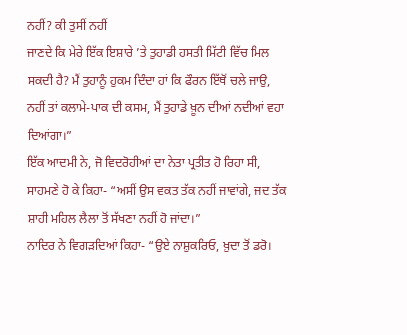ਨਹੀਂ? ਕੀ ਤੁਸੀਂ ਨਹੀਂ
ਜਾਣਦੇ ਕਿ ਮੇਰੇ ਇੱਕ ਇਸ਼ਾਰੇ ’ਤੇ ਤੁਹਾਡੀ ਹਸਤੀ ਮਿੱਟੀ ਵਿੱਚ ਮਿਲ
ਸਕਦੀ ਹੈ? ਮੈਂ ਤੁਹਾਨੂੰ ਹੁਕਮ ਦਿੰਦਾ ਹਾਂ ਕਿ ਫੌਰਨ ਇੱਥੋਂ ਚਲੇ ਜਾਉ,
ਨਹੀਂ ਤਾਂ ਕਲਾਮੇ-ਪਾਕ ਦੀ ਕਸਮ, ਮੈਂ ਤੁਹਾਡੇ ਖ਼ੂਨ ਦੀਆਂ ਨਦੀਆਂ ਵਹਾ
ਦਿਆਂਗਾ।”
ਇੱਕ ਆਦਮੀ ਨੇ, ਜੋ ਵਿਦਰੋਹੀਆਂ ਦਾ ਨੇਤਾ ਪ੍ਰਤੀਤ ਹੋ ਰਿਹਾ ਸੀ,
ਸਾਹਮਣੇ ਹੋ ਕੇ ਕਿਹਾ- “ਅਸੀਂ ਉਸ ਵਕਤ ਤੱਕ ਨਹੀਂ ਜਾਵਾਂਗੇ, ਜਦ ਤੱਕ
ਸ਼ਾਹੀ ਮਹਿਲ ਲੈਲਾ ਤੋਂ ਸੱਖਣਾ ਨਹੀਂ ਹੋ ਜਾਂਦਾ।”
ਨਾਦਿਰ ਨੇ ਵਿਗੜਦਿਆਂ ਕਿਹਾ- “ਉਏ ਨਾਸ਼ੁਕਰਿਓ, ਖ਼ੁਦਾ ਤੋਂ ਡਰੋ।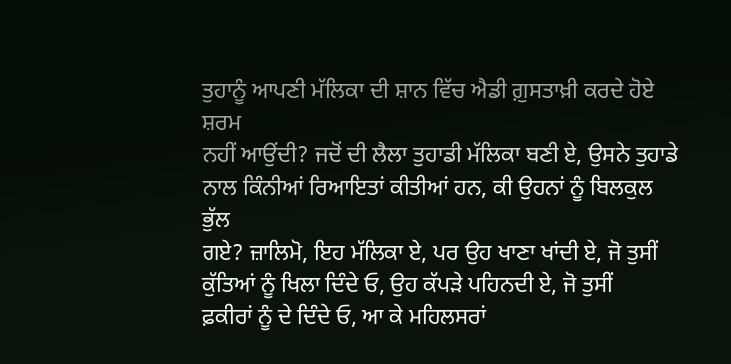ਤੁਹਾਨੂੰ ਆਪਣੀ ਮੱਲਿਕਾ ਦੀ ਸ਼ਾਨ ਵਿੱਚ ਐਡੀ ਗ਼ੁਸਤਾਖ਼ੀ ਕਰਦੇ ਹੋਏ ਸ਼ਰਮ
ਨਹੀਂ ਆਉਂਦੀ? ਜਦੋਂ ਦੀ ਲੈਲਾ ਤੁਹਾਡੀ ਮੱਲਿਕਾ ਬਣੀ ਏ, ਉਸਨੇ ਤੁਹਾਡੇ
ਨਾਲ ਕਿੰਨੀਆਂ ਰਿਆਇਤਾਂ ਕੀਤੀਆਂ ਹਨ, ਕੀ ਉਹਨਾਂ ਨੂੰ ਬਿਲਕੁਲ ਭੁੱਲ
ਗਏ? ਜ਼ਾਲਿਮੋ, ਇਹ ਮੱਲਿਕਾ ਏ, ਪਰ ਉਹ ਖਾਣਾ ਖਾਂਦੀ ਏ, ਜੋ ਤੁਸੀਂ
ਕੁੱਤਿਆਂ ਨੂੰ ਖਿਲਾ ਦਿੰਦੇ ਓ, ਉਹ ਕੱਪੜੇ ਪਹਿਨਦੀ ਏ, ਜੋ ਤੁਸੀਂ
ਫ਼ਕੀਰਾਂ ਨੂੰ ਦੇ ਦਿੰਦੇ ਓ, ਆ ਕੇ ਮਹਿਲਸਰਾਂ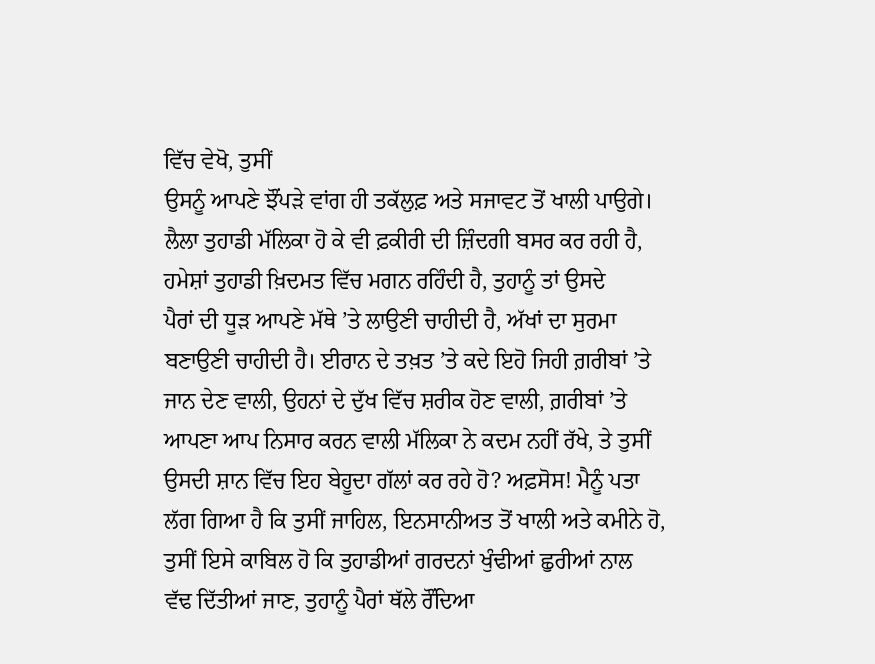ਵਿੱਚ ਵੇਖੋ, ਤੁਸੀਂ
ਉਸਨੂੰ ਆਪਣੇ ਝੌਂਪੜੇ ਵਾਂਗ ਹੀ ਤਕੱਲੁਫ਼ ਅਤੇ ਸਜਾਵਟ ਤੋਂ ਖਾਲੀ ਪਾਉਗੇ।
ਲੈਲਾ ਤੁਹਾਡੀ ਮੱਲਿਕਾ ਹੋ ਕੇ ਵੀ ਫ਼ਕੀਰੀ ਦੀ ਜ਼ਿੰਦਗੀ ਬਸਰ ਕਰ ਰਹੀ ਹੈ,
ਹਮੇਸ਼ਾਂ ਤੁਹਾਡੀ ਖ਼ਿਦਮਤ ਵਿੱਚ ਮਗਨ ਰਹਿੰਦੀ ਹੈ, ਤੁਹਾਨੂੰ ਤਾਂ ਉਸਦੇ
ਪੈਰਾਂ ਦੀ ਧੂੜ ਆਪਣੇ ਮੱਥੇ ’ਤੇ ਲਾਉਣੀ ਚਾਹੀਦੀ ਹੈ, ਅੱਖਾਂ ਦਾ ਸੁਰਮਾ
ਬਣਾਉਣੀ ਚਾਹੀਦੀ ਹੈ। ਈਰਾਨ ਦੇ ਤਖ਼ਤ ’ਤੇ ਕਦੇ ਇਹੋ ਜਿਹੀ ਗ਼ਰੀਬਾਂ ’ਤੇ
ਜਾਨ ਦੇਣ ਵਾਲੀ, ਉਹਨਾਂ ਦੇ ਦੁੱਖ ਵਿੱਚ ਸ਼ਰੀਕ ਹੋਣ ਵਾਲੀ, ਗ਼ਰੀਬਾਂ ’ਤੇ
ਆਪਣਾ ਆਪ ਨਿਸਾਰ ਕਰਨ ਵਾਲੀ ਮੱਲਿਕਾ ਨੇ ਕਦਮ ਨਹੀਂ ਰੱਖੇ, ਤੇ ਤੁਸੀਂ
ਉਸਦੀ ਸ਼ਾਨ ਵਿੱਚ ਇਹ ਬੇਹੂਦਾ ਗੱਲਾਂ ਕਰ ਰਹੇ ਹੋ? ਅਫ਼ਸੋਸ! ਮੈਨੂੰ ਪਤਾ
ਲੱਗ ਗਿਆ ਹੈ ਕਿ ਤੁਸੀਂ ਜਾਹਿਲ, ਇਨਸਾਨੀਅਤ ਤੋਂ ਖਾਲੀ ਅਤੇ ਕਮੀਨੇ ਹੋ,
ਤੁਸੀਂ ਇਸੇ ਕਾਬਿਲ ਹੋ ਕਿ ਤੁਹਾਡੀਆਂ ਗਰਦਨਾਂ ਖੁੰਢੀਆਂ ਛੁਰੀਆਂ ਨਾਲ
ਵੱਢ ਦਿੱਤੀਆਂ ਜਾਣ, ਤੁਹਾਨੂੰ ਪੈਰਾਂ ਥੱਲੇ ਰੌਂਦਿਆ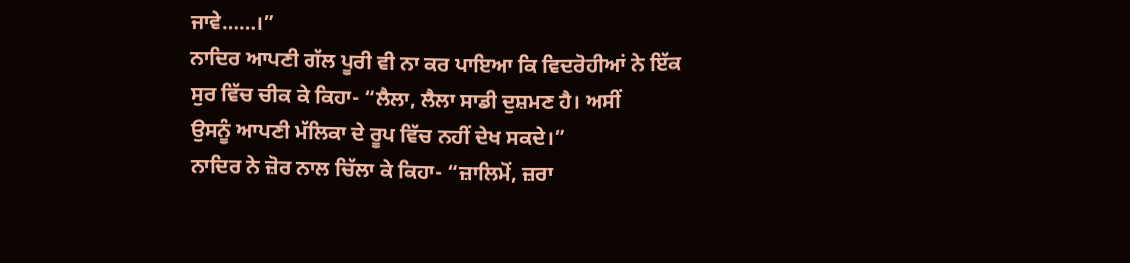ਜਾਵੇ……।”
ਨਾਦਿਰ ਆਪਣੀ ਗੱਲ ਪੂਰੀ ਵੀ ਨਾ ਕਰ ਪਾਇਆ ਕਿ ਵਿਦਰੋਹੀਆਂ ਨੇ ਇੱਕ
ਸੁਰ ਵਿੱਚ ਚੀਕ ਕੇ ਕਿਹਾ- “ਲੈਲਾ, ਲੈਲਾ ਸਾਡੀ ਦੁਸ਼ਮਣ ਹੈ। ਅਸੀਂ
ਉਸਨੂੰ ਆਪਣੀ ਮੱਲਿਕਾ ਦੇ ਰੂਪ ਵਿੱਚ ਨਹੀਂ ਦੇਖ ਸਕਦੇ।”
ਨਾਦਿਰ ਨੇ ਜ਼ੋਰ ਨਾਲ ਚਿੱਲਾ ਕੇ ਕਿਹਾ- “ਜ਼ਾਲਿਮੋਂ, ਜ਼ਰਾ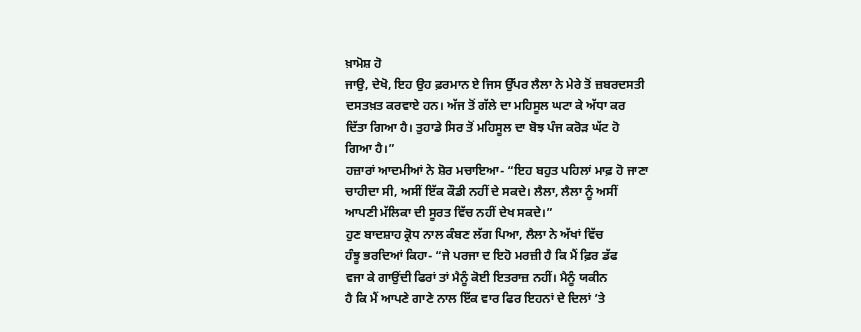ਖ਼ਾਮੋਸ਼ ਹੋ
ਜਾਉ, ਦੇਖੋ, ਇਹ ਉਹ ਫ਼ਰਮਾਨ ਏ ਜਿਸ ਉੱਪਰ ਲੈਲਾ ਨੇ ਮੇਰੇ ਤੋਂ ਜ਼ਬਰਦਸਤੀ
ਦਸਤਖ਼ਤ ਕਰਵਾਏ ਹਨ। ਅੱਜ ਤੋਂ ਗੱਲੇ ਦਾ ਮਹਿਸੂਲ ਘਟਾ ਕੇ ਅੱਧਾ ਕਰ
ਦਿੱਤਾ ਗਿਆ ਹੈ। ਤੁਹਾਡੇ ਸਿਰ ਤੋਂ ਮਹਿਸੂਲ ਦਾ ਬੋਝ ਪੰਜ ਕਰੋੜ ਘੱਟ ਹੋ
ਗਿਆ ਹੈ।”
ਹਜ਼ਾਰਾਂ ਆਦਮੀਆਂ ਨੇ ਸ਼ੋਰ ਮਚਾਇਆ- “ਇਹ ਬਹੁਤ ਪਹਿਲਾਂ ਮਾਫ਼ ਹੋ ਜਾਣਾ
ਚਾਹੀਦਾ ਸੀ, ਅਸੀਂ ਇੱਕ ਕੌਡੀ ਨਹੀਂ ਦੇ ਸਕਦੇ। ਲੈਲਾ, ਲੈਲਾ ਨੂੰ ਅਸੀਂ
ਆਪਣੀ ਮੱਲਿਕਾ ਦੀ ਸੂਰਤ ਵਿੱਚ ਨਹੀਂ ਦੇਖ ਸਕਦੇ।”
ਹੁਣ ਬਾਦਸ਼ਾਹ ਕ੍ਰੋਧ ਨਾਲ ਕੰਬਣ ਲੱਗ ਪਿਆ, ਲੈਲਾ ਨੇ ਅੱਖਾਂ ਵਿੱਚ
ਹੰਝੂ ਭਰਦਿਆਂ ਕਿਹਾ- “ਜੇ ਪਰਜਾ ਦ ਇਹੋ ਮਰਜ਼ੀ ਹੈ ਕਿ ਮੈਂ ਫ਼ਿਰ ਡੱਫ
ਵਜਾ ਕੇ ਗਾਉਂਦੀ ਫਿਰਾਂ ਤਾਂ ਮੈਨੂੰ ਕੋਈ ਇਤਰਾਜ਼ ਨਹੀਂ। ਮੈਨੂੰ ਯਕੀਨ
ਹੈ ਕਿ ਮੈਂ ਆਪਣੇ ਗਾਣੇ ਨਾਲ ਇੱਕ ਵਾਰ ਫਿਰ ਇਹਨਾਂ ਦੇ ਦਿਲਾਂ ’ਤੇ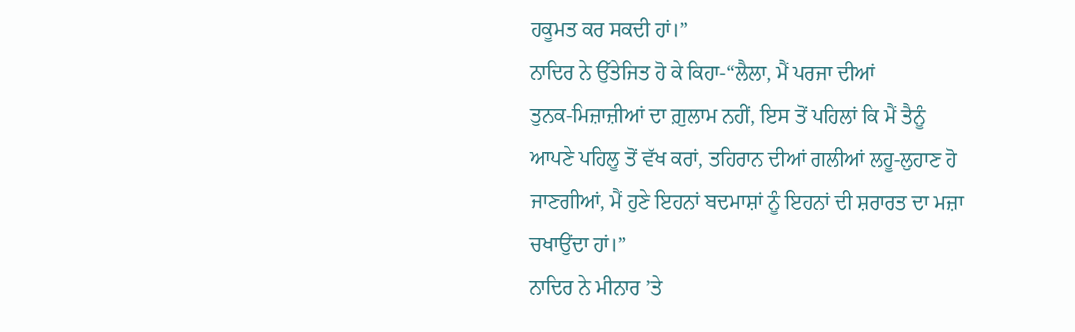ਹਕੂਮਤ ਕਰ ਸਕਦੀ ਹਾਂ।”
ਨਾਦਿਰ ਨੇ ਉੱਤੇਜਿਤ ਹੋ ਕੇ ਕਿਹਾ-“ਲੈਲਾ, ਮੈਂ ਪਰਜਾ ਦੀਆਂ
ਤੁਨਕ-ਮਿਜ਼ਾਜ਼ੀਆਂ ਦਾ ਗ਼ੁਲਾਮ ਨਹੀਂ, ਇਸ ਤੋਂ ਪਹਿਲਾਂ ਕਿ ਮੈਂ ਤੈਨੂੰ
ਆਪਣੇ ਪਹਿਲੂ ਤੋਂ ਵੱਖ ਕਰਾਂ, ਤਹਿਰਾਨ ਦੀਆਂ ਗਲੀਆਂ ਲਹੂ-ਲੁਹਾਣ ਹੋ
ਜਾਣਗੀਆਂ, ਮੈਂ ਹੁਣੇ ਇਹਨਾਂ ਬਦਮਾਸ਼ਾਂ ਨੂੰ ਇਹਨਾਂ ਦੀ ਸ਼ਰਾਰਤ ਦਾ ਮਜ਼ਾ
ਚਖਾਉਂਦਾ ਹਾਂ।”
ਨਾਦਿਰ ਨੇ ਮੀਨਾਰ ’ਤੇ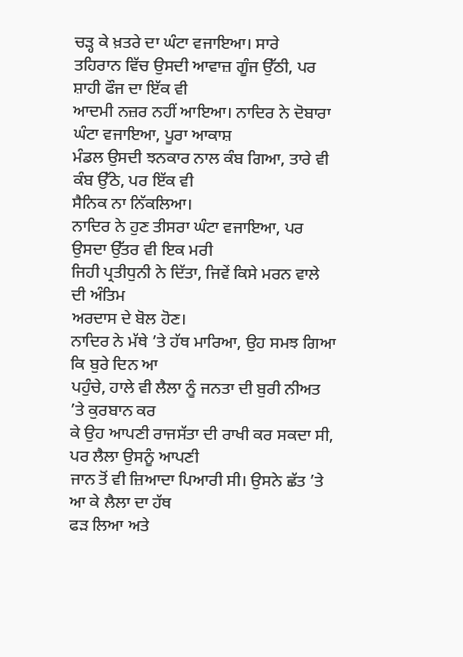ਚੜ੍ਹ ਕੇ ਖ਼ਤਰੇ ਦਾ ਘੰਟਾ ਵਜਾਇਆ। ਸਾਰੇ
ਤਹਿਰਾਨ ਵਿੱਚ ਉਸਦੀ ਆਵਾਜ਼ ਗੂੰਜ ਉੱਠੀ, ਪਰ ਸ਼ਾਹੀ ਫੌਜ ਦਾ ਇੱਕ ਵੀ
ਆਦਮੀ ਨਜ਼ਰ ਨਹੀਂ ਆਇਆ। ਨਾਦਿਰ ਨੇ ਦੋਬਾਰਾ ਘੰਟਾ ਵਜਾਇਆ, ਪੂਰਾ ਆਕਾਸ਼
ਮੰਡਲ ਉਸਦੀ ਝਨਕਾਰ ਨਾਲ ਕੰਬ ਗਿਆ, ਤਾਰੇ ਵੀ ਕੰਬ ਉੱਠੇ, ਪਰ ਇੱਕ ਵੀ
ਸੈਨਿਕ ਨਾ ਨਿੱਕਲਿਆ।
ਨਾਦਿਰ ਨੇ ਹੁਣ ਤੀਸਰਾ ਘੰਟਾ ਵਜਾਇਆ, ਪਰ ਉਸਦਾ ਉੱਤਰ ਵੀ ਇਕ ਮਰੀ
ਜਿਹੀ ਪ੍ਰਤੀਧੁਨੀ ਨੇ ਦਿੱਤਾ, ਜਿਵੇਂ ਕਿਸੇ ਮਰਨ ਵਾਲੇ ਦੀ ਅੰਤਿਮ
ਅਰਦਾਸ ਦੇ ਬੋਲ ਹੋਣ।
ਨਾਦਿਰ ਨੇ ਮੱਥੇ ’ਤੇ ਹੱਥ ਮਾਰਿਆ, ਉਹ ਸਮਝ ਗਿਆ ਕਿ ਬੁਰੇ ਦਿਨ ਆ
ਪਹੁੰਚੇ, ਹਾਲੇ ਵੀ ਲੈਲਾ ਨੂੰ ਜਨਤਾ ਦੀ ਬੁਰੀ ਨੀਅਤ ’ਤੇ ਕੁਰਬਾਨ ਕਰ
ਕੇ ਉਹ ਆਪਣੀ ਰਾਜਸੱਤਾ ਦੀ ਰਾਖੀ ਕਰ ਸਕਦਾ ਸੀ, ਪਰ ਲੈਲਾ ਉਸਨੂੰ ਆਪਣੀ
ਜਾਨ ਤੋਂ ਵੀ ਜ਼ਿਆਦਾ ਪਿਆਰੀ ਸੀ। ਉਸਨੇ ਛੱਤ ’ਤੇ ਆ ਕੇ ਲੈਲਾ ਦਾ ਹੱਥ
ਫੜ ਲਿਆ ਅਤੇ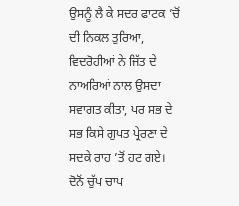ਉਸਨੂੰ ਲੈ ਕੇ ਸਦਰ ਫਾਟਕ ’ਚੋਂ ਦੀ ਨਿਕਲ ਤੁਰਿਆ,
ਵਿਦਰੋਹੀਆਂ ਨੇ ਜਿੱਤ ਦੇ ਨਾਅਰਿਆਂ ਨਾਲ ਉਸਦਾ ਸਵਾਗਤ ਕੀਤਾ, ਪਰ ਸਭ ਦੇ
ਸਭ ਕਿਸੇ ਗੁਪਤ ਪ੍ਰੇਰਣਾ ਦੇ ਸਦਕੇ ਰਾਹ ’ਤੋਂ ਹਟ ਗਏ।
ਦੋਨੋਂ ਚੁੱਪ ਚਾਪ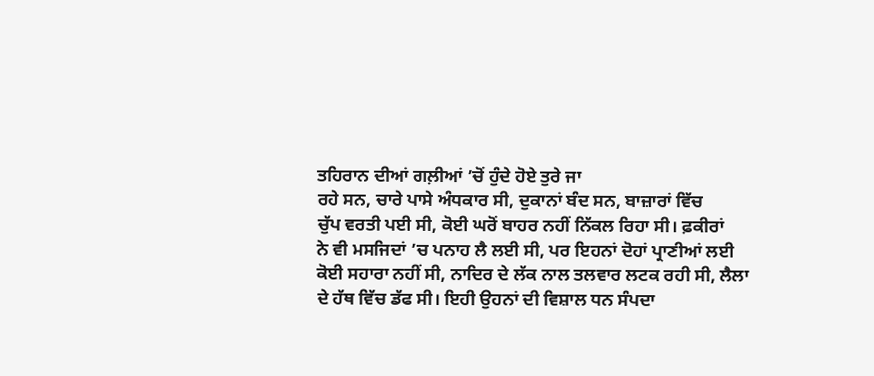ਤਹਿਰਾਨ ਦੀਆਂ ਗਲ਼ੀਆਂ ’ਚੋਂ ਹੁੰਦੇ ਹੋਏ ਤੁਰੇ ਜਾ
ਰਹੇ ਸਨ, ਚਾਰੇ ਪਾਸੇ ਅੰਧਕਾਰ ਸੀ, ਦੁਕਾਨਾਂ ਬੰਦ ਸਨ, ਬਾਜ਼ਾਰਾਂ ਵਿੱਚ
ਚੁੱਪ ਵਰਤੀ ਪਈ ਸੀ, ਕੋਈ ਘਰੋਂ ਬਾਹਰ ਨਹੀਂ ਨਿੱਕਲ ਰਿਹਾ ਸੀ। ਫ਼ਕੀਰਾਂ
ਨੇ ਵੀ ਮਸਜਿਦਾਂ ’ਚ ਪਨਾਹ ਲੈ ਲਈ ਸੀ, ਪਰ ਇਹਨਾਂ ਦੋਹਾਂ ਪ੍ਰਾਣੀਆਂ ਲਈ
ਕੋਈ ਸਹਾਰਾ ਨਹੀਂ ਸੀ, ਨਾਦਿਰ ਦੇ ਲੱਕ ਨਾਲ ਤਲਵਾਰ ਲਟਕ ਰਹੀ ਸੀ, ਲੈਲਾ
ਦੇ ਹੱਥ ਵਿੱਚ ਡੱਫ ਸੀ। ਇਹੀ ਉਹਨਾਂ ਦੀ ਵਿਸ਼ਾਲ ਧਨ ਸੰਪਦਾ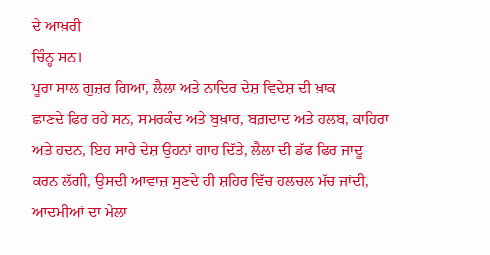ਦੇ ਆਖ਼ਰੀ
ਚਿੰਨ੍ਹ ਸਨ।
ਪੂਰਾ ਸਾਲ ਗੁਜ਼ਰ ਗਿਆ, ਲੈਲਾ ਅਤੇ ਨਾਦਿਰ ਦੇਸ਼ ਵਿਦੇਸ਼ ਦੀ ਖ਼ਾਕ
ਛਾਣਦੇ ਫਿਰ ਰਹੇ ਸਨ, ਸਮਰਕੰਦ ਅਤੇ ਬੁਖ਼ਾਰ, ਬਗ਼ਦਾਦ ਅਤੇ ਹਲਬ, ਕਾਹਿਰਾ
ਅਤੇ ਹਦਨ, ਇਹ ਸਾਰੇ ਦੇਸ਼ ਉਹਨਾਂ ਗਾਹ ਦਿੱਤੇ, ਲੈਲਾ ਦੀ ਡੱਫ ਫਿਰ ਜਾਦੂ
ਕਰਨ ਲੱਗੀ, ਉਸਦੀ ਆਵਾਜ਼ ਸੁਣਦੇ ਹੀ ਸ਼ਹਿਰ ਵਿੱਚ ਹਲਚਲ ਮੱਚ ਜਾਂਦੀ,
ਆਦਮੀਆਂ ਦਾ ਮੇਲਾ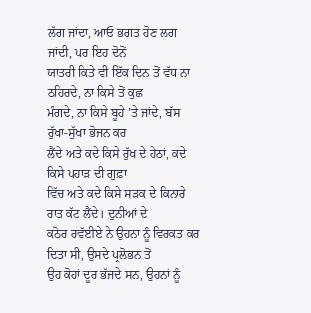ਲੱਗ ਜਾਂਦਾ, ਆਓ ਭਗਤ ਹੋਣ ਲਗ ਜਾਂਦੀ, ਪਰ ਇਹ ਦੋਨੋਂ
ਯਾਤਰੀ ਕਿਤੇ ਵੀ ਇੱਕ ਦਿਨ ਤੋਂ ਵੱਧ ਨਾ ਠਹਿਰਦੇ, ਨਾ ਕਿਸੇ ਤੋਂ ਕੁਛ
ਮੰਗਦੇ, ਨਾ ਕਿਸੇ ਬੂਹੇ ’ਤੇ ਜਾਂਦੇ, ਬੱਸ ਰੁੱਖਾ-ਸੁੱਖਾ ਭੋਜਨ ਕਰ
ਲੈਂਦੇ ਅਤੇ ਕਦੇ ਕਿਸੇ ਰੁੱਖ ਦੇ ਹੇਠਾਂ, ਕਦੇ ਕਿਸੇ ਪਹਾੜ ਦੀ ਗੁਫ਼ਾ
ਵਿੱਚ ਅਤੇ ਕਦੇ ਕਿਸੇ ਸੜਕ ਦੇ ਕਿਨਾਰੇ ਰਾਤ ਕੱਟ ਲੈਂਦੇ। ਦੁਨੀਆਂ ਦੇ
ਕਠੋਰ ਰਵੱਈਏ ਨੇ ਉਹਨਾ ਨੂੰ ਵਿਰਕਤ ਕਰ ਦਿਤਾ ਸੀ, ਉਸਦੇ ਪ੍ਰਲੋਭਨ ਤੋਂ
ਉਹ ਕੋਹਾਂ ਦੂਰ ਭੱਜਦੇ ਸਨ, ਉਹਨਾਂ ਨੂੰ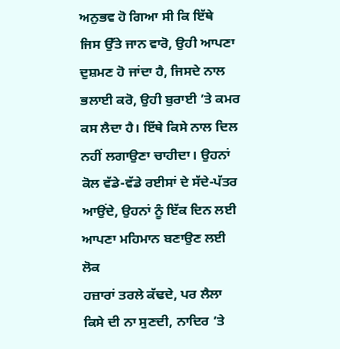ਅਨੁਭਵ ਹੋ ਗਿਆ ਸੀ ਕਿ ਇੱਥੇ
ਜਿਸ ਉੱਤੇ ਜਾਨ ਵਾਰੋ, ਉਹੀ ਆਪਣਾ ਦੁਸ਼ਮਣ ਹੋ ਜਾਂਦਾ ਹੈ, ਜਿਸਦੇ ਨਾਲ
ਭਲਾਈ ਕਰੋ, ਉਹੀ ਬੁਰਾਈ ’ਤੇ ਕਮਰ ਕਸ ਲੈਦਾ ਹੈ। ਇੱਥੇ ਕਿਸੇ ਨਾਲ ਦਿਲ
ਨਹੀਂ ਲਗਾਉਣਾ ਚਾਹੀਦਾ। ਉਹਨਾਂ ਕੋਲ ਵੱਡੇ-ਵੱਡੇ ਰਈਸਾਂ ਦੇ ਸੱਦੇ-ਪੱਤਰ
ਆਉਂਦੇ, ਉਹਨਾਂ ਨੂੰ ਇੱਕ ਦਿਨ ਲਈ ਆਪਣਾ ਮਹਿਮਾਨ ਬਣਾਉਣ ਲਈ ਲੋਕ
ਹਜ਼ਾਰਾਂ ਤਰਲੇ ਕੱਢਦੇ, ਪਰ ਲੈਲਾ ਕਿਸੇ ਦੀ ਨਾ ਸੁਣਦੀ, ਨਾਦਿਰ ’ਤੇ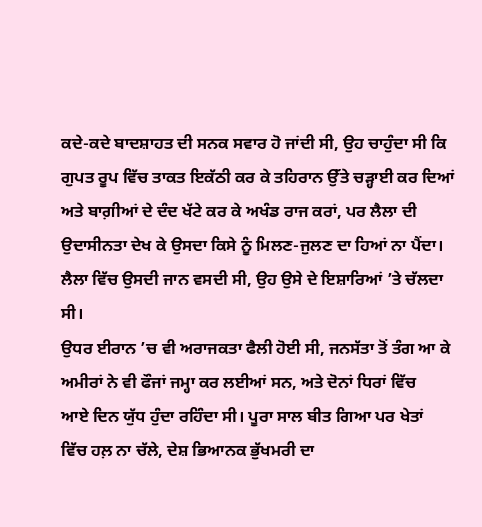ਕਦੇ-ਕਦੇ ਬਾਦਸ਼ਾਹਤ ਦੀ ਸਨਕ ਸਵਾਰ ਹੋ ਜਾਂਦੀ ਸੀ, ਉਹ ਚਾਹੁੰਦਾ ਸੀ ਕਿ
ਗੁਪਤ ਰੂਪ ਵਿੱਚ ਤਾਕਤ ਇਕੱਠੀ ਕਰ ਕੇ ਤਹਿਰਾਨ ਉੱਤੇ ਚੜ੍ਹਾਈ ਕਰ ਦਿਆਂ
ਅਤੇ ਬਾਗ਼ੀਆਂ ਦੇ ਦੰਦ ਖੱਟੇ ਕਰ ਕੇ ਅਖੰਡ ਰਾਜ ਕਰਾਂ, ਪਰ ਲੈਲਾ ਦੀ
ਉਦਾਸੀਨਤਾ ਦੇਖ ਕੇ ਉਸਦਾ ਕਿਸੇ ਨੂੰ ਮਿਲਣ-ਜੁਲਣ ਦਾ ਹਿਆਂ ਨਾ ਪੈਂਦਾ।
ਲੈਲਾ ਵਿੱਚ ਉਸਦੀ ਜਾਨ ਵਸਦੀ ਸੀ, ਉਹ ਉਸੇ ਦੇ ਇਸ਼ਾਰਿਆਂ ’ਤੇ ਚੱਲਦਾ
ਸੀ।
ਉਧਰ ਈਰਾਨ ’ਚ ਵੀ ਅਰਾਜਕਤਾ ਫੈਲੀ ਹੋਈ ਸੀ, ਜਨਸੱਤਾ ਤੋਂ ਤੰਗ ਆ ਕੇ
ਅਮੀਰਾਂ ਨੇ ਵੀ ਫੌਜਾਂ ਜਮ੍ਹਾ ਕਰ ਲਈਆਂ ਸਨ, ਅਤੇ ਦੋਨਾਂ ਧਿਰਾਂ ਵਿੱਚ
ਆਏ ਦਿਨ ਯੁੱਧ ਹੁੰਦਾ ਰਹਿੰਦਾ ਸੀ। ਪੂਰਾ ਸਾਲ ਬੀਤ ਗਿਆ ਪਰ ਖੇਤਾਂ
ਵਿੱਚ ਹਲ਼ ਨਾ ਚੱਲੇ, ਦੇਸ਼ ਭਿਆਨਕ ਭੁੱਖਮਰੀ ਦਾ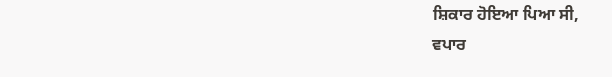ਸ਼ਿਕਾਰ ਹੋਇਆ ਪਿਆ ਸੀ,
ਵਪਾਰ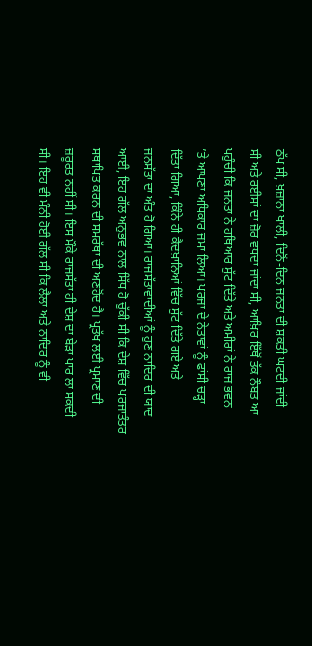ਠੱਪ ਸੀ, ਖ਼ਜ਼ਾਨਾ ਖਾਲੀ, ਦਿਨੋਂ-ਦਿਨ ਜਨਤਾ ਦੀ ਸ਼ਕਤੀ ਘਟਦੀ ਜਾਂਦੀ
ਸੀ ਅਤੇ ਰਈਸਾਂ ਦਾ ਜ਼ੋਰ ਵਧਦਾ ਜਾਂਦਾ ਸੀ, ਆਖ਼ਿਰ ਇੱਥੋਂ ਤੱਕ ਨੌਬਤ ਆ
ਪਹੁੰਚੀ ਕਿ ਜਨਤਾ ਨੇ ਹਥਿਆਰ ਸੁੱਟ ਦਿੱਤੇ ਅਤੇ ਅਮੀਰਾਂ ਨੇ ਰਾਜ ਭਵਨ
’ਤੇ ਆਪਣਾ ਅਧਿਕਾਰ ਜਮਾ ਲਿਆ। ਪਰਜਾ ਦੇ ਨੇਤਾਵਾਂ ਨੂੰ ਫਾਂਸੀ ਚੜ੍ਹਾ
ਦਿੱਤਾ ਗਿਆ, ਕਿੰਨੇ ਹੀ ਕੈਦਖ਼ਾਨਿਆਂ ਵਿੱਚ ਸੁੱਟ ਦਿੱਤੇ ਗਏ ਅਤੇ
ਜਨਸੱਤਾ ਦਾ ਅੰਤ ਹੋ ਗਿਆ। ਰਾਜਸੱਤਾਵਾਦੀਆਂ ਨੂੰ ਹੁਣ ਨਾਦਿਰ ਦੀ ਯਾਦ
ਆਈ, ਇਹ ਗੱਲ ਅਨੁਭਵ ਨਾਲ ਸਿੱਧ ਹੋ ਚੁੱਕੀ ਸੀ ਕਿ ਦੇਸ਼ ਵਿੱਚ ਪਰਜਾਤੰਤਰ
ਸਥਾਪਿਤ ਕਰਨ ਦੀ ਸਮਰੱਥਾ ਦੀ ਅਣਹੋਂਦ ਹੈ। ਪ੍ਰਤੱਖ ਲਈ ਪ੍ਰਮਾਣ ਦੀ
ਜ਼ਰੂਰਤ ਨਹੀਂ ਸੀ। ਇਸ ਮੌਕੇ ਰਾਜਸੱਤਾ ਹੀ ਦੇਸ਼ ਦਾ ਬੇੜਾ ਪਾਰ ਲਾ ਸਕਦੀ
ਸੀ। ਇਹ ਵੀ ਮੰਨੀ ਹੋਈ ਗੱਲ ਸੀ ਕਿ ਲੈਲਾ ਅਤੇ ਨਾਦਿਰ ਨੂੰ ਵੀ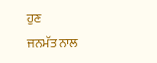ਹੁਣ
ਜਨਮੱਤ ਨਾਲ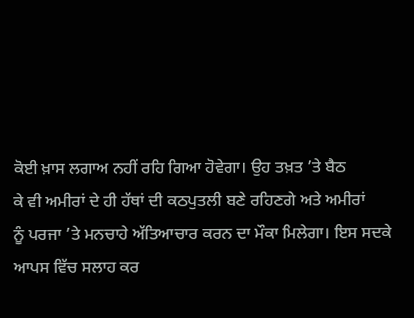ਕੋਈ ਖ਼ਾਸ ਲਗਾਅ ਨਹੀਂ ਰਹਿ ਗਿਆ ਹੋਵੇਗਾ। ਉਹ ਤਖ਼ਤ ’ਤੇ ਬੈਠ
ਕੇ ਵੀ ਅਮੀਰਾਂ ਦੇ ਹੀ ਹੱਥਾਂ ਦੀ ਕਠਪੁਤਲੀ ਬਣੇ ਰਹਿਣਗੇ ਅਤੇ ਅਮੀਰਾਂ
ਨੂੰ ਪਰਜਾ ’ਤੇ ਮਨਚਾਹੇ ਅੱਤਿਆਚਾਰ ਕਰਨ ਦਾ ਮੌਕਾ ਮਿਲੇਗਾ। ਇਸ ਸਦਕੇ
ਆਪਸ ਵਿੱਚ ਸਲਾਹ ਕਰ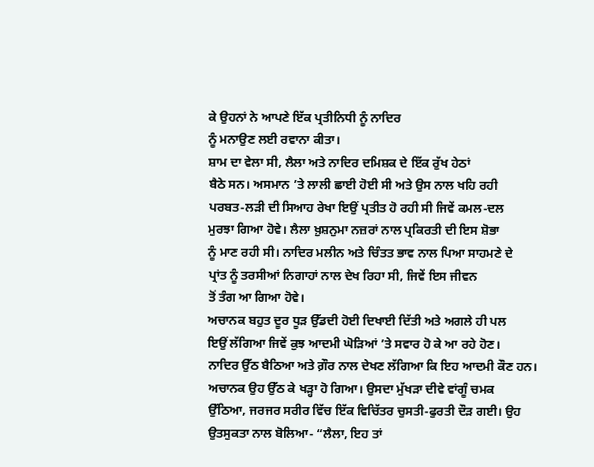ਕੇ ਉਹਨਾਂ ਨੇ ਆਪਣੇ ਇੱਕ ਪ੍ਰਤੀਨਿਧੀ ਨੂੰ ਨਾਦਿਰ
ਨੂੰ ਮਨਾਉਣ ਲਈ ਰਵਾਨਾ ਕੀਤਾ।
ਸ਼ਾਮ ਦਾ ਵੇਲਾ ਸੀ, ਲੈਲਾ ਅਤੇ ਨਾਦਿਰ ਦਮਿਸ਼ਕ ਦੇ ਇੱਕ ਰੁੱਖ ਹੇਠਾਂ
ਬੈਠੇ ਸਨ। ਅਸਮਾਨ ’ਤੇ ਲਾਲੀ ਛਾਈ ਹੋਈ ਸੀ ਅਤੇ ਉਸ ਨਾਲ ਖਹਿ ਰਹੀ
ਪਰਬਤ-ਲੜੀ ਦੀ ਸਿਆਹ ਰੇਖਾ ਇਉਂ ਪ੍ਰਤੀਤ ਹੋ ਰਹੀ ਸੀ ਜਿਵੇਂ ਕਮਲ-ਦਲ
ਮੁਰਝਾ ਗਿਆ ਹੋਵੇ। ਲੈਲਾ ਖ਼ੁਸ਼ਨੁਮਾ ਨਜ਼ਰਾਂ ਨਾਲ ਪ੍ਰਕਿਰਤੀ ਦੀ ਇਸ ਸ਼ੋਭਾ
ਨੂੰ ਮਾਣ ਰਹੀ ਸੀ। ਨਾਦਿਰ ਮਲੀਨ ਅਤੇ ਚਿੰਤਤ ਭਾਵ ਨਾਲ ਪਿਆ ਸਾਹਮਣੇ ਦੇ
ਪ੍ਰਾਂਤ ਨੂੰ ਤਰਸੀਆਂ ਨਿਗਾਹਾਂ ਨਾਲ ਦੇਖ ਰਿਹਾ ਸੀ, ਜਿਵੇਂ ਇਸ ਜੀਵਨ
ਤੋਂ ਤੰਗ ਆ ਗਿਆ ਹੋਵੇ।
ਅਚਾਨਕ ਬਹੁਤ ਦੂਰ ਧੂੜ ਉੱਡਦੀ ਹੋਈ ਦਿਖਾਈ ਦਿੱਤੀ ਅਤੇ ਅਗਲੇ ਹੀ ਪਲ
ਇਉਂ ਲੱਗਿਆ ਜਿਵੇਂ ਕੁਝ ਆਦਮੀ ਘੋੜਿਆਂ ’ਤੇ ਸਵਾਰ ਹੋ ਕੇ ਆ ਰਹੇ ਹੋਣ।
ਨਾਦਿਰ ਉੱਠ ਬੈਠਿਆ ਅਤੇ ਗ਼ੌਰ ਨਾਲ ਦੇਖਣ ਲੱਗਿਆ ਕਿ ਇਹ ਆਦਮੀ ਕੌਣ ਹਨ।
ਅਚਾਨਕ ਉਹ ਉੱਠ ਕੇ ਖੜ੍ਹਾ ਹੋ ਗਿਆ। ਉਸਦਾ ਮੁੱਖੜਾ ਦੀਵੇ ਵਾਂਗੂੰ ਚਮਕ
ਉੱਠਿਆ, ਜਰਜਰ ਸਰੀਰ ਵਿੱਚ ਇੱਕ ਵਿਚਿੱਤਰ ਚੁਸਤੀ-ਫੁਰਤੀ ਦੌੜ ਗਈ। ਉਹ
ਉਤਸੁਕਤਾ ਨਾਲ ਬੋਲਿਆ- “ਲੈਲਾ, ਇਹ ਤਾਂ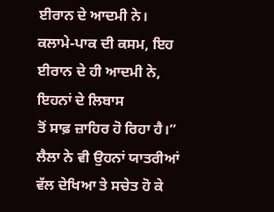ਈਰਾਨ ਦੇ ਆਦਮੀ ਨੇ।
ਕਲਾਮੇ-ਪਾਕ ਦੀ ਕਸਮ, ਇਹ ਈਰਾਨ ਦੇ ਹੀ ਆਦਮੀ ਨੇ, ਇਹਨਾਂ ਦੇ ਲਿਬਾਸ
ਤੋਂ ਸਾਫ਼ ਜ਼ਾਹਿਰ ਹੋ ਰਿਹਾ ਹੈ।”
ਲੈਲਾ ਨੇ ਵੀ ਉਹਨਾਂ ਯਾਤਰੀਆਂ ਵੱਲ ਦੇਖਿਆ ਤੇ ਸਚੇਤ ਹੋ ਕੇ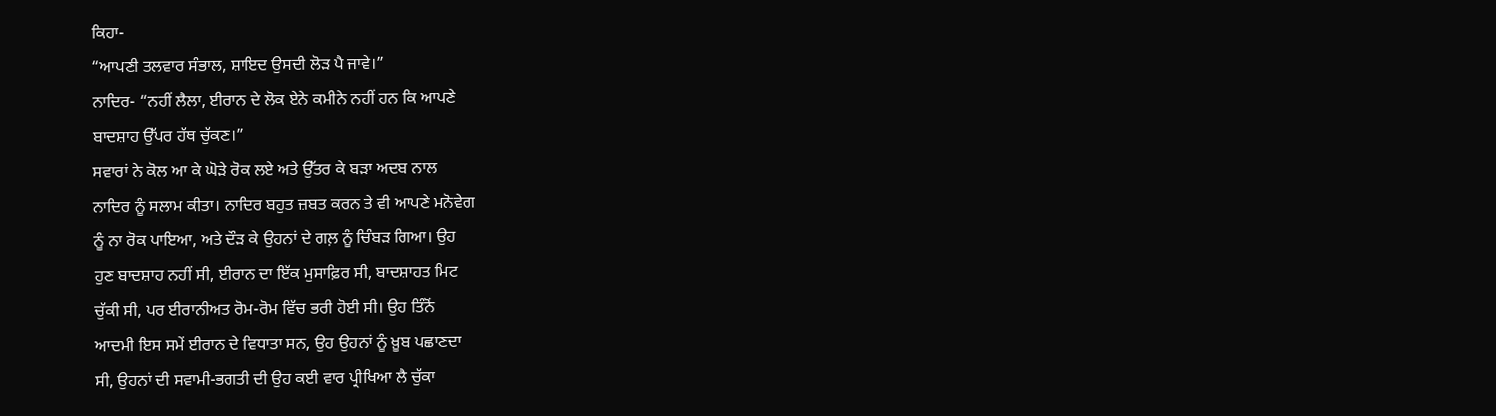ਕਿਹਾ-
“ਆਪਣੀ ਤਲਵਾਰ ਸੰਭਾਲ, ਸ਼ਾਇਦ ਉਸਦੀ ਲੋੜ ਪੈ ਜਾਵੇ।”
ਨਾਦਿਰ- “ਨਹੀਂ ਲੈਲਾ, ਈਰਾਨ ਦੇ ਲੋਕ ਏਨੇ ਕਮੀਨੇ ਨਹੀਂ ਹਨ ਕਿ ਆਪਣੇ
ਬਾਦਸ਼ਾਹ ਉੱਪਰ ਹੱਥ ਚੁੱਕਣ।”
ਸਵਾਰਾਂ ਨੇ ਕੋਲ ਆ ਕੇ ਘੋੜੇ ਰੋਕ ਲਏ ਅਤੇ ਉੱਤਰ ਕੇ ਬੜਾ ਅਦਬ ਨਾਲ
ਨਾਦਿਰ ਨੂੰ ਸਲਾਮ ਕੀਤਾ। ਨਾਦਿਰ ਬਹੁਤ ਜ਼ਬਤ ਕਰਨ ਤੇ ਵੀ ਆਪਣੇ ਮਨੋਵੇਗ
ਨੂੰ ਨਾ ਰੋਕ ਪਾਇਆ, ਅਤੇ ਦੌੜ ਕੇ ਉਹਨਾਂ ਦੇ ਗਲ਼ ਨੂੰ ਚਿੰਬੜ ਗਿਆ। ਉਹ
ਹੁਣ ਬਾਦਸ਼ਾਹ ਨਹੀਂ ਸੀ, ਈਰਾਨ ਦਾ ਇੱਕ ਮੁਸਾਫ਼ਿਰ ਸੀ, ਬਾਦਸ਼ਾਹਤ ਮਿਟ
ਚੁੱਕੀ ਸੀ, ਪਰ ਈਰਾਨੀਅਤ ਰੋਮ-ਰੋਮ ਵਿੱਚ ਭਰੀ ਹੋਈ ਸੀ। ਉਹ ਤਿੰਨੋਂ
ਆਦਮੀ ਇਸ ਸਮੇਂ ਈਰਾਨ ਦੇ ਵਿਧਾਤਾ ਸਨ, ਉਹ ਉਹਨਾਂ ਨੂੰ ਖ਼ੂਬ ਪਛਾਣਦਾ
ਸੀ, ਉਹਨਾਂ ਦੀ ਸਵਾਮੀ-ਭਗਤੀ ਦੀ ਉਹ ਕਈ ਵਾਰ ਪ੍ਰੀਖਿਆ ਲੈ ਚੁੱਕਾ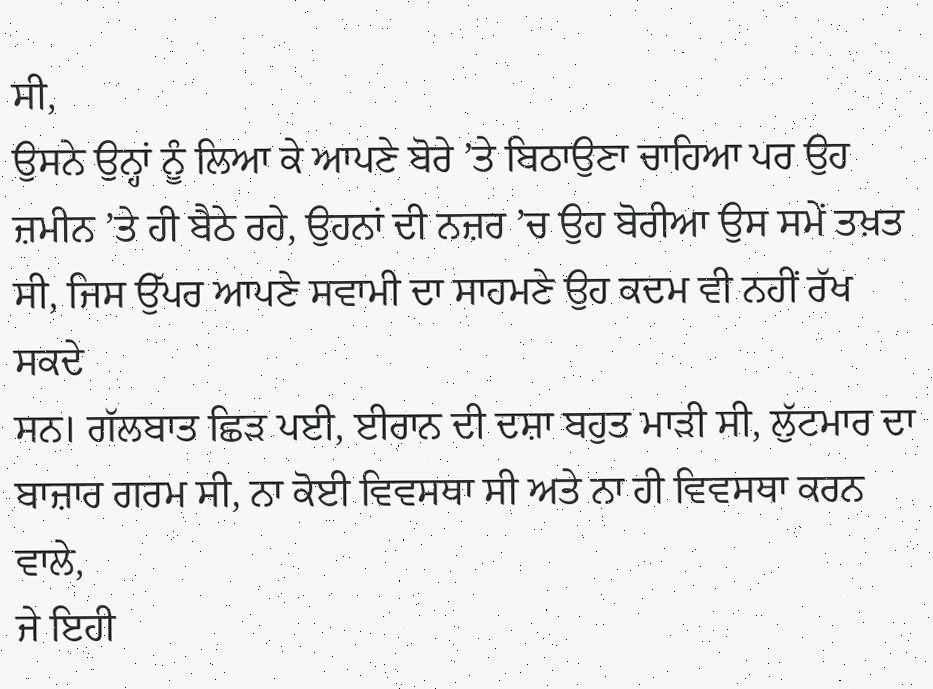ਸੀ,
ਉਸਨੇ ਉਨ੍ਹਾਂ ਨੂੰ ਲਿਆ ਕੇ ਆਪਣੇ ਬੋਰੇ ’ਤੇ ਬਿਠਾਉਣਾ ਚਾਹਿਆ ਪਰ ਉਹ
ਜ਼ਮੀਨ ’ਤੇ ਹੀ ਬੈਠੇ ਰਹੇ, ਉਹਨਾਂ ਦੀ ਨਜ਼ਰ ’ਚ ਉਹ ਬੋਰੀਆ ਉਸ ਸਮੇਂ ਤਖ਼ਤ
ਸੀ, ਜਿਸ ਉੱਪਰ ਆਪਣੇ ਸਵਾਮੀ ਦਾ ਸਾਹਮਣੇ ਉਹ ਕਦਮ ਵੀ ਨਹੀਂ ਰੱਖ ਸਕਦੇ
ਸਨ। ਗੱਲਬਾਤ ਛਿੜ ਪਈ, ਈਰਾਨ ਦੀ ਦਸ਼ਾ ਬਹੁਤ ਮਾੜੀ ਸੀ, ਲੁੱਟਮਾਰ ਦਾ
ਬਾਜ਼ਾਰ ਗਰਮ ਸੀ, ਨਾ ਕੋਈ ਵਿਵਸਥਾ ਸੀ ਅਤੇ ਨਾ ਹੀ ਵਿਵਸਥਾ ਕਰਨ ਵਾਲੇ,
ਜੇ ਇਹੀ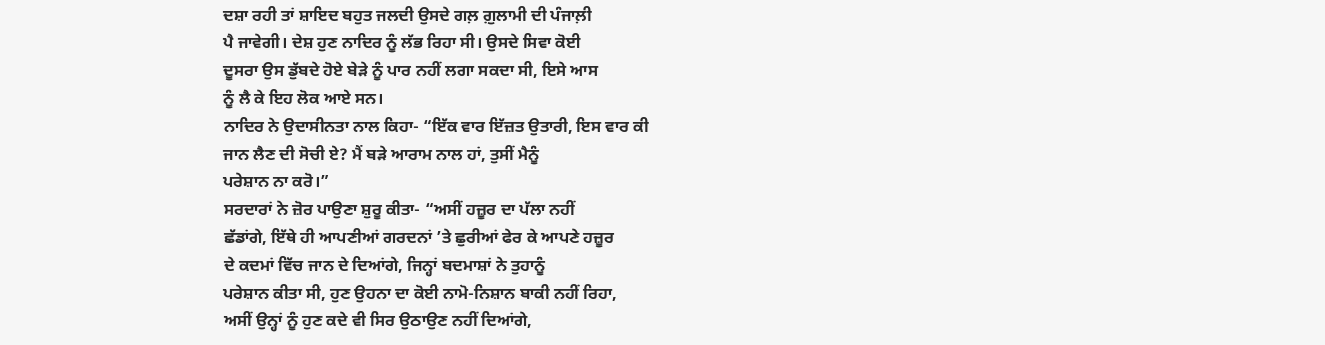ਦਸ਼ਾ ਰਹੀ ਤਾਂ ਸ਼ਾਇਦ ਬਹੁਤ ਜਲਦੀ ਉਸਦੇ ਗਲ਼ ਗ਼ੁਲਾਮੀ ਦੀ ਪੰਜਾਲ਼ੀ
ਪੈ ਜਾਵੇਗੀ। ਦੇਸ਼ ਹੁਣ ਨਾਦਿਰ ਨੂੰ ਲੱਭ ਰਿਹਾ ਸੀ। ਉਸਦੇ ਸਿਵਾ ਕੋਈ
ਦੂਸਰਾ ਉਸ ਡੁੱਬਦੇ ਹੋਏ ਬੇੜੇ ਨੂੰ ਪਾਰ ਨਹੀਂ ਲਗਾ ਸਕਦਾ ਸੀ, ਇਸੇ ਆਸ
ਨੂੰ ਲੈ ਕੇ ਇਹ ਲੋਕ ਆਏ ਸਨ।
ਨਾਦਿਰ ਨੇ ਉਦਾਸੀਨਤਾ ਨਾਲ ਕਿਹਾ- “ਇੱਕ ਵਾਰ ਇੱਜ਼ਤ ਉਤਾਰੀ, ਇਸ ਵਾਰ ਕੀ
ਜਾਨ ਲੈਣ ਦੀ ਸੋਚੀ ਏ? ਮੈਂ ਬੜੇ ਆਰਾਮ ਨਾਲ ਹਾਂ, ਤੁਸੀਂ ਮੈਨੂੰ
ਪਰੇਸ਼ਾਨ ਨਾ ਕਰੋ।”
ਸਰਦਾਰਾਂ ਨੇ ਜ਼ੋਰ ਪਾਉਣਾ ਸ਼ੁਰੂ ਕੀਤਾ- “ਅਸੀਂ ਹਜ਼ੂਰ ਦਾ ਪੱਲਾ ਨਹੀਂ
ਛੱਡਾਂਗੇ, ਇੱਥੇ ਹੀ ਆਪਣੀਆਂ ਗਰਦਨਾਂ ’ਤੇ ਛੁਰੀਆਂ ਫੇਰ ਕੇ ਆਪਣੇ ਹਜ਼ੂਰ
ਦੇ ਕਦਮਾਂ ਵਿੱਚ ਜਾਨ ਦੇ ਦਿਆਂਗੇ, ਜਿਨ੍ਹਾਂ ਬਦਮਾਸ਼ਾਂ ਨੇ ਤੁਹਾਨੂੰ
ਪਰੇਸ਼ਾਨ ਕੀਤਾ ਸੀ, ਹੁਣ ਉਹਨਾ ਦਾ ਕੋਈ ਨਾਮੋ-ਨਿਸ਼ਾਨ ਬਾਕੀ ਨਹੀਂ ਰਿਹਾ,
ਅਸੀਂ ਉਨ੍ਹਾਂ ਨੂੰ ਹੁਣ ਕਦੇ ਵੀ ਸਿਰ ਉਠਾਉਣ ਨਹੀਂ ਦਿਆਂਗੇ,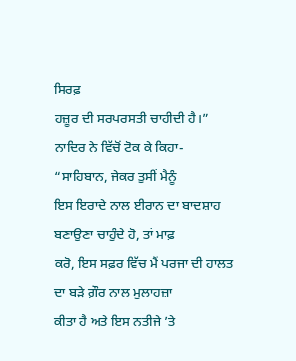ਸਿਰਫ਼
ਹਜ਼ੂਰ ਦੀ ਸਰਪਰਸਤੀ ਚਾਹੀਦੀ ਹੈ।”
ਨਾਦਿਰ ਨੇ ਵਿੱਚੋਂ ਟੋਕ ਕੇ ਕਿਹਾ- “ਸਾਹਿਬਾਨ, ਜੇਕਰ ਤੁਸੀਂ ਮੈਨੂੰ
ਇਸ ਇਰਾਦੇ ਨਾਲ ਈਰਾਨ ਦਾ ਬਾਦਸ਼ਾਹ ਬਣਾਉਣਾ ਚਾਹੁੰਦੇ ਹੋ, ਤਾਂ ਮਾਫ਼
ਕਰੋ, ਇਸ ਸਫ਼ਰ ਵਿੱਚ ਮੈਂ ਪਰਜਾ ਦੀ ਹਾਲਤ ਦਾ ਬੜੇ ਗ਼ੌਰ ਨਾਲ ਮੁਲਾਹਜ਼ਾ
ਕੀਤਾ ਹੈ ਅਤੇ ਇਸ ਨਤੀਜੇ ’ਤੇ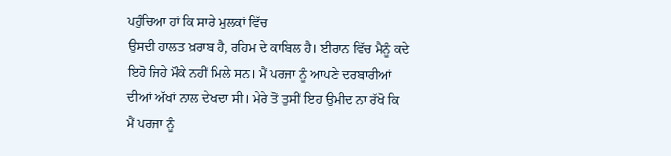ਪਹੁੰਚਿਆ ਹਾਂ ਕਿ ਸਾਰੇ ਮੁਲਕਾਂ ਵਿੱਚ
ਉਸਦੀ ਹਾਲਤ ਖ਼ਰਾਬ ਹੈ, ਰਹਿਮ ਦੇ ਕਾਬਿਲ ਹੈ। ਈਰਾਨ ਵਿੱਚ ਮੈਨੂੰ ਕਦੇ
ਇਹੋ ਜਿਹੇ ਮੌਕੇ ਨਹੀਂ ਮਿਲੇ ਸਨ। ਮੈਂ ਪਰਜਾ ਨੂੰ ਆਪਣੇ ਦਰਬਾਰੀਆਂ
ਦੀਆਂ ਅੱਖਾਂ ਨਾਲ ਦੇਖਦਾ ਸੀ। ਮੇਰੇ ਤੋਂ ਤੁਸੀਂ ਇਹ ਉਮੀਦ ਨਾ ਰੱਖੋ ਕਿ
ਮੈਂ ਪਰਜਾ ਨੂੰ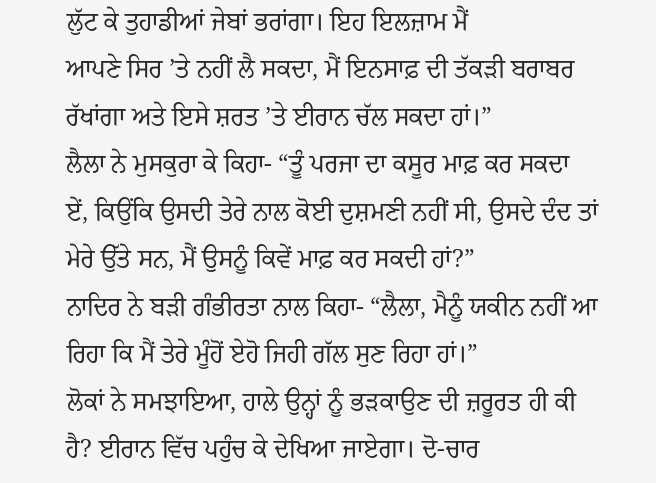ਲੁੱਟ ਕੇ ਤੁਹਾਡੀਆਂ ਜੇਬਾਂ ਭਰਾਂਗਾ। ਇਹ ਇਲਜ਼ਾਮ ਮੈਂ
ਆਪਣੇ ਸਿਰ ’ਤੇ ਨਹੀਂ ਲੈ ਸਕਦਾ, ਮੈਂ ਇਨਸਾਫ਼ ਦੀ ਤੱਕੜੀ ਬਰਾਬਰ
ਰੱਖਾਂਗਾ ਅਤੇ ਇਸੇ ਸ਼ਰਤ ’ਤੇ ਈਰਾਨ ਚੱਲ ਸਕਦਾ ਹਾਂ।”
ਲੈਲਾ ਨੇ ਮੁਸਕੁਰਾ ਕੇ ਕਿਹਾ- “ਤੂੰ ਪਰਜਾ ਦਾ ਕਸੂਰ ਮਾਫ਼ ਕਰ ਸਕਦਾ
ਏਂ, ਕਿਉਂਕਿ ਉਸਦੀ ਤੇਰੇ ਨਾਲ ਕੋਈ ਦੁਸ਼ਮਣੀ ਨਹੀਂ ਸੀ, ਉਸਦੇ ਦੰਦ ਤਾਂ
ਮੇਰੇ ਉੱਤੇ ਸਨ, ਮੈਂ ਉਸਨੂੰ ਕਿਵੇਂ ਮਾਫ਼ ਕਰ ਸਕਦੀ ਹਾਂ?”
ਨਾਦਿਰ ਨੇ ਬੜੀ ਗੰਭੀਰਤਾ ਨਾਲ ਕਿਹਾ- “ਲੈਲਾ, ਮੈਨੂੰ ਯਕੀਨ ਨਹੀਂ ਆ
ਰਿਹਾ ਕਿ ਮੈਂ ਤੇਰੇ ਮੂੰਹੋਂ ਏਹੋ ਜਿਹੀ ਗੱਲ ਸੁਣ ਰਿਹਾ ਹਾਂ।”
ਲੋਕਾਂ ਨੇ ਸਮਝਾਇਆ, ਹਾਲੇ ਉਨ੍ਹਾਂ ਨੂੰ ਭੜਕਾਉਣ ਦੀ ਜ਼ਰੂਰਤ ਹੀ ਕੀ
ਹੈ? ਈਰਾਨ ਵਿੱਚ ਪਹੁੰਚ ਕੇ ਦੇਖਿਆ ਜਾਏਗਾ। ਦੋ-ਚਾਰ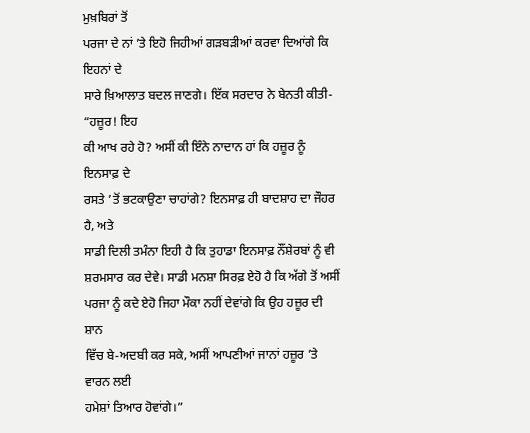ਮੁਖ਼ਬਿਰਾਂ ਤੋਂ
ਪਰਜਾ ਦੇ ਨਾਂ ’ਤੇ ਇਹੋ ਜਿਹੀਆਂ ਗੜਬੜੀਆਂ ਕਰਵਾ ਦਿਆਂਗੇ ਕਿ ਇਹਨਾਂ ਦੇ
ਸਾਰੇ ਖ਼ਿਆਲਾਤ ਬਦਲ ਜਾਣਗੇ। ਇੱਕ ਸਰਦਾਰ ਨੇ ਬੇਨਤੀ ਕੀਤੀ- “ਹਜ਼ੂਰ! ਇਹ
ਕੀ ਆਖ ਰਹੇ ਹੋ? ਅਸੀਂ ਕੀ ਇੰਨੇ ਨਾਦਾਨ ਹਾਂ ਕਿ ਹਜ਼ੂਰ ਨੂੰ ਇਨਸਾਫ਼ ਦੇ
ਰਸਤੇ ’ਤੋਂ ਭਟਕਾਉਣਾ ਚਾਹਾਂਗੇ? ਇਨਸਾਫ਼ ਹੀ ਬਾਦਸ਼ਾਹ ਦਾ ਜੌਹਰ ਹੈ, ਅਤੇ
ਸਾਡੀ ਦਿਲੀ ਤਮੰਨਾ ਇਹੀ ਹੈ ਕਿ ਤੁਹਾਡਾ ਇਨਸਾਫ਼ ਨੌਂਸ਼ੇਰਬਾਂ ਨੂੰ ਵੀ
ਸ਼ਰਮਸਾਰ ਕਰ ਦੇਵੇ। ਸਾਡੀ ਮਨਸ਼ਾ ਸਿਰਫ਼ ਏਹੋ ਹੈ ਕਿ ਅੱਗੇ ਤੋਂ ਅਸੀਂ
ਪਰਜਾ ਨੂੰ ਕਦੇ ਏਹੋ ਜਿਹਾ ਮੌਕਾ ਨਹੀਂ ਦੇਵਾਂਗੇ ਕਿ ਉਹ ਹਜ਼ੂਰ ਦੀ ਸ਼ਾਨ
ਵਿੱਚ ਬੇ-ਅਦਬੀ ਕਰ ਸਕੇ, ਅਸੀਂ ਆਪਣੀਆਂ ਜਾਨਾਂ ਹਜ਼ੂਰ ’ਤੇ ਵਾਰਨ ਲਈ
ਹਮੇਸ਼ਾਂ ਤਿਆਰ ਹੋਵਾਂਗੇ।”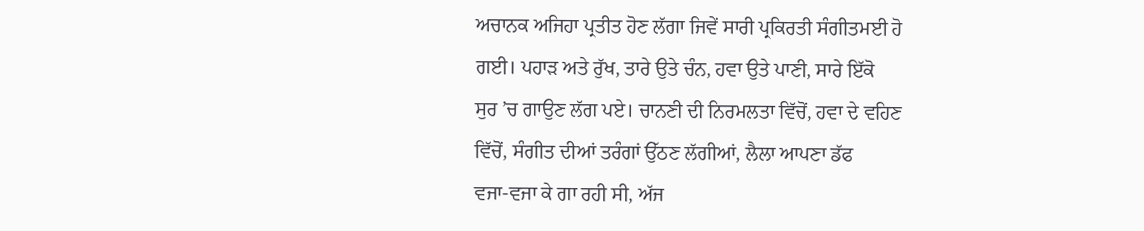ਅਚਾਨਕ ਅਜਿਹਾ ਪ੍ਰਤੀਤ ਹੋਣ ਲੱਗਾ ਜਿਵੇਂ ਸਾਰੀ ਪ੍ਰਕਿਰਤੀ ਸੰਗੀਤਮਈ ਹੋ
ਗਈ। ਪਹਾੜ ਅਤੇ ਰੁੱਖ, ਤਾਰੇ ਉਤੇ ਚੰਨ, ਹਵਾ ਉਤੇ ਪਾਣੀ, ਸਾਰੇ ਇੱਕੋ
ਸੁਰ ’ਚ ਗਾਉਣ ਲੱਗ ਪਏ। ਚਾਨਣੀ ਦੀ ਨਿਰਮਲਤਾ ਵਿੱਚੋਂ, ਹਵਾ ਦੇ ਵਹਿਣ
ਵਿੱਚੋਂ, ਸੰਗੀਤ ਦੀਆਂ ਤਰੰਗਾਂ ਉੱਠਣ ਲੱਗੀਆਂ, ਲੈਲਾ ਆਪਣਾ ਡੱਫ
ਵਜਾ-ਵਜਾ ਕੇ ਗਾ ਰਹੀ ਸੀ, ਅੱਜ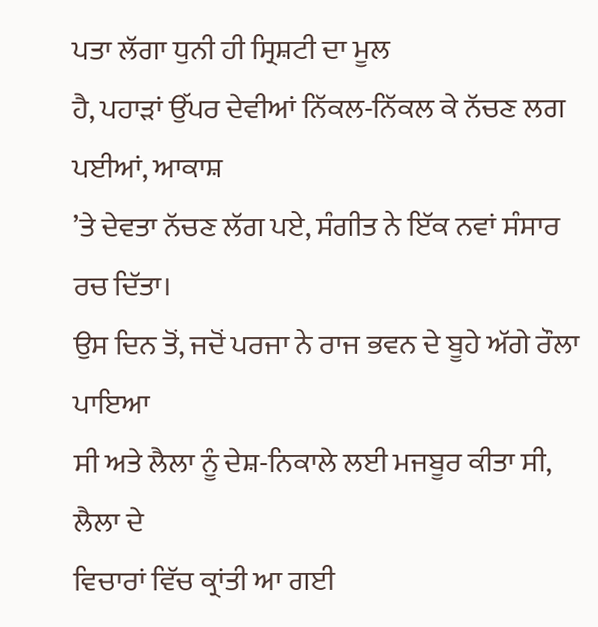ਪਤਾ ਲੱਗਾ ਧੁਨੀ ਹੀ ਸ੍ਰਿਸ਼ਟੀ ਦਾ ਮੂਲ
ਹੈ, ਪਹਾੜਾਂ ਉੱਪਰ ਦੇਵੀਆਂ ਨਿੱਕਲ-ਨਿੱਕਲ ਕੇ ਨੱਚਣ ਲਗ ਪਈਆਂ, ਆਕਾਸ਼
’ਤੇ ਦੇਵਤਾ ਨੱਚਣ ਲੱਗ ਪਏ, ਸੰਗੀਤ ਨੇ ਇੱਕ ਨਵਾਂ ਸੰਸਾਰ ਰਚ ਦਿੱਤਾ।
ਉਸ ਦਿਨ ਤੋਂ, ਜਦੋਂ ਪਰਜਾ ਨੇ ਰਾਜ ਭਵਨ ਦੇ ਬੂਹੇ ਅੱਗੇ ਰੌਲਾ ਪਾਇਆ
ਸੀ ਅਤੇ ਲੈਲਾ ਨੂੰ ਦੇਸ਼-ਨਿਕਾਲੇ ਲਈ ਮਜਬੂਰ ਕੀਤਾ ਸੀ, ਲੈਲਾ ਦੇ
ਵਿਚਾਰਾਂ ਵਿੱਚ ਕ੍ਰਾਂਤੀ ਆ ਗਈ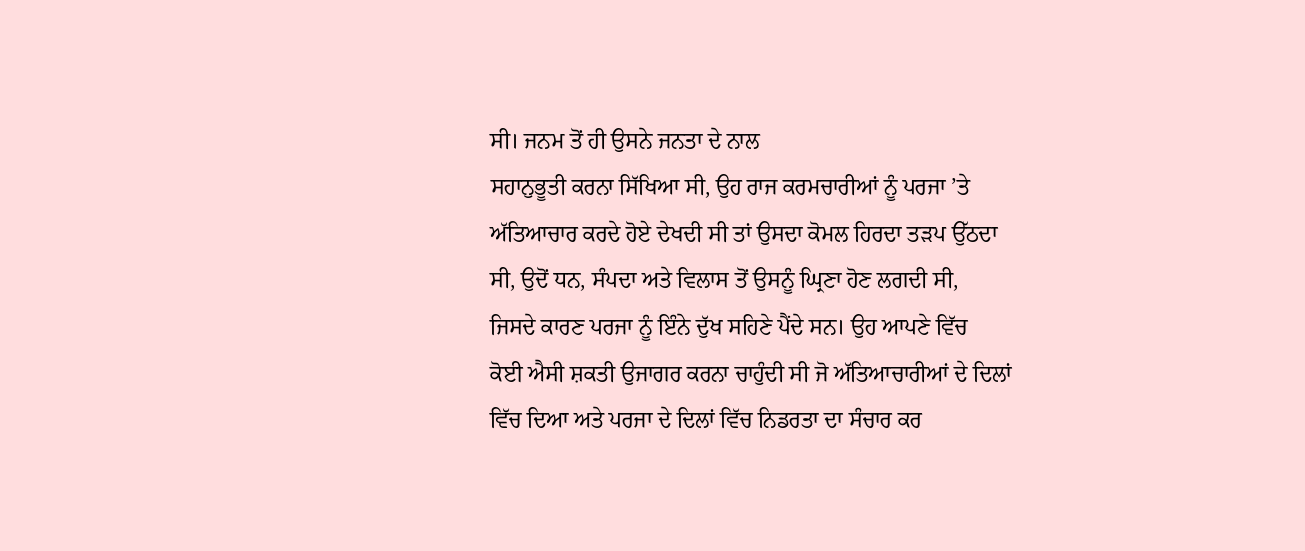ਸੀ। ਜਨਮ ਤੋਂ ਹੀ ਉਸਨੇ ਜਨਤਾ ਦੇ ਨਾਲ
ਸਹਾਨੁਭੂਤੀ ਕਰਨਾ ਸਿੱਖਿਆ ਸੀ, ਉਹ ਰਾਜ ਕਰਮਚਾਰੀਆਂ ਨੂੰ ਪਰਜਾ ’ਤੇ
ਅੱਤਿਆਚਾਰ ਕਰਦੇ ਹੋਏ ਦੇਖਦੀ ਸੀ ਤਾਂ ਉਸਦਾ ਕੋਮਲ ਹਿਰਦਾ ਤੜਪ ਉੱਠਦਾ
ਸੀ, ਉਦੋਂ ਧਨ, ਸੰਪਦਾ ਅਤੇ ਵਿਲਾਸ ਤੋਂ ਉਸਨੂੰ ਘ੍ਰਿਣਾ ਹੋਣ ਲਗਦੀ ਸੀ,
ਜਿਸਦੇ ਕਾਰਣ ਪਰਜਾ ਨੂੰ ਇੰਨੇ ਦੁੱਖ ਸਹਿਣੇ ਪੈਂਦੇ ਸਨ। ਉਹ ਆਪਣੇ ਵਿੱਚ
ਕੋਈ ਐਸੀ ਸ਼ਕਤੀ ਉਜਾਗਰ ਕਰਨਾ ਚਾਹੁੰਦੀ ਸੀ ਜੋ ਅੱਤਿਆਚਾਰੀਆਂ ਦੇ ਦਿਲਾਂ
ਵਿੱਚ ਦਿਆ ਅਤੇ ਪਰਜਾ ਦੇ ਦਿਲਾਂ ਵਿੱਚ ਨਿਡਰਤਾ ਦਾ ਸੰਚਾਰ ਕਰ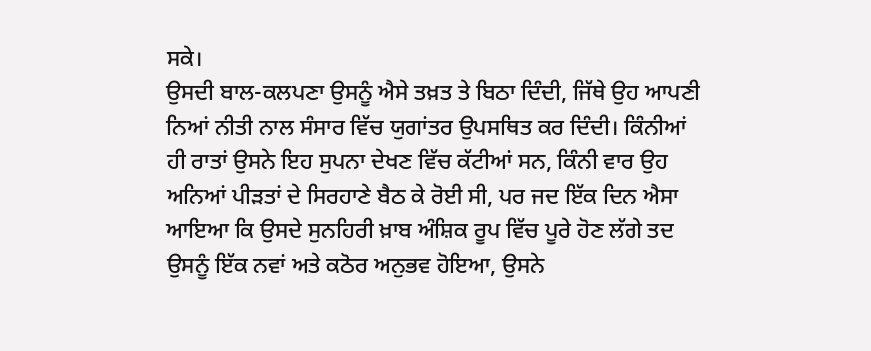ਸਕੇ।
ਉਸਦੀ ਬਾਲ-ਕਲਪਣਾ ਉਸਨੂੰ ਐਸੇ ਤਖ਼ਤ ਤੇ ਬਿਠਾ ਦਿੰਦੀ, ਜਿੱਥੇ ਉਹ ਆਪਣੀ
ਨਿਆਂ ਨੀਤੀ ਨਾਲ ਸੰਸਾਰ ਵਿੱਚ ਯੁਗਾਂਤਰ ਉਪਸਥਿਤ ਕਰ ਦਿੰਦੀ। ਕਿੰਨੀਆਂ
ਹੀ ਰਾਤਾਂ ਉਸਨੇ ਇਹ ਸੁਪਨਾ ਦੇਖਣ ਵਿੱਚ ਕੱਟੀਆਂ ਸਨ, ਕਿੰਨੀ ਵਾਰ ਉਹ
ਅਨਿਆਂ ਪੀੜਤਾਂ ਦੇ ਸਿਰਹਾਣੇ ਬੈਠ ਕੇ ਰੋਈ ਸੀ, ਪਰ ਜਦ ਇੱਕ ਦਿਨ ਐਸਾ
ਆਇਆ ਕਿ ਉਸਦੇ ਸੁਨਹਿਰੀ ਖ਼ਾਬ ਅੰਸ਼ਿਕ ਰੂਪ ਵਿੱਚ ਪੂਰੇ ਹੋਣ ਲੱਗੇ ਤਦ
ਉਸਨੂੰ ਇੱਕ ਨਵਾਂ ਅਤੇ ਕਠੋਰ ਅਨੁਭਵ ਹੋਇਆ, ਉਸਨੇ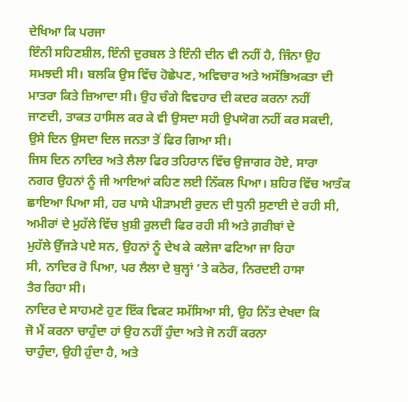ਦੇਖਿਆ ਕਿ ਪਰਜਾ
ਇੰਨੀ ਸਹਿਣਸ਼ੀਲ, ਇੰਨੀ ਦੁਰਬਲ ਤੇ ਇੰਨੀ ਦੀਨ ਵੀ ਨਹੀਂ ਹੈ, ਜਿੰਨਾ ਉਹ
ਸਮਝਦੀ ਸੀ। ਬਲਕਿ ਉਸ ਵਿੱਚ ਹੋਛੇਪਣ, ਅਵਿਚਾਰ ਅਤੇ ਅਸੱਭਿਅਕਤਾ ਦੀ
ਮਾਤਰਾ ਕਿਤੇ ਜ਼ਿਆਦਾ ਸੀ। ਉਹ ਚੰਗੇ ਵਿਵਹਾਰ ਦੀ ਕਦਰ ਕਰਨਾ ਨਹੀਂ
ਜਾਣਦੀ, ਤਾਕਤ ਹਾਸਿਲ ਕਰ ਕੇ ਵੀ ਉਸਦਾ ਸਹੀ ਉਪਯੋਗ ਨਹੀਂ ਕਰ ਸਕਦੀ,
ਉਸੇ ਦਿਨ ਉਸਦਾ ਦਿਲ ਜਨਤਾ ਤੋਂ ਫਿਰ ਗਿਆ ਸੀ।
ਜਿਸ ਦਿਨ ਨਾਦਿਰ ਅਤੇ ਲੈਲਾ ਫਿਰ ਤਹਿਰਾਨ ਵਿੱਚ ਉਜਾਗਰ ਹੋਏ, ਸਾਰਾ
ਨਗਰ ਉਹਨਾਂ ਨੂੰ ਜੀ ਆਇਆਂ ਕਹਿਣ ਲਈ ਨਿੱਕਲ ਪਿਆ। ਸ਼ਹਿਰ ਵਿੱਚ ਆਤੰਕ
ਛਾਇਆ ਪਿਆ ਸੀ, ਹਰ ਪਾਸੇ ਪੀੜਾਮਈ ਰੁਦਨ ਦੀ ਧੁਨੀ ਸੁਣਾਈ ਦੇ ਰਹੀ ਸੀ,
ਅਮੀਰਾਂ ਦੇ ਮੁਹੱਲੇ ਵਿੱਚ ਖ਼ੁਸ਼ੀ ਰੁਲਦੀ ਫਿਰ ਰਹੀ ਸੀ ਅਤੇ ਗ਼ਰੀਬਾਂ ਦੇ
ਮੁਹੱਲੇ ਉੱਜੜੇ ਪਏ ਸਨ, ਉਹਨਾਂ ਨੂੰ ਦੇਖ ਕੇ ਕਲੇਜਾ ਫਟਿਆ ਜਾ ਰਿਹਾ
ਸੀ, ਨਾਦਿਰ ਰੋ ਪਿਆ, ਪਰ ਲੈਲਾ ਦੇ ਬੁਲ੍ਹਾਂ ’ਤੇ ਕਠੋਰ, ਨਿਰਦਈ ਹਾਸਾ
ਤੈਰ ਰਿਹਾ ਸੀ।
ਨਾਦਿਰ ਦੇ ਸਾਹਮਣੇ ਹੁਣ ਇੱਕ ਵਿਕਟ ਸਮੱਸਿਆ ਸੀ, ਉਹ ਨਿੱਤ ਦੇਖਦਾ ਕਿ
ਜੋ ਮੈਂ ਕਰਨਾ ਚਾਹੁੰਦਾ ਹਾਂ ਉਹ ਨਹੀਂ ਹੁੰਦਾ ਅਤੇ ਜੋ ਨਹੀਂ ਕਰਨਾ
ਚਾਹੁੰਦਾ, ਉਹੀ ਹੁੰਦਾ ਹੈ, ਅਤੇ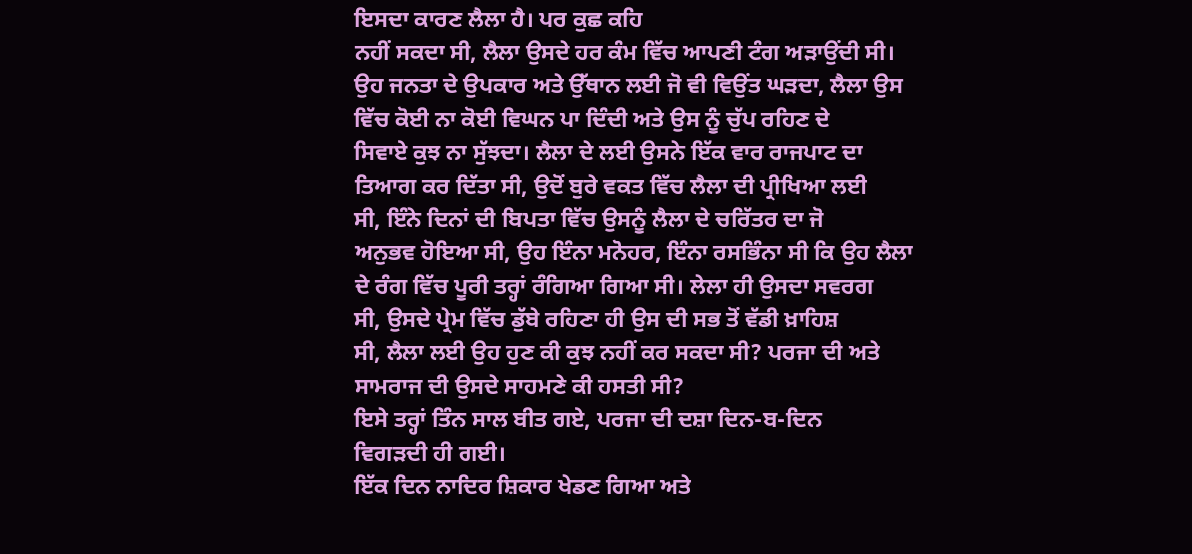ਇਸਦਾ ਕਾਰਣ ਲੈਲਾ ਹੈ। ਪਰ ਕੁਛ ਕਹਿ
ਨਹੀਂ ਸਕਦਾ ਸੀ, ਲੈਲਾ ਉਸਦੇ ਹਰ ਕੰਮ ਵਿੱਚ ਆਪਣੀ ਟੰਗ ਅੜਾਉਂਦੀ ਸੀ।
ਉਹ ਜਨਤਾ ਦੇ ਉਪਕਾਰ ਅਤੇ ਉੱਥਾਨ ਲਈ ਜੋ ਵੀ ਵਿਉਂਤ ਘੜਦਾ, ਲੈਲਾ ਉਸ
ਵਿੱਚ ਕੋਈ ਨਾ ਕੋਈ ਵਿਘਨ ਪਾ ਦਿੰਦੀ ਅਤੇ ਉਸ ਨੂੰ ਚੁੱਪ ਰਹਿਣ ਦੇ
ਸਿਵਾਏ ਕੁਝ ਨਾ ਸੁੱਝਦਾ। ਲੈਲਾ ਦੇ ਲਈ ਉਸਨੇ ਇੱਕ ਵਾਰ ਰਾਜਪਾਟ ਦਾ
ਤਿਆਗ ਕਰ ਦਿੱਤਾ ਸੀ, ਉਦੋਂ ਬੁਰੇ ਵਕਤ ਵਿੱਚ ਲੈਲਾ ਦੀ ਪ੍ਰੀਖਿਆ ਲਈ
ਸੀ, ਇੰਨੇ ਦਿਨਾਂ ਦੀ ਬਿਪਤਾ ਵਿੱਚ ਉਸਨੂੰ ਲੈਲਾ ਦੇ ਚਰਿੱਤਰ ਦਾ ਜੋ
ਅਨੁਭਵ ਹੋਇਆ ਸੀ, ਉਹ ਇੰਨਾ ਮਨੋਹਰ, ਇੰਨਾ ਰਸਭਿੰਨਾ ਸੀ ਕਿ ਉਹ ਲੈਲਾ
ਦੇ ਰੰਗ ਵਿੱਚ ਪੂਰੀ ਤਰ੍ਹਾਂ ਰੰਗਿਆ ਗਿਆ ਸੀ। ਲੇਲਾ ਹੀ ਉਸਦਾ ਸਵਰਗ
ਸੀ, ਉਸਦੇ ਪ੍ਰੇਮ ਵਿੱਚ ਡੁੱਬੇ ਰਹਿਣਾ ਹੀ ਉਸ ਦੀ ਸਭ ਤੋਂ ਵੱਡੀ ਖ਼ਾਹਿਸ਼
ਸੀ, ਲੈਲਾ ਲਈ ਉਹ ਹੁਣ ਕੀ ਕੁਝ ਨਹੀਂ ਕਰ ਸਕਦਾ ਸੀ? ਪਰਜਾ ਦੀ ਅਤੇ
ਸਾਮਰਾਜ ਦੀ ਉਸਦੇ ਸਾਹਮਣੇ ਕੀ ਹਸਤੀ ਸੀ?
ਇਸੇ ਤਰ੍ਹਾਂ ਤਿੰਨ ਸਾਲ ਬੀਤ ਗਏ, ਪਰਜਾ ਦੀ ਦਸ਼ਾ ਦਿਨ-ਬ-ਦਿਨ
ਵਿਗੜਦੀ ਹੀ ਗਈ।
ਇੱਕ ਦਿਨ ਨਾਦਿਰ ਸ਼ਿਕਾਰ ਖੇਡਣ ਗਿਆ ਅਤੇ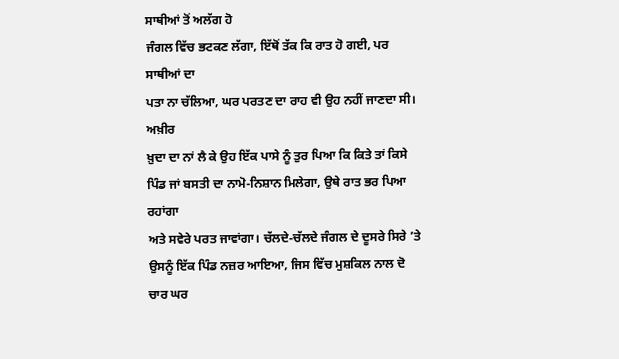ਸਾਥੀਆਂ ਤੋਂ ਅਲੱਗ ਹੋ
ਜੰਗਲ ਵਿੱਚ ਭਟਕਣ ਲੱਗਾ, ਇੱਥੋਂ ਤੱਕ ਕਿ ਰਾਤ ਹੋ ਗਈ, ਪਰ ਸਾਥੀਆਂ ਦਾ
ਪਤਾ ਨਾ ਚੱਲਿਆ, ਘਰ ਪਰਤਣ ਦਾ ਰਾਹ ਵੀ ਉਹ ਨਹੀਂ ਜਾਣਦਾ ਸੀ। ਅਖ਼ੀਰ
ਖ਼ੁਦਾ ਦਾ ਨਾਂ ਲੈ ਕੇ ਉਹ ਇੱਕ ਪਾਸੇ ਨੂੰ ਤੁਰ ਪਿਆ ਕਿ ਕਿਤੇ ਤਾਂ ਕਿਸੇ
ਪਿੰਡ ਜਾਂ ਬਸਤੀ ਦਾ ਨਾਮੋ-ਨਿਸ਼ਾਨ ਮਿਲੇਗਾ, ਉਥੇ ਰਾਤ ਭਰ ਪਿਆ ਰਹਾਂਗਾ
ਅਤੇ ਸਵੇਰੇ ਪਰਤ ਜਾਵਾਂਗਾ। ਚੱਲਦੇ-ਚੱਲਦੇ ਜੰਗਲ ਦੇ ਦੂਸਰੇ ਸਿਰੇ ’ਤੇ
ਉਸਨੂੰ ਇੱਕ ਪਿੰਡ ਨਜ਼ਰ ਆਇਆ, ਜਿਸ ਵਿੱਚ ਮੁਸ਼ਕਿਲ ਨਾਲ ਦੋ ਚਾਰ ਘਰ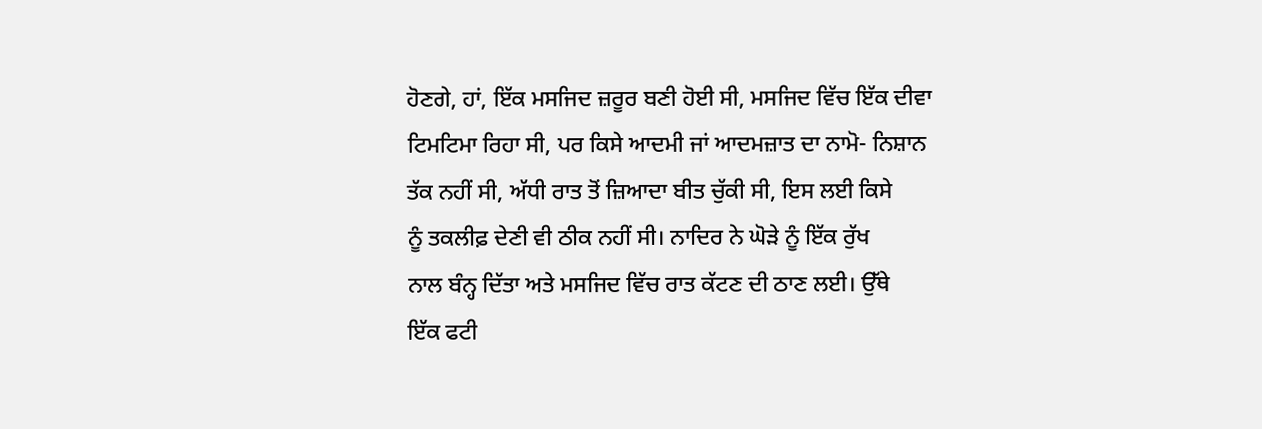ਹੋਣਗੇ, ਹਾਂ, ਇੱਕ ਮਸਜਿਦ ਜ਼ਰੂਰ ਬਣੀ ਹੋਈ ਸੀ, ਮਸਜਿਦ ਵਿੱਚ ਇੱਕ ਦੀਵਾ
ਟਿਮਟਿਮਾ ਰਿਹਾ ਸੀ, ਪਰ ਕਿਸੇ ਆਦਮੀ ਜਾਂ ਆਦਮਜ਼ਾਤ ਦਾ ਨਾਮੋ- ਨਿਸ਼ਾਨ
ਤੱਕ ਨਹੀਂ ਸੀ, ਅੱਧੀ ਰਾਤ ਤੋਂ ਜ਼ਿਆਦਾ ਬੀਤ ਚੁੱਕੀ ਸੀ, ਇਸ ਲਈ ਕਿਸੇ
ਨੂੰ ਤਕਲੀਫ਼ ਦੇਣੀ ਵੀ ਠੀਕ ਨਹੀਂ ਸੀ। ਨਾਦਿਰ ਨੇ ਘੋੜੇ ਨੂੰ ਇੱਕ ਰੁੱਖ
ਨਾਲ ਬੰਨ੍ਹ ਦਿੱਤਾ ਅਤੇ ਮਸਜਿਦ ਵਿੱਚ ਰਾਤ ਕੱਟਣ ਦੀ ਠਾਣ ਲਈ। ਉੱਥੇ
ਇੱਕ ਫਟੀ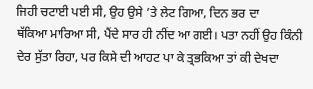ਜਿਹੀ ਚਟਾਈ ਪਈ ਸੀ, ਉਹ ਉਸੇ ’ਤੇ ਲੇਟ ਗਿਆ, ਦਿਨ ਭਰ ਦਾ
ਥੱਕਿਆ ਮਾਰਿਆ ਸੀ, ਪੈਂਦੇ ਸਾਰ ਹੀ ਨੀਂਦ ਆ ਗਈ। ਪਤਾ ਨਹੀਂ ਉਹ ਕਿੰਨੀ
ਦੇਰ ਸੁੱਤਾ ਰਿਹਾ, ਪਰ ਕਿਸੇ ਦੀ ਆਹਟ ਪਾ ਕੇ ਤ੍ਰਭਕਿਆ ਤਾਂ ਕੀ ਦੇਖਦਾ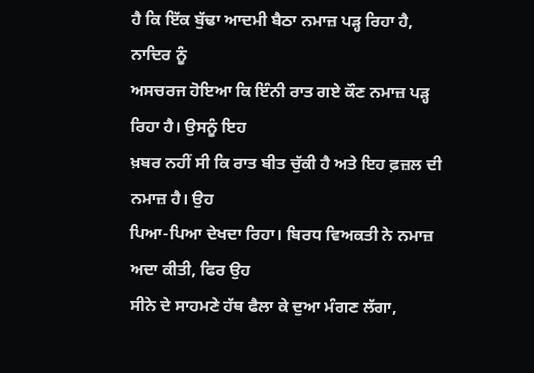ਹੈ ਕਿ ਇੱਕ ਬੁੱਢਾ ਆਦਮੀ ਬੈਠਾ ਨਮਾਜ਼ ਪੜ੍ਹ ਰਿਹਾ ਹੈ, ਨਾਦਿਰ ਨੂੰ
ਅਸਚਰਜ ਹੋਇਆ ਕਿ ਇੰਨੀ ਰਾਤ ਗਏ ਕੌਣ ਨਮਾਜ਼ ਪੜ੍ਹ ਰਿਹਾ ਹੈ। ਉਸਨੂੰ ਇਹ
ਖ਼ਬਰ ਨਹੀਂ ਸੀ ਕਿ ਰਾਤ ਬੀਤ ਚੁੱਕੀ ਹੈ ਅਤੇ ਇਹ ਫ਼ਜ਼ਲ ਦੀ ਨਮਾਜ਼ ਹੈ। ਉਹ
ਪਿਆ-ਪਿਆ ਦੇਖਦਾ ਰਿਹਾ। ਬਿਰਧ ਵਿਅਕਤੀ ਨੇ ਨਮਾਜ਼ ਅਦਾ ਕੀਤੀ, ਫਿਰ ਉਹ
ਸੀਨੇ ਦੇ ਸਾਹਮਣੇ ਹੱਥ ਫੈਲਾ ਕੇ ਦੁਆ ਮੰਗਣ ਲੱਗਾ,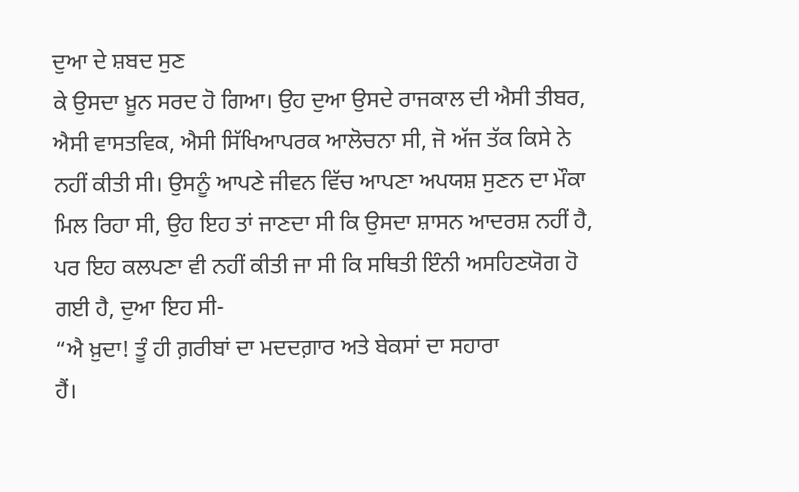ਦੁਆ ਦੇ ਸ਼ਬਦ ਸੁਣ
ਕੇ ਉਸਦਾ ਖ਼ੂਨ ਸਰਦ ਹੋ ਗਿਆ। ਉਹ ਦੁਆ ਉਸਦੇ ਰਾਜਕਾਲ ਦੀ ਐਸੀ ਤੀਬਰ,
ਐਸੀ ਵਾਸਤਵਿਕ, ਐਸੀ ਸਿੱਖਿਆਪਰਕ ਆਲੋਚਨਾ ਸੀ, ਜੋ ਅੱਜ ਤੱਕ ਕਿਸੇ ਨੇ
ਨਹੀਂ ਕੀਤੀ ਸੀ। ਉਸਨੂੰ ਆਪਣੇ ਜੀਵਨ ਵਿੱਚ ਆਪਣਾ ਅਪਯਸ਼ ਸੁਣਨ ਦਾ ਮੌਕਾ
ਮਿਲ ਰਿਹਾ ਸੀ, ਉਹ ਇਹ ਤਾਂ ਜਾਣਦਾ ਸੀ ਕਿ ਉਸਦਾ ਸ਼ਾਸਨ ਆਦਰਸ਼ ਨਹੀਂ ਹੈ,
ਪਰ ਇਹ ਕਲਪਣਾ ਵੀ ਨਹੀਂ ਕੀਤੀ ਜਾ ਸੀ ਕਿ ਸਥਿਤੀ ਇੰਨੀ ਅਸਹਿਣਯੋਗ ਹੋ
ਗਈ ਹੈ, ਦੁਆ ਇਹ ਸੀ-
“ਐ ਖ਼ੁਦਾ! ਤੂੰ ਹੀ ਗ਼ਰੀਬਾਂ ਦਾ ਮਦਦਗ਼ਾਰ ਅਤੇ ਬੇਕਸਾਂ ਦਾ ਸਹਾਰਾ
ਹੈਂ।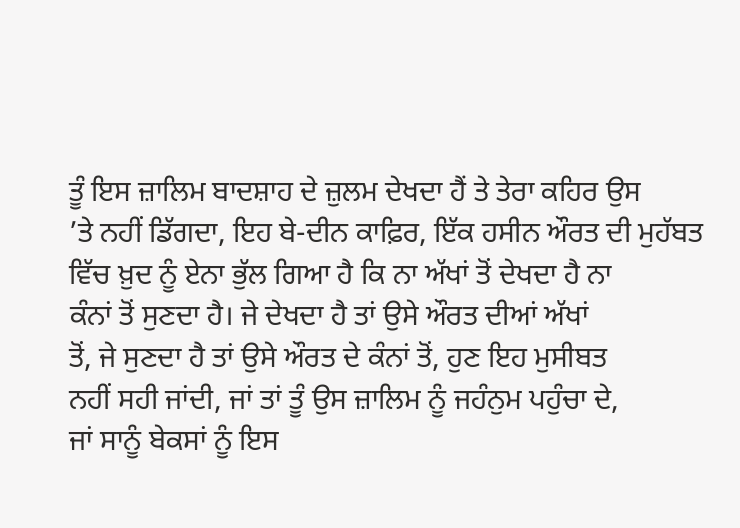ਤੂੰ ਇਸ ਜ਼ਾਲਿਮ ਬਾਦਸ਼ਾਹ ਦੇ ਜ਼ੁਲਮ ਦੇਖਦਾ ਹੈਂ ਤੇ ਤੇਰਾ ਕਹਿਰ ਉਸ
’ਤੇ ਨਹੀਂ ਡਿੱਗਦਾ, ਇਹ ਬੇ-ਦੀਨ ਕਾਫ਼ਿਰ, ਇੱਕ ਹਸੀਨ ਔਰਤ ਦੀ ਮੁਹੱਬਤ
ਵਿੱਚ ਖ਼ੁਦ ਨੂੰ ਏਨਾ ਭੁੱਲ ਗਿਆ ਹੈ ਕਿ ਨਾ ਅੱਖਾਂ ਤੋਂ ਦੇਖਦਾ ਹੈ ਨਾ
ਕੰਨਾਂ ਤੋਂ ਸੁਣਦਾ ਹੈ। ਜੇ ਦੇਖਦਾ ਹੈ ਤਾਂ ਉਸੇ ਔਰਤ ਦੀਆਂ ਅੱਖਾਂ
ਤੋਂ, ਜੇ ਸੁਣਦਾ ਹੈ ਤਾਂ ਉਸੇ ਔਰਤ ਦੇ ਕੰਨਾਂ ਤੋਂ, ਹੁਣ ਇਹ ਮੁਸੀਬਤ
ਨਹੀਂ ਸਹੀ ਜਾਂਦੀ, ਜਾਂ ਤਾਂ ਤੂੰ ਉਸ ਜ਼ਾਲਿਮ ਨੂੰ ਜਹੰਨੁਮ ਪਹੁੰਚਾ ਦੇ,
ਜਾਂ ਸਾਨੂੰ ਬੇਕਸਾਂ ਨੂੰ ਇਸ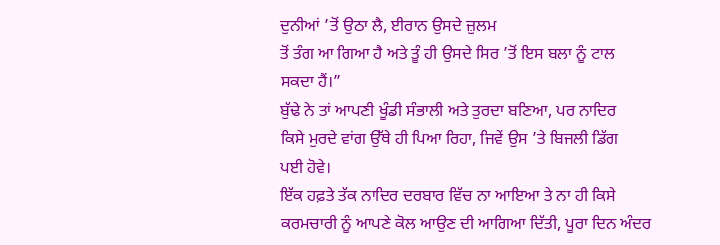ਦੁਨੀਆਂ ’ਤੋਂ ਉਠਾ ਲੈ, ਈਰਾਨ ਉਸਦੇ ਜ਼ੁਲਮ
ਤੋਂ ਤੰਗ ਆ ਗਿਆ ਹੈ ਅਤੇ ਤੂੰ ਹੀ ਉਸਦੇ ਸਿਰ ’ਤੋਂ ਇਸ ਬਲਾ ਨੂੰ ਟਾਲ
ਸਕਦਾ ਹੈਂ।”
ਬੁੱਢੇ ਨੇ ਤਾਂ ਆਪਣੀ ਖੂੰਡੀ ਸੰਭਾਲੀ ਅਤੇ ਤੁਰਦਾ ਬਣਿਆ, ਪਰ ਨਾਦਿਰ
ਕਿਸੇ ਮੁਰਦੇ ਵਾਂਗ ਉੱਥੇ ਹੀ ਪਿਆ ਰਿਹਾ, ਜਿਵੇਂ ਉਸ ’ਤੇ ਬਿਜਲੀ ਡਿੱਗ
ਪਈ ਹੋਵੇ।
ਇੱਕ ਹਫ਼ਤੇ ਤੱਕ ਨਾਦਿਰ ਦਰਬਾਰ ਵਿੱਚ ਨਾ ਆਇਆ ਤੇ ਨਾ ਹੀ ਕਿਸੇ
ਕਰਮਚਾਰੀ ਨੂੰ ਆਪਣੇ ਕੋਲ ਆਉਣ ਦੀ ਆਗਿਆ ਦਿੱਤੀ, ਪੂਰਾ ਦਿਨ ਅੰਦਰ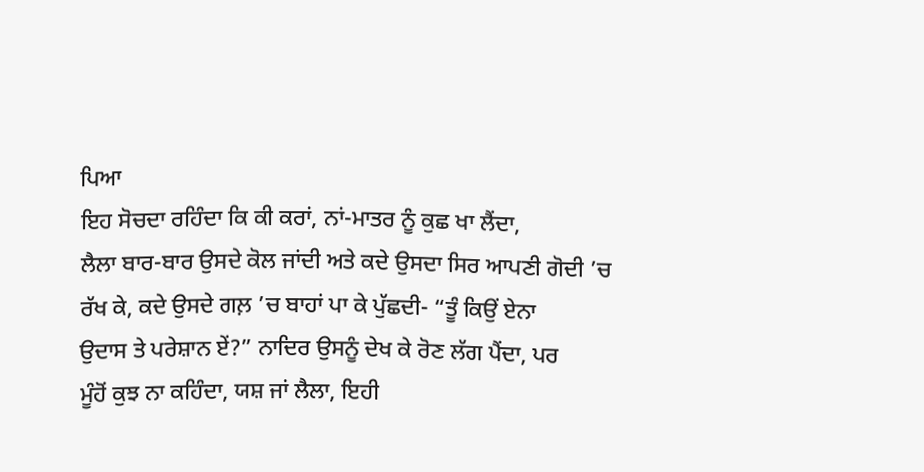ਪਿਆ
ਇਹ ਸੋਚਦਾ ਰਹਿੰਦਾ ਕਿ ਕੀ ਕਰਾਂ, ਨਾਂ-ਮਾਤਰ ਨੂੰ ਕੁਛ ਖਾ ਲੈਂਦਾ,
ਲੈਲਾ ਬਾਰ-ਬਾਰ ਉਸਦੇ ਕੋਲ ਜਾਂਦੀ ਅਤੇ ਕਦੇ ਉਸਦਾ ਸਿਰ ਆਪਣੀ ਗੋਦੀ ’ਚ
ਰੱਖ ਕੇ, ਕਦੇ ਉਸਦੇ ਗਲ਼ ’ਚ ਬਾਹਾਂ ਪਾ ਕੇ ਪੁੱਛਦੀ- “ਤੂੰ ਕਿਉਂ ਏਨਾ
ਉਦਾਸ ਤੇ ਪਰੇਸ਼ਾਨ ਏਂ?” ਨਾਦਿਰ ਉਸਨੂੰ ਦੇਖ ਕੇ ਰੋਣ ਲੱਗ ਪੈਂਦਾ, ਪਰ
ਮੂੰਹੋਂ ਕੁਝ ਨਾ ਕਹਿੰਦਾ, ਯਸ਼ ਜਾਂ ਲੈਲਾ, ਇਹੀ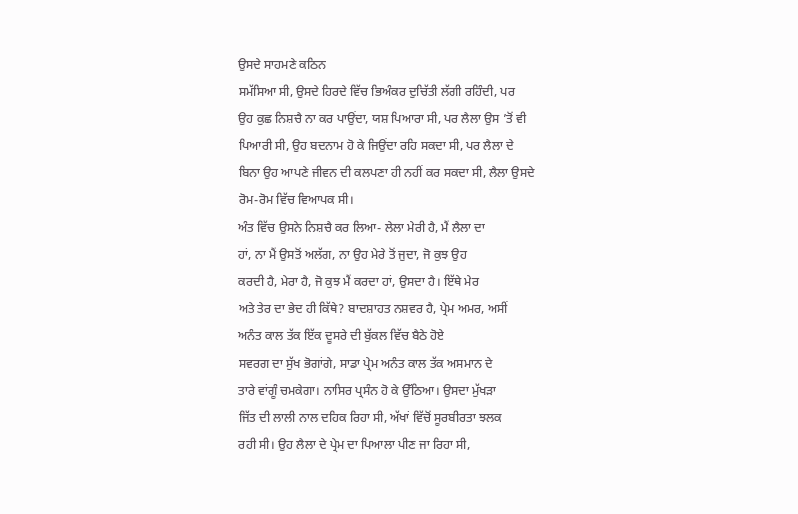ਉਸਦੇ ਸਾਹਮਣੇ ਕਠਿਨ
ਸਮੱਸਿਆ ਸੀ, ਉਸਦੇ ਹਿਰਦੇ ਵਿੱਚ ਭਿਅੰਕਰ ਦੁਚਿੱਤੀ ਲੱਗੀ ਰਹਿੰਦੀ, ਪਰ
ਉਹ ਕੁਛ ਨਿਸ਼ਚੈ ਨਾ ਕਰ ਪਾਉਂਦਾ, ਯਸ਼ ਪਿਆਰਾ ਸੀ, ਪਰ ਲੈਲਾ ਉਸ ’ਤੋਂ ਵੀ
ਪਿਆਰੀ ਸੀ, ਉਹ ਬਦਨਾਮ ਹੋ ਕੇ ਜਿਉਂਦਾ ਰਹਿ ਸਕਦਾ ਸੀ, ਪਰ ਲੈਲਾ ਦੇ
ਬਿਨਾ ਉਹ ਆਪਣੇ ਜੀਵਨ ਦੀ ਕਲਪਣਾ ਹੀ ਨਹੀਂ ਕਰ ਸਕਦਾ ਸੀ, ਲੈਲਾ ਉਸਦੇ
ਰੋਮ-ਰੋਮ ਵਿੱਚ ਵਿਆਪਕ ਸੀ।
ਅੰਤ ਵਿੱਚ ਉਸਨੇ ਨਿਸ਼ਚੈ ਕਰ ਲਿਆ- ਲੇਲਾ ਮੇਰੀ ਹੈ, ਮੈਂ ਲੈਲਾ ਦਾ
ਹਾਂ, ਨਾ ਮੈਂ ਉਸਤੋਂ ਅਲੱਗ, ਨਾ ਉਹ ਮੇਰੇ ਤੋਂ ਜੁਦਾ, ਜੋ ਕੁਝ ਉਹ
ਕਰਦੀ ਹੈ, ਮੇਰਾ ਹੈ, ਜੋ ਕੁਝ ਮੈਂ ਕਰਦਾ ਹਾਂ, ਉਸਦਾ ਹੈ। ਇੱਥੇ ਮੇਰ
ਅਤੇ ਤੇਰ ਦਾ ਭੇਦ ਹੀ ਕਿੱਥੇ? ਬਾਦਸ਼ਾਹਤ ਨਸ਼ਵਰ ਹੈ, ਪ੍ਰੇਮ ਅਮਰ, ਅਸੀਂ
ਅਨੰਤ ਕਾਲ ਤੱਕ ਇੱਕ ਦੂਸਰੇ ਦੀ ਬੁੱਕਲ ਵਿੱਚ ਬੈਠੇ ਹੋਏ
ਸਵਰਗ ਦਾ ਸੁੱਖ ਭੋਗਾਂਗੇ, ਸਾਡਾ ਪ੍ਰੇਮ ਅਨੰਤ ਕਾਲ ਤੱਕ ਅਸਮਾਨ ਦੇ
ਤਾਰੇ ਵਾਂਗੂੰ ਚਮਕੇਗਾ। ਨਾਸਿਰ ਪ੍ਰਸੰਨ ਹੋ ਕੇ ਉੱਠਿਆ। ਉਸਦਾ ਮੁੱਖੜਾ
ਜਿੱਤ ਦੀ ਲਾਲੀ ਨਾਲ ਦਹਿਕ ਰਿਹਾ ਸੀ, ਅੱਖਾਂ ਵਿੱਚੋਂ ਸੂਰਬੀਰਤਾ ਝਲਕ
ਰਹੀ ਸੀ। ਉਹ ਲੈਲਾ ਦੇ ਪ੍ਰੇਮ ਦਾ ਪਿਆਲਾ ਪੀਣ ਜਾ ਰਿਹਾ ਸੀ,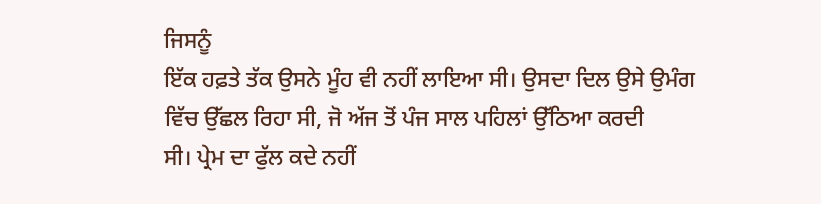ਜਿਸਨੂੰ
ਇੱਕ ਹਫ਼ਤੇ ਤੱਕ ਉਸਨੇ ਮੂੰਹ ਵੀ ਨਹੀਂ ਲਾਇਆ ਸੀ। ਉਸਦਾ ਦਿਲ ਉਸੇ ਉਮੰਗ
ਵਿੱਚ ਉੱਛਲ ਰਿਹਾ ਸੀ, ਜੋ ਅੱਜ ਤੋਂ ਪੰਜ ਸਾਲ ਪਹਿਲਾਂ ਉੱਠਿਆ ਕਰਦੀ
ਸੀ। ਪ੍ਰੇਮ ਦਾ ਫੁੱਲ ਕਦੇ ਨਹੀਂ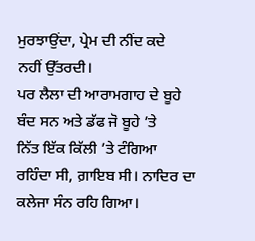ਮੁਰਝਾਉਂਦਾ, ਪ੍ਰੇਮ ਦੀ ਨੀਂਦ ਕਦੇ
ਨਹੀਂ ਉੱਤਰਦੀ।
ਪਰ ਲੈਲਾ ਦੀ ਆਰਾਮਗਾਹ ਦੇ ਬੂਹੇ ਬੰਦ ਸਨ ਅਤੇ ਡੱਫ ਜੋ ਬੂਹੇ ’ਤੇ
ਨਿੱਤ ਇੱਕ ਕਿੱਲੀ ’ਤੇ ਟੰਗਿਆ ਰਹਿੰਦਾ ਸੀ, ਗ਼ਾਇਬ ਸੀ। ਨਾਦਿਰ ਦਾ
ਕਲੇਜਾ ਸੰਨ ਰਹਿ ਗਿਆ।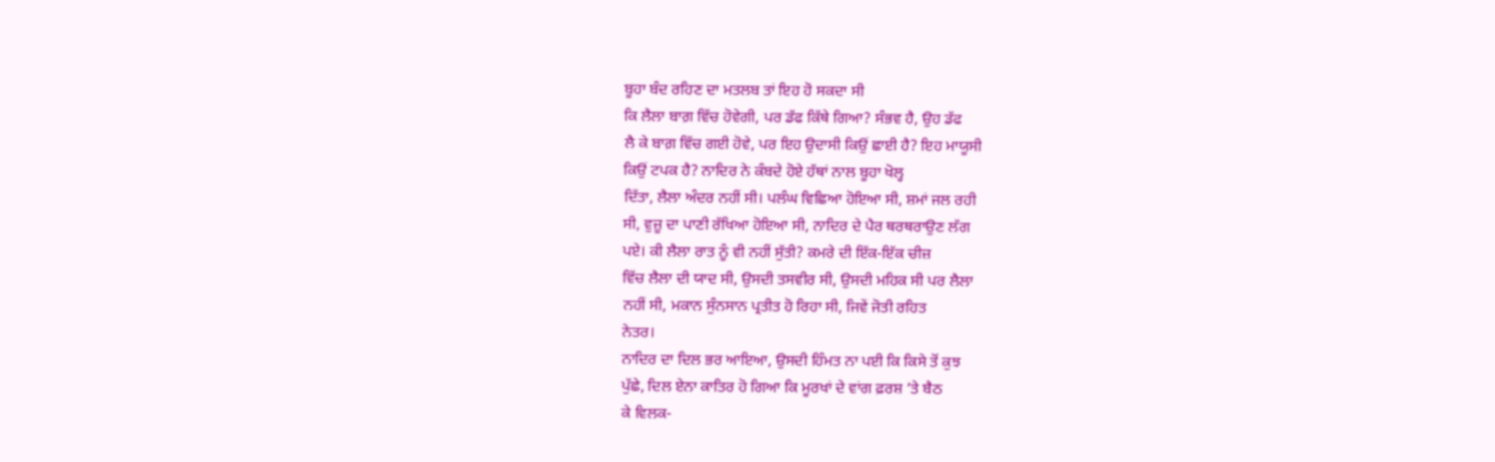ਬੂਹਾ ਬੰਦ ਰਹਿਣ ਦਾ ਮਤਲਬ ਤਾਂ ਇਹ ਹੋ ਸਕਦਾ ਸੀ
ਕਿ ਲੈਲਾ ਬਾਗ਼ ਵਿੱਚ ਹੋਵੇਗੀ, ਪਰ ਡੱਫ ਕਿੱਥੇ ਗਿਆ? ਸੰਭਵ ਹੈ, ਉਹ ਡੱਫ
ਲੈ ਕੇ ਬਾਗ਼ ਵਿੱਚ ਗਈ ਹੋਵੇ, ਪਰ ਇਹ ਉਦਾਸੀ ਕਿਉਂ ਛਾਈ ਹੈ? ਇਹ ਮਾਯੂਸੀ
ਕਿਉਂ ਟਪਕ ਹੈ? ਨਾਦਿਰ ਨੇ ਕੰਬਦੇ ਹੋਏ ਹੱਥਾਂ ਨਾਲ ਬੂਹਾ ਖੋਲ੍ਹ
ਦਿੱਤਾ, ਲੈਲਾ ਅੰਦਰ ਨਹੀਂ ਸੀ। ਪਲੰਘ ਵਿਛਿਆ ਹੋਇਆ ਸੀ, ਸ਼ਮਾਂ ਜਲ ਰਹੀ
ਸੀ, ਵੁਜ਼ੂ ਦਾ ਪਾਣੀ ਰੱਖਿਆ ਹੋਇਆ ਸੀ, ਨਾਦਿਰ ਦੇ ਪੈਰ ਥਰਥਰਾਉਣ ਲੱਗ
ਪਏ। ਕੀ ਲੈਲਾ ਰਾਤ ਨੂੰ ਵੀ ਨਹੀਂ ਸੁੱਤੀ? ਕਮਰੇ ਦੀ ਇੱਕ-ਇੱਕ ਚੀਜ਼
ਵਿੱਚ ਲੈਲਾ ਦੀ ਯਾਦ ਸੀ, ਉਸਦੀ ਤਸਵੀਰ ਸੀ, ਉਸਦੀ ਮਹਿਕ ਸੀ ਪਰ ਲੈਲਾ
ਨਹੀਂ ਸੀ, ਮਕਾਨ ਸੁੰਨਸਾਨ ਪ੍ਰਤੀਤ ਹੋ ਰਿਹਾ ਸੀ, ਜਿਵੇਂ ਜੋਤੀ ਰਹਿਤ
ਨੇਤਰ।
ਨਾਦਿਰ ਦਾ ਦਿਲ ਭਰ ਆਇਆ, ਉਸਦੀ ਹਿੰਮਤ ਨਾ ਪਈ ਕਿ ਕਿਸੇ ਤੋਂ ਕੁਝ
ਪੁੱਛੇ, ਦਿਲ ਏਨਾ ਕਾਤਿਰ ਹੋ ਗਿਆ ਕਿ ਮੂਰਖਾਂ ਦੇ ਵਾਂਗ ਫ਼ਰਸ਼ ’ਤੇ ਬੈਠ
ਕੇ ਵਿਲਕ-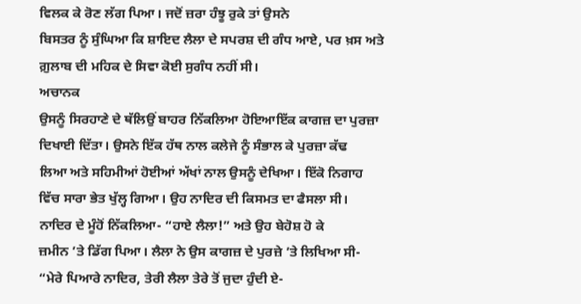ਵਿਲਕ ਕੇ ਰੋਣ ਲੱਗ ਪਿਆ। ਜਦੋਂ ਜ਼ਰਾ ਹੰਝੂ ਰੁਕੇ ਤਾਂ ਉਸਨੇ
ਬਿਸਤਰ ਨੂੰ ਸੁੰਘਿਆ ਕਿ ਸ਼ਾਇਦ ਲੈਲਾ ਦੇ ਸਪਰਸ਼ ਦੀ ਗੰਧ ਆਏ, ਪਰ ਖ਼ਸ ਅਤੇ
ਗ਼ੁਲਾਬ ਦੀ ਮਹਿਕ ਦੇ ਸਿਵਾ ਕੋਈ ਸੁਗੰਧ ਨਹੀਂ ਸੀ।
ਅਚਾਨਕ
ਉਸਨੂੰ ਸਿਰਹਾਣੇ ਦੇ ਥੱਲਿਉਂ ਬਾਹਰ ਨਿੱਕਲਿਆ ਹੋਇਆਇੱਕ ਕਾਗਜ਼ ਦਾ ਪੁਰਜ਼ਾ
ਦਿਖਾਈ ਦਿੱਤਾ। ਉਸਨੇ ਇੱਕ ਹੱਥ ਨਾਲ ਕਲੇਜੇ ਨੂੰ ਸੰਭਾਲ ਕੇ ਪੁਰਜ਼ਾ ਕੱਢ
ਲਿਆ ਅਤੇ ਸਹਿਮੀਆਂ ਹੋਈਆਂ ਅੱਖਾਂ ਨਾਲ ਉਸਨੂੰ ਦੇਖਿਆ। ਇੱਕੋ ਨਿਗਾਹ
ਵਿੱਚ ਸਾਰਾ ਭੇਤ ਖੁੱਲ੍ਹ ਗਿਆ। ਉਹ ਨਾਦਿਰ ਦੀ ਕਿਸਮਤ ਦਾ ਫੈਸਲਾ ਸੀ।
ਨਾਦਿਰ ਦੇ ਮੂੰਹੋਂ ਨਿੱਕਲਿਆ- “ਹਾਏ ਲੈਲਾ!” ਅਤੇ ਉਹ ਬੇਹੋਸ਼ ਹੋ ਕੇ
ਜ਼ਮੀਨ ’ਤੇ ਡਿੱਗ ਪਿਆ। ਲੈਲਾ ਨੇ ਉਸ ਕਾਗਜ਼ ਦੇ ਪੁਰਜ਼ੇ ’ਤੇ ਲਿਖਿਆ ਸੀ-
“ਮੇਰੇ ਪਿਆਰੇ ਨਾਦਿਰ, ਤੇਰੀ ਲੈਲਾ ਤੇਰੇ ਤੋਂ ਜੁਦਾ ਹੁੰਦੀ ਏ-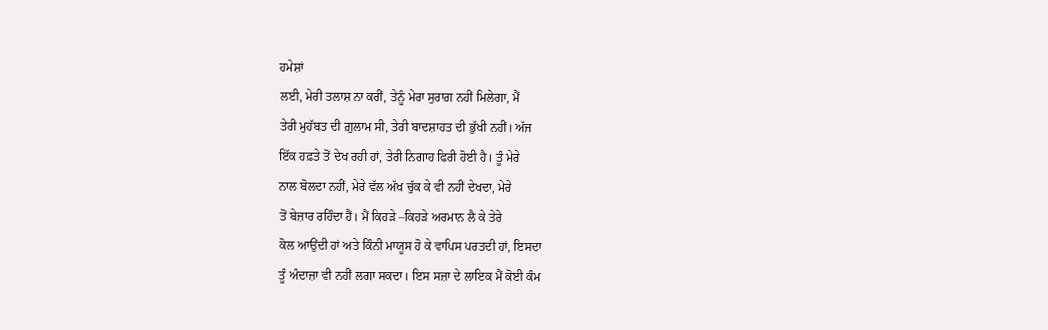ਹਮੇਸ਼ਾਂ
ਲਈ, ਮੇਰੀ ਤਲਾਸ਼ ਨਾ ਕਰੀਂ, ਤੇਨੂੰ ਮੇਰਾ ਸੁਰਾਗ਼ ਨਹੀਂ ਮਿਲੇਗਾ, ਮੈਂ
ਤੇਰੀ ਮੁਹੱਬਤ ਦੀ ਗ਼ੁਲਾਮ ਸੀ, ਤੇਰੀ ਬਾਦਸ਼ਾਹਤ ਦੀ ਭੁੱਖੀ ਨਹੀਂ। ਅੱਜ
ਇੱਕ ਹਫ਼ਤੇ ਤੋਂ ਦੇਖ ਰਹੀ ਹਾਂ, ਤੇਰੀ ਨਿਗਾਹ ਫਿਰੀ ਹੋਈ ਹੈ। ਤੂੰ ਮੇਰੇ
ਨਾਲ ਬੋਲਦਾ ਨਹੀਂ, ਮੇਰੇ ਵੱਲ ਅੱਖ ਚੁੱਕ ਕੇ ਵੀ ਨਹੀਂ ਦੇਖਦਾ, ਮੇਰੇ
ਤੋਂ ਬੇਜ਼ਾਰ ਰਹਿੰਦਾ ਹੈਂ। ਮੈਂ ਕਿਹੜੇ –ਕਿਹੜੇ ਅਰਮਾਨ ਲੈ ਕੇ ਤੇਰੇ
ਕੋਲ ਆਉਂਦੀ ਹਾਂ ਅਤੇ ਕਿੰਨੀ ਮਾਯੂਸ ਹੋ ਕੇ ਵਾਪਿਸ ਪਰਤਦੀ ਹਾਂ, ਇਸਦਾ
ਤੂੰ ਅੰਦਾਜ਼ਾ ਵੀ ਨਹੀਂ ਲਗਾ ਸਕਦਾ। ਇਸ ਸਜ਼ਾ ਦੇ ਲਾਇਕ ਮੈਂ ਕੋਈ ਕੰਮ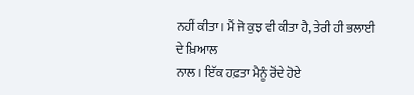ਨਹੀਂ ਕੀਤਾ। ਮੈਂ ਜੋ ਕੁਝ ਵੀ ਕੀਤਾ ਹੈ, ਤੇਰੀ ਹੀ ਭਲਾਈ ਦੇ ਖ਼ਿਆਲ
ਨਾਲ। ਇੱਕ ਹਫ਼ਤਾ ਮੈਨੂੰ ਰੋਂਦੇ ਹੋਏ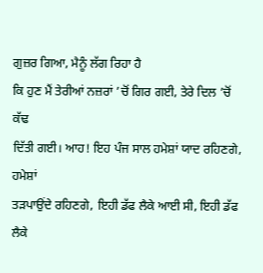ਗੁਜ਼ਰ ਗਿਆ, ਮੈਨੂੰ ਲੱਗ ਰਿਹਾ ਹੈ
ਕਿ ਹੁਣ ਮੈਂ ਤੇਰੀਆਂ ਨਜ਼ਰਾਂ ’ਚੋਂ ਗਿਰ ਗਈ, ਤੇਰੇ ਦਿਲ ’ਚੋਂ ਕੱਢ
ਦਿੱਤੀ ਗਈ। ਆਹ! ਇਹ ਪੰਜ ਸਾਲ ਹਮੇਸ਼ਾਂ ਯਾਦ ਰਹਿਣਗੇ, ਹਮੇਸ਼ਾਂ
ਤੜਪਾਉਂਦੇ ਰਹਿਣਗੇ, ਇਹੀ ਡੱਫ ਲੈਕੇ ਆਈ ਸੀ, ਇਹੀ ਡੱਫ ਲੈਕੇ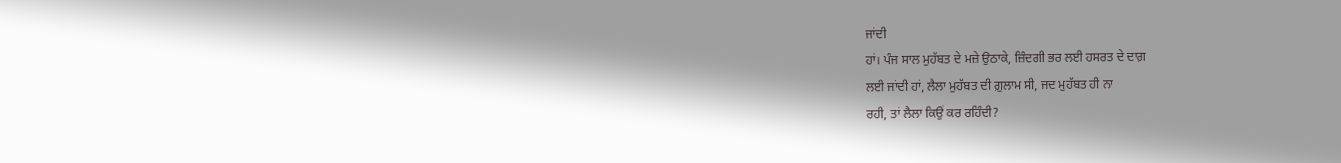ਜਾਂਦੀ
ਹਾਂ। ਪੰਜ ਸਾਲ ਮੁਹੱਬਤ ਦੇ ਮਜ਼ੇ ਉਠਾਕੇ, ਜ਼ਿੰਦਗੀ ਭਰ ਲਈ ਹਸਰਤ ਦੇ ਦਾਗ਼
ਲਈ ਜਾਂਦੀ ਹਾਂ, ਲੈਲਾ ਮੁਹੱਬਤ ਦੀ ਗ਼ੁਲਾਮ ਸੀ, ਜਦ ਮੁਹੱਬਤ ਹੀ ਨਾ
ਰਹੀ, ਤਾਂ ਲੈਲਾ ਕਿਉਂ ਕਰ ਰਹਿੰਦੀ?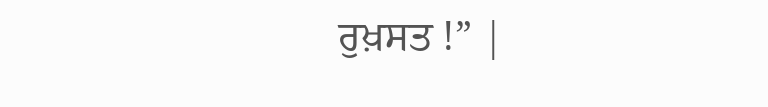ਰੁਖ਼ਸਤ !” |